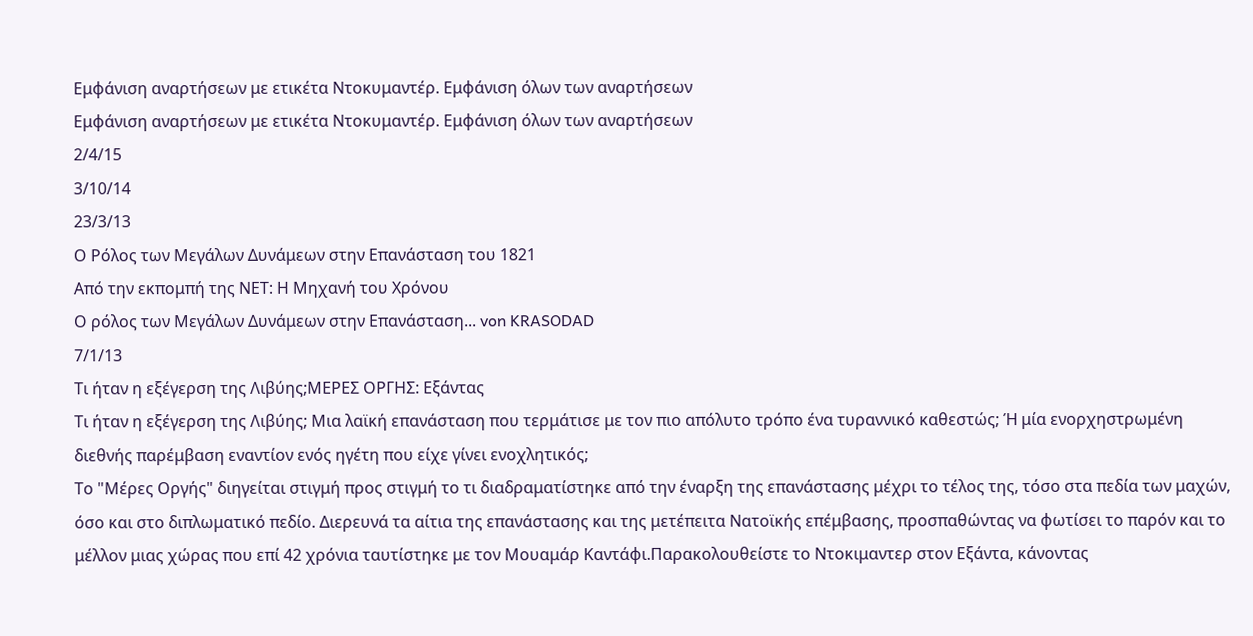Εμφάνιση αναρτήσεων με ετικέτα Ντοκυμαντέρ. Εμφάνιση όλων των αναρτήσεων
Εμφάνιση αναρτήσεων με ετικέτα Ντοκυμαντέρ. Εμφάνιση όλων των αναρτήσεων
2/4/15
3/10/14
23/3/13
Ο Ρόλος των Μεγάλων Δυνάμεων στην Επανάσταση του 1821
Από την εκπομπή της ΝΕΤ: Η Μηχανή του Χρόνου
Ο ρόλος των Μεγάλων Δυνάμεων στην Επανάσταση... von KRASODAD
7/1/13
Τι ήταν η εξέγερση της Λιβύης;ΜΕΡΕΣ ΟΡΓΗΣ: Εξάντας
Τι ήταν η εξέγερση της Λιβύης; Μια λαϊκή επανάσταση που τερμάτισε με τον πιο απόλυτο τρόπο ένα τυραννικό καθεστώς; Ή μία ενορχηστρωμένη διεθνής παρέμβαση εναντίον ενός ηγέτη που είχε γίνει ενοχλητικός;
Το "Μέρες Οργής" διηγείται στιγμή προς στιγμή το τι διαδραματίστηκε από την έναρξη της επανάστασης μέχρι το τέλος της, τόσο στα πεδία των μαχών, όσο και στο διπλωματικό πεδίο. Διερευνά τα αίτια της επανάστασης και της μετέπειτα Νατοϊκής επέμβασης, προσπαθώντας να φωτίσει το παρόν και το μέλλον μιας χώρας που επί 42 χρόνια ταυτίστηκε με τον Μουαμάρ Καντάφι.Παρακολουθείστε το Ντοκιμαντερ στον Εξάντα, κάνοντας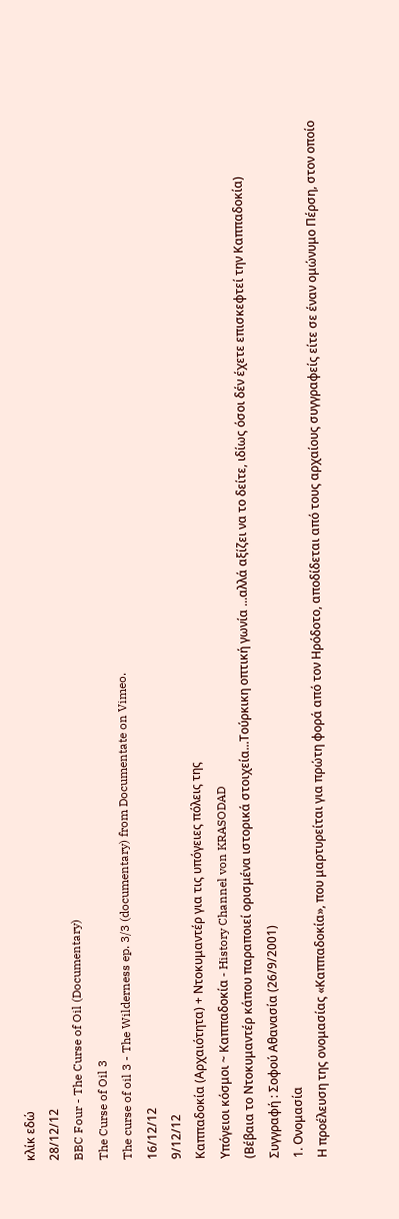κλίκ εδώ
28/12/12
BBC Four - The Curse of Oil (Documentary)
The Curse of Oil 3
The curse of oil 3 - The Wilderness ep. 3/3 (documentary) from Documentate on Vimeo.
16/12/12
9/12/12
Καππαδοκία (Αρχαιότητα) + Ντοκυμαντέρ για τις υπόγειες πόλεις της
Υπόγειοι κόσμοι ~ Καππαδοκία - History Channel von KRASODAD
(Βέβαια το Ντοκυμαντέρ κάπου παραποιεί ορισμένα ιστορικά στοιχεία...Τούρκικη οπτική γωνία ...αλλά αξίζει να το δείτε, ιδίως όσοι δέν έχετε επισκεφτεί την Καππαδοκία)
Συγγραφή : Σοφού Αθανασία (26/9/2001)
1. Ονομασία
Η προέλευση της ονομασίας «Καππαδοκία», που μαρτυρείται για πρώτη φορά από τον Ηρόδοτο, αποδίδεται από τους αρχαίους συγγραφείς είτε σε έναν ομώνυμο Πέρση, στον οποίο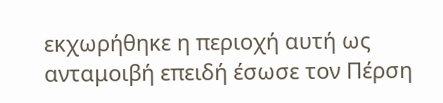εκχωρήθηκε η περιοχή αυτή ως ανταμοιβή επειδή έσωσε τον Πέρση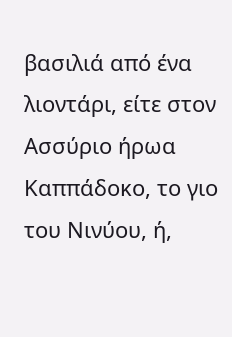βασιλιά από ένα λιοντάρι, είτε στον Ασσύριο ήρωα Καππάδοκο, το γιο του Νινύου, ή,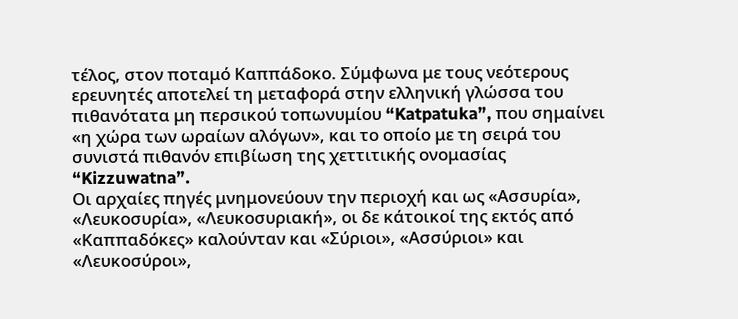τέλος, στον ποταμό Καππάδοκο. Σύμφωνα με τους νεότερους ερευνητές αποτελεί τη μεταφορά στην ελληνική γλώσσα του πιθανότατα μη περσικού τοπωνυμίου “Katpatuka”, που σημαίνει «η χώρα των ωραίων αλόγων», και το οποίο με τη σειρά του συνιστά πιθανόν επιβίωση της χεττιτικής ονομασίας “Kizzuwatna”.
Οι αρχαίες πηγές μνημονεύουν την περιοχή και ως «Ασσυρία», «Λευκοσυρία», «Λευκοσυριακή», οι δε κάτοικοί της εκτός από «Καππαδόκες» καλούνταν και «Σύριοι», «Ασσύριοι» και «Λευκοσύροι»,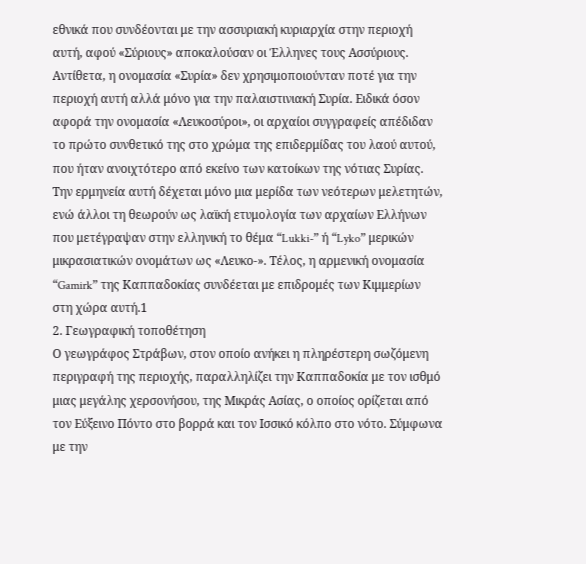εθνικά που συνδέονται με την ασσυριακή κυριαρχία στην περιοχή αυτή, αφού «Σύριους» αποκαλούσαν οι Έλληνες τους Ασσύριους. Αντίθετα, η ονομασία «Συρία» δεν χρησιμοποιούνταν ποτέ για την περιοχή αυτή αλλά μόνο για την παλαιστινιακή Συρία. Ειδικά όσον αφορά την ονομασία «Λευκοσύροι», οι αρχαίοι συγγραφείς απέδιδαν το πρώτο συνθετικό της στο χρώμα της επιδερμίδας του λαού αυτού, που ήταν ανοιχτότερο από εκείνο των κατοίκων της νότιας Συρίας. Την ερμηνεία αυτή δέχεται μόνο μια μερίδα των νεότερων μελετητών, ενώ άλλοι τη θεωρούν ως λαϊκή ετυμολογία των αρχαίων Ελλήνων που μετέγραψαν στην ελληνική το θέμα “Lukki-” ή “Lyko” μερικών μικρασιατικών ονομάτων ως «Λευκο-». Τέλος, η αρμενική ονομασία “Gamirk” της Καππαδοκίας συνδέεται με επιδρομές των Κιμμερίων στη χώρα αυτή.1
2. Γεωγραφική τοποθέτηση
Ο γεωγράφος Στράβων, στον οποίο ανήκει η πληρέστερη σωζόμενη περιγραφή της περιοχής, παραλληλίζει την Καππαδοκία με τον ισθμό μιας μεγάλης χερσονήσου, της Μικράς Ασίας, ο οποίος ορίζεται από τον Εύξεινο Πόντο στο βορρά και τον Ισσικό κόλπο στο νότο. Σύμφωνα με την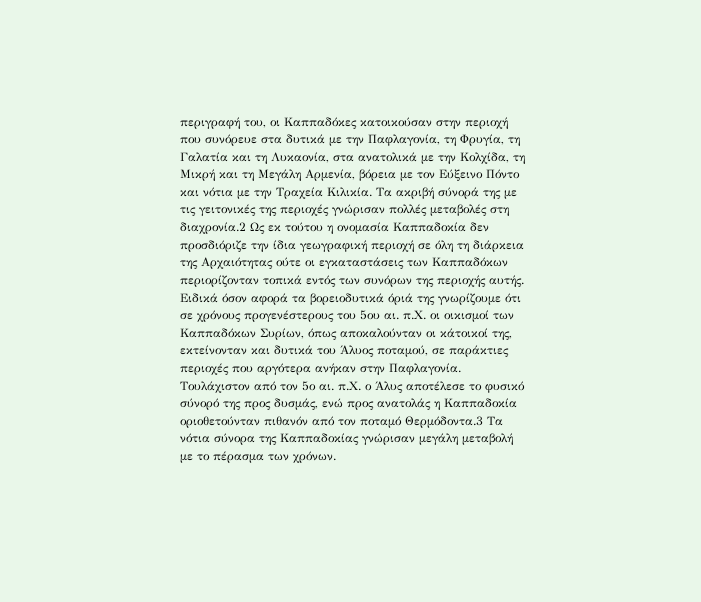περιγραφή του, οι Καππαδόκες κατοικούσαν στην περιοχή που συνόρευε στα δυτικά με την Παφλαγονία, τη Φρυγία, τη Γαλατία και τη Λυκαονία, στα ανατολικά με την Κολχίδα, τη Μικρή και τη Μεγάλη Αρμενία, βόρεια με τον Εύξεινο Πόντο και νότια με την Τραχεία Κιλικία. Τα ακριβή σύνορά της με τις γειτονικές της περιοχές γνώρισαν πολλές μεταβολές στη διαχρονία.2 Ως εκ τούτου η ονομασία Καππαδοκία δεν προσδιόριζε την ίδια γεωγραφική περιοχή σε όλη τη διάρκεια της Αρχαιότητας ούτε οι εγκαταστάσεις των Καππαδόκων περιορίζονταν τοπικά εντός των συνόρων της περιοχής αυτής.
Ειδικά όσον αφορά τα βορειοδυτικά όριά της γνωρίζουμε ότι σε χρόνους προγενέστερους του 5ου αι. π.Χ. οι οικισμοί των Καππαδόκων Συρίων, όπως αποκαλούνταν οι κάτοικοί της, εκτείνονταν και δυτικά του Άλυος ποταμού, σε παράκτιες περιοχές που αργότερα ανήκαν στην Παφλαγονία. Τουλάχιστον από τον 5ο αι. π.Χ. ο Άλυς αποτέλεσε το φυσικό σύνορό της προς δυσμάς, ενώ προς ανατολάς η Καππαδοκία οριοθετούνταν πιθανόν από τον ποταμό Θερμόδοντα.3 Τα νότια σύνορα της Καππαδοκίας γνώρισαν μεγάλη μεταβολή με το πέρασμα των χρόνων.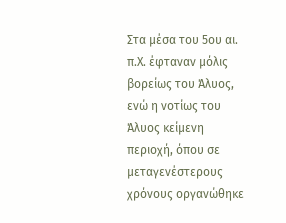Στα μέσα του 5ου αι. π.Χ. έφταναν μόλις βορείως του Άλυος, ενώ η νοτίως του Άλυος κείμενη περιοχή, όπου σε μεταγενέστερους χρόνους οργανώθηκε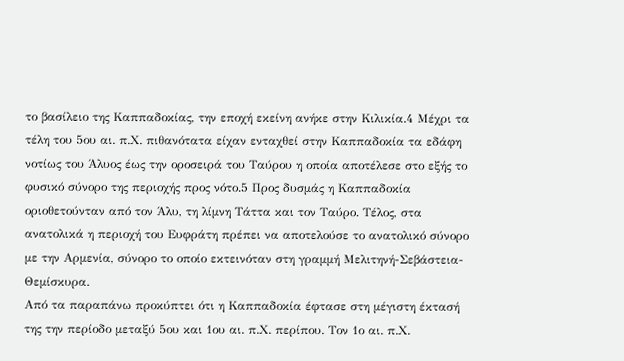το βασίλειο της Καππαδοκίας, την εποχή εκείνη ανήκε στην Κιλικία.4 Μέχρι τα τέλη του 5ου αι. π.Χ. πιθανότατα είχαν ενταχθεί στην Καππαδοκία τα εδάφη νοτίως του Άλυος έως την οροσειρά του Ταύρου η οποία αποτέλεσε στο εξής το φυσικό σύνορο της περιοχής προς νότο.5 Προς δυσμάς η Καππαδοκία οριοθετούνταν από τον Άλυ, τη λίμνη Τάττα και τον Ταύρο. Τέλος, στα ανατολικά η περιοχή του Ευφράτη πρέπει να αποτελούσε το ανατολικό σύνορο με την Αρμενία, σύνορο το οποίο εκτεινόταν στη γραμμή Μελιτηνή-Σεβάστεια-Θεμίσκυρα.
Από τα παραπάνω προκύπτει ότι η Καππαδοκία έφτασε στη μέγιστη έκτασή της την περίοδο μεταξύ 5ου και 1ου αι. π.Χ. περίπου. Τον 1ο αι. π.Χ.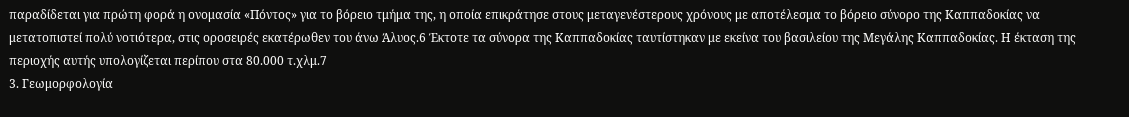παραδίδεται για πρώτη φορά η ονομασία «Πόντος» για το βόρειο τμήμα της, η οποία επικράτησε στους μεταγενέστερους χρόνους με αποτέλεσμα το βόρειο σύνορο της Καππαδοκίας να μετατοπιστεί πολύ νοτιότερα, στις οροσειρές εκατέρωθεν του άνω Άλυος.6 Έκτοτε τα σύνορα της Καππαδοκίας ταυτίστηκαν με εκείνα του βασιλείου της Μεγάλης Καππαδοκίας. Η έκταση της περιοχής αυτής υπολογίζεται περίπου στα 80.000 τ.χλμ.7
3. Γεωμορφολογία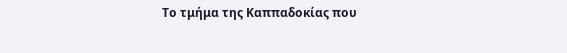Το τμήμα της Καππαδοκίας που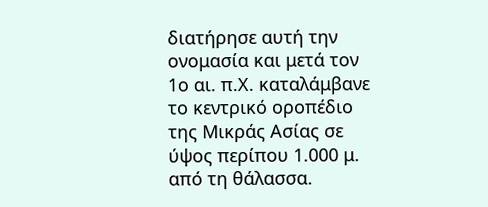διατήρησε αυτή την ονομασία και μετά τον 1ο αι. π.Χ. καταλάμβανε το κεντρικό οροπέδιο της Μικράς Ασίας σε ύψος περίπου 1.000 μ. από τη θάλασσα.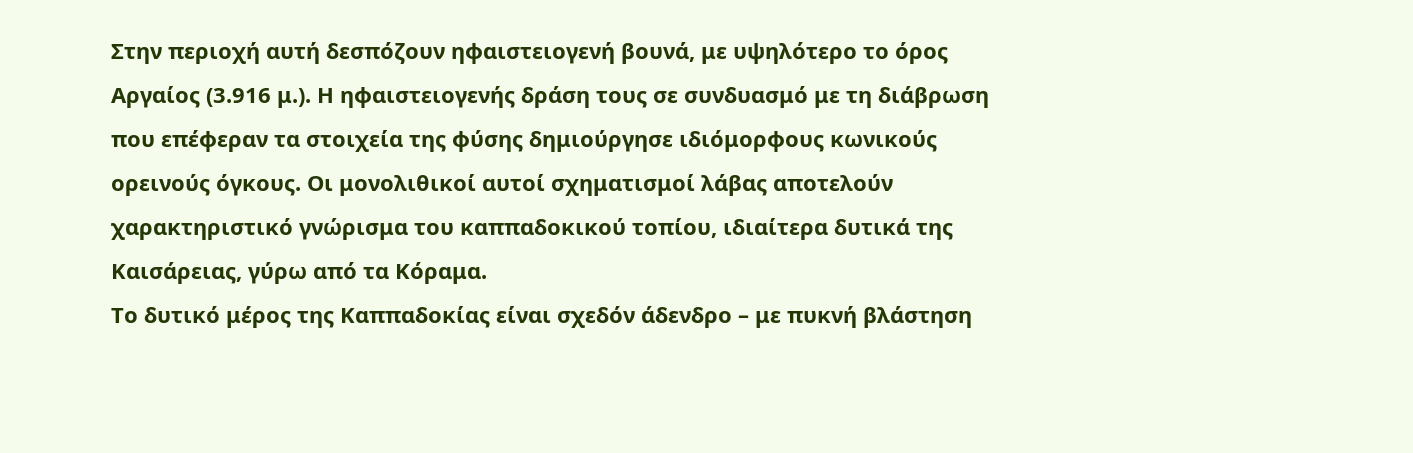Στην περιοχή αυτή δεσπόζουν ηφαιστειογενή βουνά, με υψηλότερο το όρος Αργαίος (3.916 μ.). Η ηφαιστειογενής δράση τους σε συνδυασμό με τη διάβρωση που επέφεραν τα στοιχεία της φύσης δημιούργησε ιδιόμορφους κωνικούς ορεινούς όγκους. Οι μονολιθικοί αυτοί σχηματισμοί λάβας αποτελούν χαρακτηριστικό γνώρισμα του καππαδοκικού τοπίου, ιδιαίτερα δυτικά της Καισάρειας, γύρω από τα Κόραμα.
Το δυτικό μέρος της Καππαδοκίας είναι σχεδόν άδενδρο – με πυκνή βλάστηση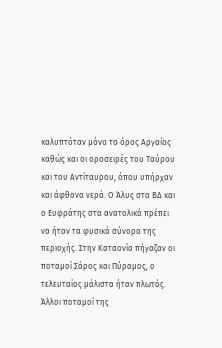καλυπτόταν μόνο το όρος Αργαίος καθώς και οι οροσειρές του Ταύρου και του Αντίταυρου, όπου υπήρχαν και άφθονα νερά. Ο Άλυς στα ΒΔ και ο Ευφράτης στα ανατολικά πρέπει να ήταν τα φυσικά σύνορα της περιοχής. Στην Καταονία πήγαζαν οι ποταμοί Σάρος και Πύραμος, ο τελευταίος μάλιστα ήταν πλωτός. Άλλοι ποταμοί της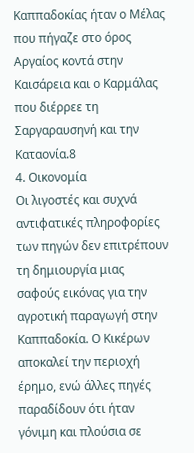Καππαδοκίας ήταν ο Μέλας που πήγαζε στο όρος Αργαίος κοντά στην Καισάρεια και ο Καρμάλας που διέρρεε τη Σαργαραυσηνή και την Καταονία.8
4. Οικονομία
Οι λιγοστές και συχνά αντιφατικές πληροφορίες των πηγών δεν επιτρέπουν τη δημιουργία μιας σαφούς εικόνας για την αγροτική παραγωγή στην Καππαδοκία. Ο Κικέρων αποκαλεί την περιοχή έρημο, ενώ άλλες πηγές παραδίδουν ότι ήταν γόνιμη και πλούσια σε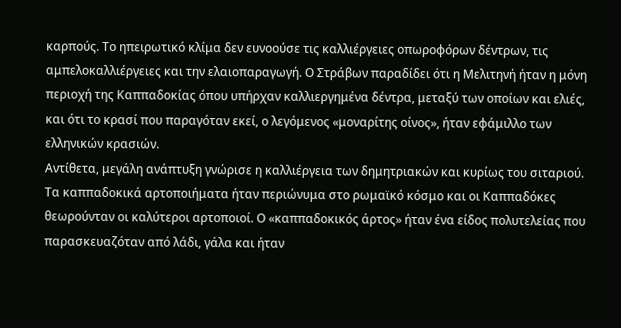καρπούς. Το ηπειρωτικό κλίμα δεν ευνοούσε τις καλλιέργειες οπωροφόρων δέντρων, τις αμπελοκαλλιέργειες και την ελαιοπαραγωγή. Ο Στράβων παραδίδει ότι η Μελιτηνή ήταν η μόνη περιοχή της Καππαδοκίας όπου υπήρχαν καλλιεργημένα δέντρα, μεταξύ των οποίων και ελιές, και ότι το κρασί που παραγόταν εκεί, ο λεγόμενος «μοναρίτης οίνος», ήταν εφάμιλλο των ελληνικών κρασιών.
Αντίθετα, μεγάλη ανάπτυξη γνώρισε η καλλιέργεια των δημητριακών και κυρίως του σιταριού. Τα καππαδοκικά αρτοποιήματα ήταν περιώνυμα στο ρωμαϊκό κόσμο και οι Καππαδόκες θεωρούνταν οι καλύτεροι αρτοποιοί. Ο «καππαδοκικός άρτος» ήταν ένα είδος πολυτελείας που παρασκευαζόταν από λάδι, γάλα και ήταν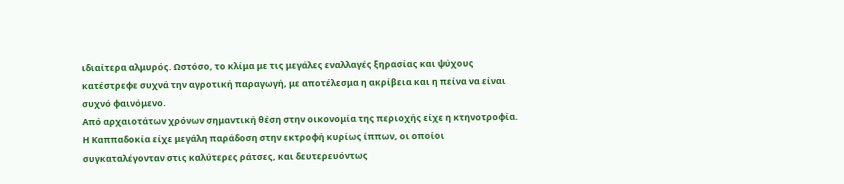ιδιαίτερα αλμυρός. Ωστόσο, το κλίμα με τις μεγάλες εναλλαγές ξηρασίας και ψύχους κατέστρεφε συχνά την αγροτική παραγωγή, με αποτέλεσμα η ακρίβεια και η πείνα να είναι συχνό φαινόμενο.
Από αρχαιοτάτων χρόνων σημαντική θέση στην οικονομία της περιοχής είχε η κτηνοτροφία. Η Καππαδοκία είχε μεγάλη παράδοση στην εκτροφή κυρίως ίππων, οι οποίοι συγκαταλέγονταν στις καλύτερες ράτσες, και δευτερευόντως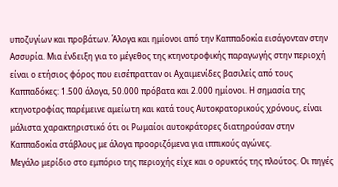υποζυγίων και προβάτων. Άλογα και ημίονοι από την Καππαδοκία εισάγονταν στην Ασσυρία. Μια ένδειξη για το μέγεθος της κτηνοτροφικής παραγωγής στην περιοχή είναι ο ετήσιος φόρος που εισέπρατταν οι Αχαιμενίδες βασιλείς από τους Καππαδόκες: 1.500 άλογα, 50.000 πρόβατα και 2.000 ημίονοι. Η σημασία της κτηνοτροφίας παρέμεινε αμείωτη και κατά τους Aυτοκρατορικούς χρόνους, είναι μάλιστα χαρακτηριστικό ότι οι Ρωμαίοι αυτοκράτορες διατηρούσαν στην Καππαδοκία στάβλους με άλογα προοριζόμενα για ιππικούς αγώνες.
Μεγάλο μερίδιο στο εμπόριο της περιοχής είχε και ο ορυκτός της πλούτος. Οι πηγές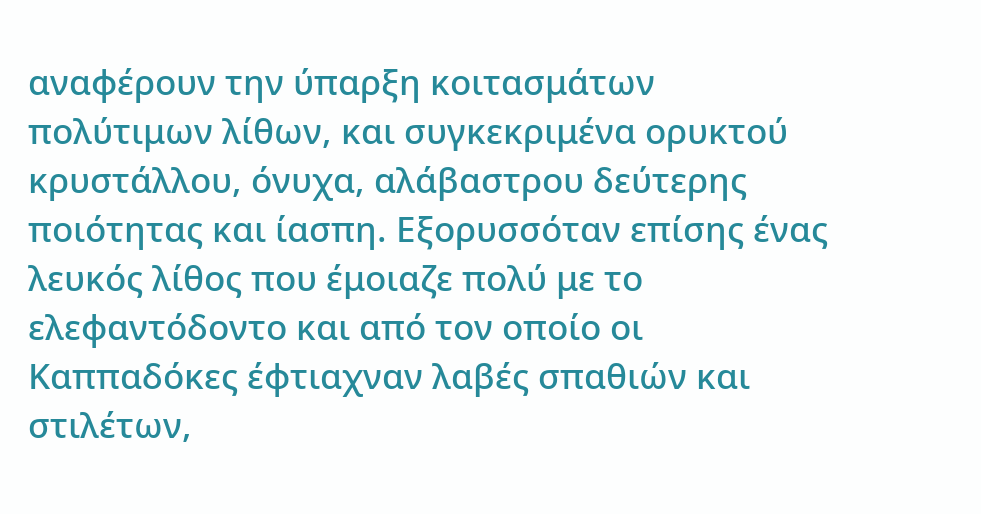αναφέρουν την ύπαρξη κοιτασμάτων πολύτιμων λίθων, και συγκεκριμένα ορυκτού κρυστάλλου, όνυχα, αλάβαστρου δεύτερης ποιότητας και ίασπη. Εξορυσσόταν επίσης ένας λευκός λίθος που έμοιαζε πολύ με το ελεφαντόδοντο και από τον οποίο οι Καππαδόκες έφτιαχναν λαβές σπαθιών και στιλέτων,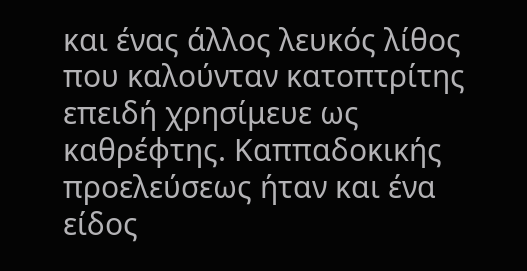και ένας άλλος λευκός λίθος που καλούνταν κατοπτρίτης επειδή χρησίμευε ως καθρέφτης. Καππαδοκικής προελεύσεως ήταν και ένα είδος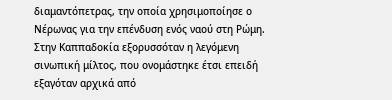διαμαντόπετρας, την οποία χρησιμοποίησε ο Νέρωνας για την επένδυση ενός ναού στη Ρώμη. Στην Καππαδοκία εξορυσσόταν η λεγόμενη σινωπική μίλτος, που ονομάστηκε έτσι επειδή εξαγόταν αρχικά από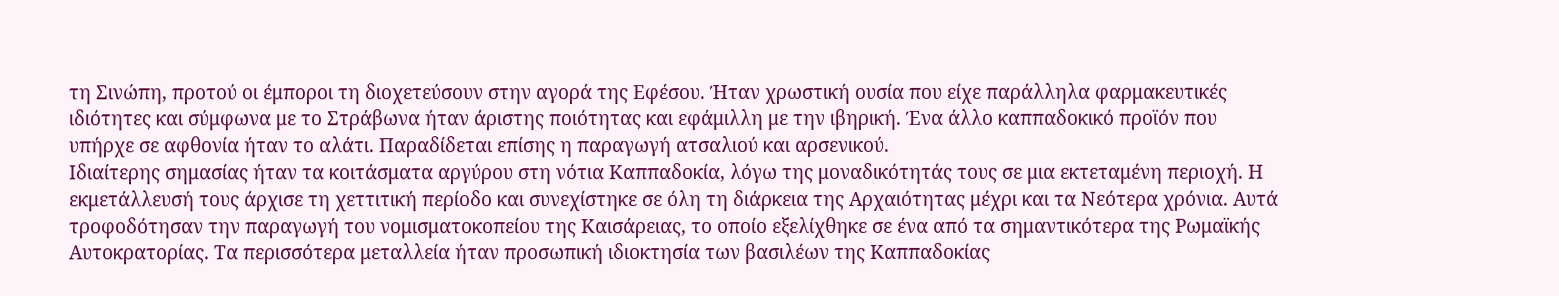τη Σινώπη, προτού οι έμποροι τη διοχετεύσουν στην αγορά της Εφέσου. Ήταν χρωστική ουσία που είχε παράλληλα φαρμακευτικές ιδιότητες και σύμφωνα με το Στράβωνα ήταν άριστης ποιότητας και εφάμιλλη με την ιβηρική. Ένα άλλο καππαδοκικό προϊόν που υπήρχε σε αφθονία ήταν το αλάτι. Παραδίδεται επίσης η παραγωγή ατσαλιού και αρσενικού.
Ιδιαίτερης σημασίας ήταν τα κοιτάσματα αργύρου στη νότια Καππαδοκία, λόγω της μοναδικότητάς τους σε μια εκτεταμένη περιοχή. Η εκμετάλλευσή τους άρχισε τη χεττιτική περίοδο και συνεχίστηκε σε όλη τη διάρκεια της Αρχαιότητας μέχρι και τα Νεότερα χρόνια. Αυτά τροφοδότησαν την παραγωγή του νομισματοκοπείου της Καισάρειας, το οποίο εξελίχθηκε σε ένα από τα σημαντικότερα της Ρωμαϊκής Αυτοκρατορίας. Τα περισσότερα μεταλλεία ήταν προσωπική ιδιοκτησία των βασιλέων της Καππαδοκίας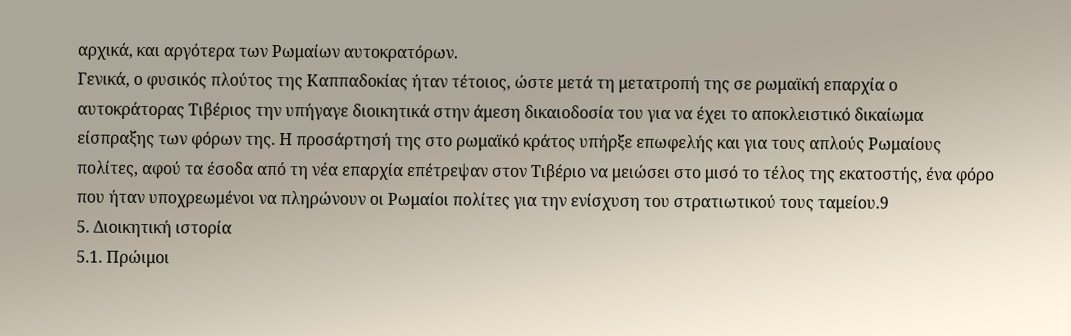αρχικά, και αργότερα των Ρωμαίων αυτοκρατόρων.
Γενικά, ο φυσικός πλούτος της Καππαδοκίας ήταν τέτοιος, ώστε μετά τη μετατροπή της σε ρωμαϊκή επαρχία ο αυτοκράτορας Τιβέριος την υπήγαγε διοικητικά στην άμεση δικαιοδοσία του για να έχει το αποκλειστικό δικαίωμα είσπραξης των φόρων της. Η προσάρτησή της στο ρωμαϊκό κράτος υπήρξε επωφελής και για τους απλούς Ρωμαίους πολίτες, αφού τα έσοδα από τη νέα επαρχία επέτρεψαν στον Τιβέριο να μειώσει στο μισό το τέλος της εκατοστής, ένα φόρο που ήταν υποχρεωμένοι να πληρώνουν οι Ρωμαίοι πολίτες για την ενίσχυση του στρατιωτικού τους ταμείου.9
5. Διοικητική ιστορία
5.1. Πρώιμοι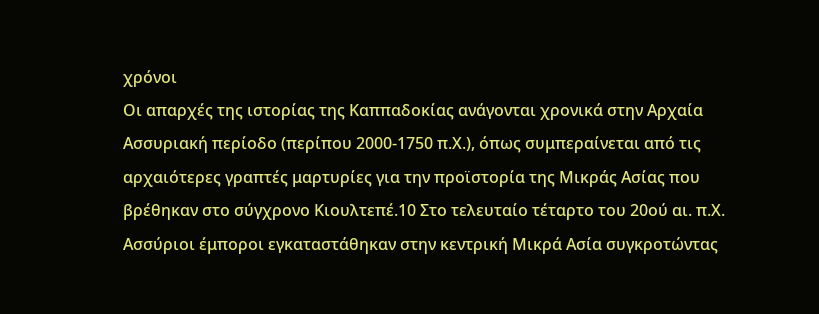χρόνοι
Οι απαρχές της ιστορίας της Καππαδοκίας ανάγονται χρονικά στην Αρχαία Ασσυριακή περίοδο (περίπου 2000-1750 π.Χ.), όπως συμπεραίνεται από τις αρχαιότερες γραπτές μαρτυρίες για την προϊστορία της Μικράς Ασίας που βρέθηκαν στο σύγχρονο Κιουλτεπέ.10 Στο τελευταίο τέταρτο του 20ού αι. π.Χ. Ασσύριοι έμποροι εγκαταστάθηκαν στην κεντρική Μικρά Ασία συγκροτώντας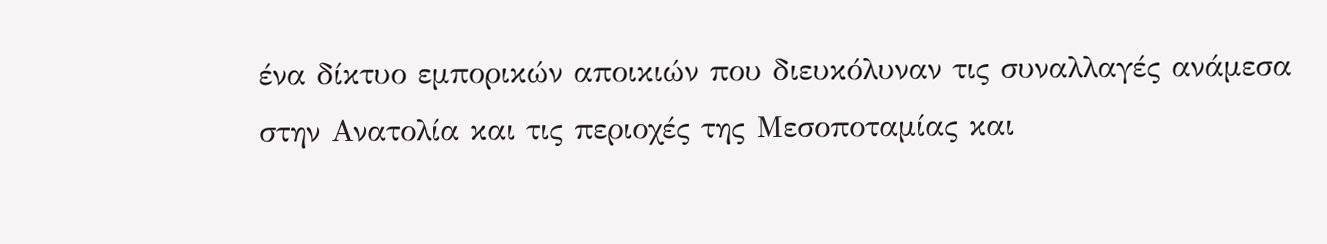ένα δίκτυο εμπορικών αποικιών που διευκόλυναν τις συναλλαγές ανάμεσα στην Ανατολία και τις περιοχές της Μεσοποταμίας και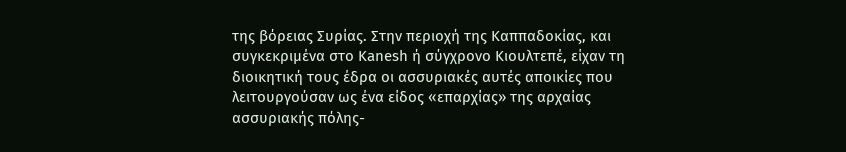της βόρειας Συρίας. Στην περιοχή της Καππαδοκίας, και συγκεκριμένα στο Kanesh ή σύγχρονο Κιουλτεπέ, είχαν τη διοικητική τους έδρα οι ασσυριακές αυτές αποικίες που λειτουργούσαν ως ένα είδος «επαρχίας» της αρχαίας ασσυριακής πόλης-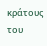κράτους του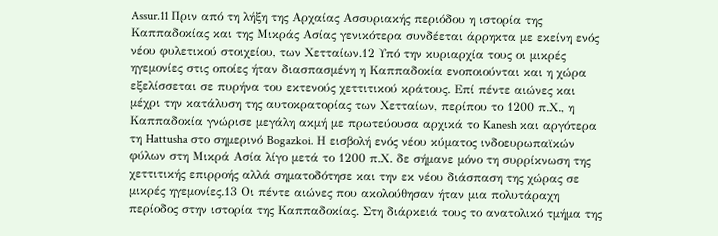Assur.11 Πριν από τη λήξη της Αρχαίας Ασσυριακής περιόδου η ιστορία της Καππαδοκίας και της Μικράς Ασίας γενικότερα συνδέεται άρρηκτα με εκείνη ενός νέου φυλετικού στοιχείου, των Χετταίων.12 Υπό την κυριαρχία τους οι μικρές ηγεμονίες στις οποίες ήταν διασπασμένη η Καππαδοκία ενοποιούνται και η χώρα εξελίσσεται σε πυρήνα του εκτενούς χεττιτικού κράτους. Επί πέντε αιώνες και μέχρι την κατάλυση της αυτοκρατορίας των Χετταίων, περίπου το 1200 π.Χ., η Καππαδοκία γνώρισε μεγάλη ακμή με πρωτεύουσα αρχικά το Kanesh και αργότερα τη Hattusha στο σημερινό Bogazkoi. Η εισβολή ενός νέου κύματος ινδοευρωπαϊκών φύλων στη Μικρά Ασία λίγο μετά το 1200 π.Χ. δε σήμανε μόνο τη συρρίκνωση της χεττιτικής επιρροής αλλά σηματοδότησε και την εκ νέου διάσπαση της χώρας σε μικρές ηγεμονίες.13 Οι πέντε αιώνες που ακολούθησαν ήταν μια πολυτάραχη περίοδος στην ιστορία της Καππαδοκίας. Στη διάρκειά τους το ανατολικό τμήμα της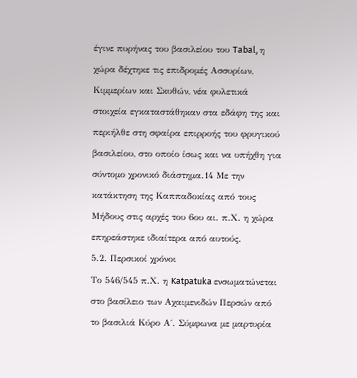έγινε πυρήνας του βασιλείου του Tabal, η χώρα δέχτηκε τις επιδρομές Ασσυρίων, Κιμμερίων και Σκυθών, νέα φυλετικά στοιχεία εγκαταστάθηκαν στα εδάφη της και περιήλθε στη σφαίρα επιρροής του φρυγικού βασιλείου, στο οποίο ίσως και να υπήχθη για σύντομο χρονικό διάστημα.14 Με την κατάκτηση της Καππαδοκίας από τους Μήδους στις αρχές του 6ου αι. π.Χ. η χώρα επηρεάστηκε ιδιαίτερα από αυτούς.
5.2. Περσικοί χρόνοι
Το 546/545 π.Χ. η Katpatuka ενσωματώνεται στο βασίλειο των Αχαιμενιδών Περσών από το βασιλιά Κύρο Α΄. Σύμφωνα με μαρτυρία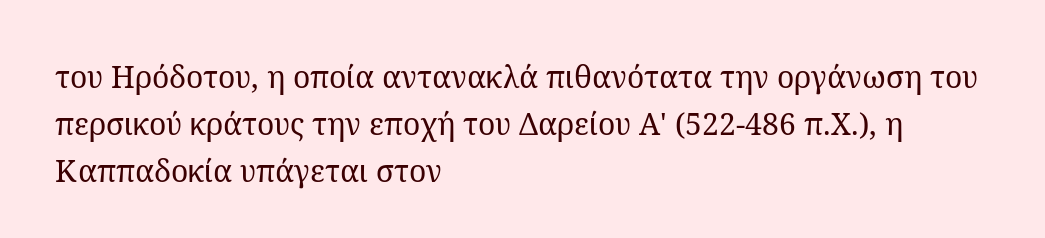του Ηρόδοτου, η οποία αντανακλά πιθανότατα την οργάνωση του περσικού κράτους την εποχή του Δαρείου Α' (522-486 π.Χ.), η Καππαδοκία υπάγεται στον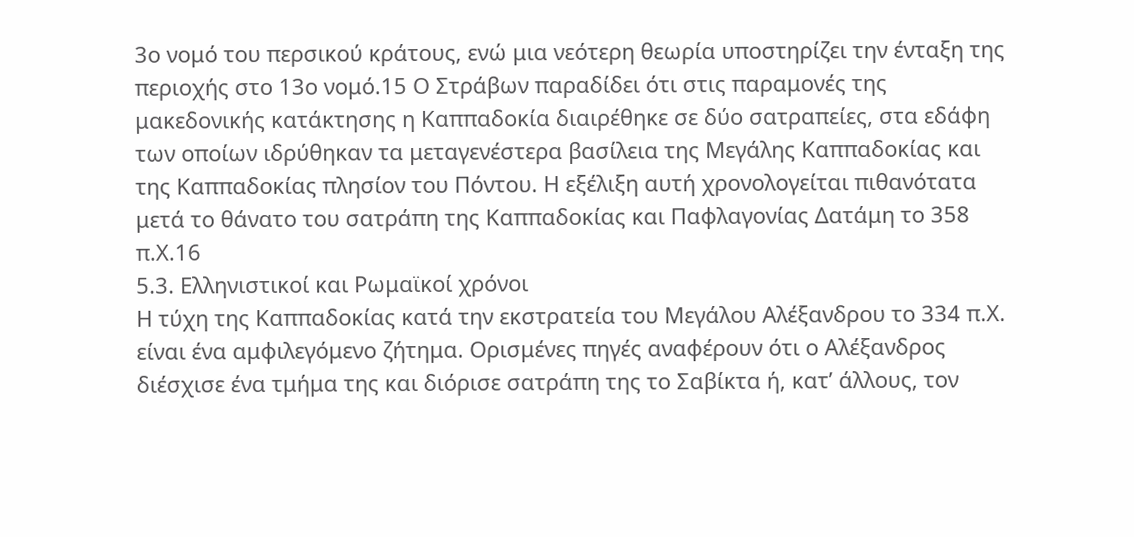3ο νομό του περσικού κράτους, ενώ μια νεότερη θεωρία υποστηρίζει την ένταξη της περιοχής στο 13ο νομό.15 Ο Στράβων παραδίδει ότι στις παραμονές της μακεδονικής κατάκτησης η Καππαδοκία διαιρέθηκε σε δύο σατραπείες, στα εδάφη των οποίων ιδρύθηκαν τα μεταγενέστερα βασίλεια της Μεγάλης Καππαδοκίας και της Καππαδοκίας πλησίον του Πόντου. Η εξέλιξη αυτή χρονολογείται πιθανότατα μετά το θάνατο του σατράπη της Καππαδοκίας και Παφλαγονίας Δατάμη το 358 π.Χ.16
5.3. Ελληνιστικοί και Ρωμαϊκοί χρόνοι
Η τύχη της Καππαδοκίας κατά την εκστρατεία του Μεγάλου Αλέξανδρου το 334 π.Χ. είναι ένα αμφιλεγόμενο ζήτημα. Ορισμένες πηγές αναφέρουν ότι ο Αλέξανδρος διέσχισε ένα τμήμα της και διόρισε σατράπη της το Σαβίκτα ή, κατ’ άλλους, τον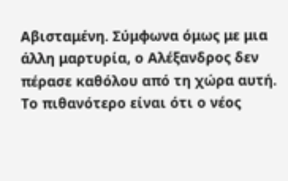Αβισταμένη. Σύμφωνα όμως με μια άλλη μαρτυρία, ο Αλέξανδρος δεν πέρασε καθόλου από τη χώρα αυτή. Το πιθανότερο είναι ότι ο νέος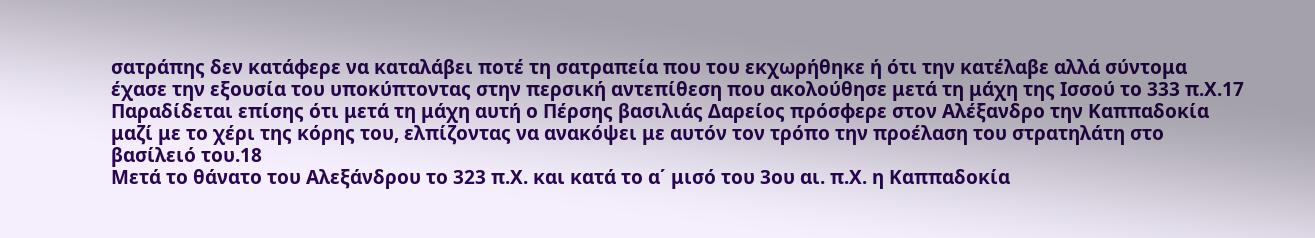σατράπης δεν κατάφερε να καταλάβει ποτέ τη σατραπεία που του εκχωρήθηκε ή ότι την κατέλαβε αλλά σύντομα έχασε την εξουσία του υποκύπτοντας στην περσική αντεπίθεση που ακολούθησε μετά τη μάχη της Ισσού το 333 π.Χ.17 Παραδίδεται επίσης ότι μετά τη μάχη αυτή ο Πέρσης βασιλιάς Δαρείος πρόσφερε στον Αλέξανδρο την Καππαδοκία μαζί με το χέρι της κόρης του, ελπίζοντας να ανακόψει με αυτόν τον τρόπο την προέλαση του στρατηλάτη στο βασίλειό του.18
Μετά το θάνατο του Αλεξάνδρου το 323 π.Χ. και κατά το α΄ μισό του 3ου αι. π.Χ. η Καππαδοκία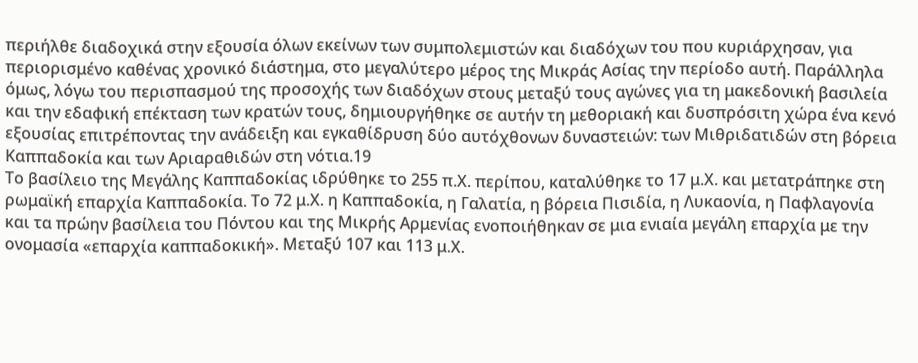περιήλθε διαδοχικά στην εξουσία όλων εκείνων των συμπολεμιστών και διαδόχων του που κυριάρχησαν, για περιορισμένο καθένας χρονικό διάστημα, στο μεγαλύτερο μέρος της Μικράς Ασίας την περίοδο αυτή. Παράλληλα όμως, λόγω του περισπασμού της προσοχής των διαδόχων στους μεταξύ τους αγώνες για τη μακεδονική βασιλεία και την εδαφική επέκταση των κρατών τους, δημιουργήθηκε σε αυτήν τη μεθοριακή και δυσπρόσιτη χώρα ένα κενό εξουσίας επιτρέποντας την ανάδειξη και εγκαθίδρυση δύο αυτόχθονων δυναστειών: των Μιθριδατιδών στη βόρεια Καππαδοκία και των Αριαραθιδών στη νότια.19
Το βασίλειο της Μεγάλης Καππαδοκίας ιδρύθηκε το 255 π.Χ. περίπου, καταλύθηκε το 17 μ.Χ. και μετατράπηκε στη ρωμαϊκή επαρχία Καππαδοκία. Tο 72 μ.Χ. η Καππαδοκία, η Γαλατία, η βόρεια Πισιδία, η Λυκαονία, η Παφλαγονία και τα πρώην βασίλεια του Πόντου και της Μικρής Αρμενίας ενοποιήθηκαν σε μια ενιαία μεγάλη επαρχία με την ονομασία «επαρχία καππαδοκική». Μεταξύ 107 και 113 μ.Χ.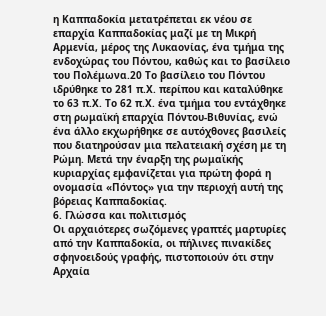η Καππαδοκία μετατρέπεται εκ νέου σε επαρχία Καππαδοκίας μαζί με τη Μικρή Αρμενία, μέρος της Λυκαονίας, ένα τμήμα της ενδοχώρας του Πόντου, καθώς και το βασίλειο του Πολέμωνα.20 Το βασίλειο του Πόντου ιδρύθηκε το 281 π.Χ. περίπου και καταλύθηκε το 63 π.Χ. Το 62 π.Χ. ένα τμήμα του εντάχθηκε στη ρωμαϊκή επαρχία Πόντου-Βιθυνίας, ενώ ένα άλλο εκχωρήθηκε σε αυτόχθονες βασιλείς που διατηρούσαν μια πελατειακή σχέση με τη Ρώμη. Μετά την έναρξη της ρωμαϊκής κυριαρχίας εμφανίζεται για πρώτη φορά η ονομασία «Πόντος» για την περιοχή αυτή της βόρειας Καππαδοκίας.
6. Γλώσσα και πολιτισμός
Οι αρχαιότερες σωζόμενες γραπτές μαρτυρίες από την Καππαδοκία, οι πήλινες πινακίδες σφηνοειδούς γραφής, πιστοποιούν ότι στην Αρχαία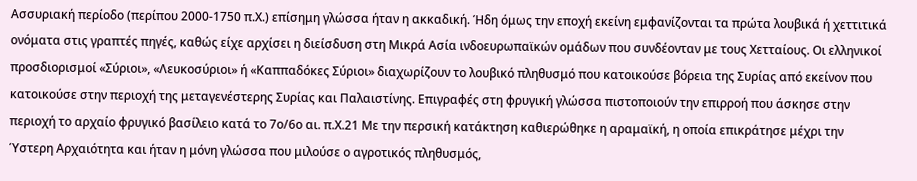Ασσυριακή περίοδο (περίπου 2000-1750 π.Χ.) επίσημη γλώσσα ήταν η ακκαδική. Ήδη όμως την εποχή εκείνη εμφανίζονται τα πρώτα λουβικά ή χεττιτικά ονόματα στις γραπτές πηγές, καθώς είχε αρχίσει η διείσδυση στη Μικρά Ασία ινδοευρωπαϊκών ομάδων που συνδέονταν με τους Χετταίους. Οι ελληνικοί προσδιορισμοί «Σύριοι», «Λευκοσύριοι» ή «Καππαδόκες Σύριοι» διαχωρίζουν το λουβικό πληθυσμό που κατοικούσε βόρεια της Συρίας από εκείνον που κατοικούσε στην περιοχή της μεταγενέστερης Συρίας και Παλαιστίνης. Επιγραφές στη φρυγική γλώσσα πιστοποιούν την επιρροή που άσκησε στην περιοχή το αρχαίο φρυγικό βασίλειο κατά το 7ο/6ο αι. π.Χ.21 Με την περσική κατάκτηση καθιερώθηκε η αραμαϊκή, η οποία επικράτησε μέχρι την Ύστερη Αρχαιότητα και ήταν η μόνη γλώσσα που μιλούσε ο αγροτικός πληθυσμός,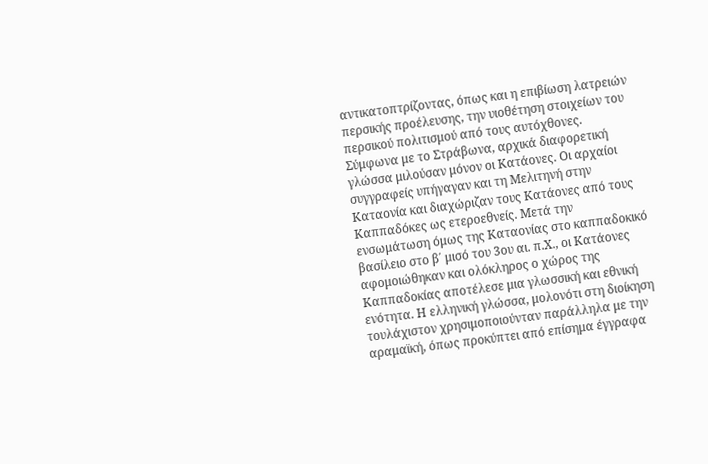αντικατοπτρίζοντας, όπως και η επιβίωση λατρειών περσικής προέλευσης, την υιοθέτηση στοιχείων του περσικού πολιτισμού από τους αυτόχθονες.
Σύμφωνα με το Στράβωνα, αρχικά διαφορετική γλώσσα μιλούσαν μόνον οι Κατάονες. Οι αρχαίοι συγγραφείς υπήγαγαν και τη Μελιτηνή στην Καταονία και διαχώριζαν τους Κατάονες από τους Καππαδόκες ως ετεροεθνείς. Μετά την ενσωμάτωση όμως της Καταονίας στο καππαδοκικό βασίλειο στο β΄ μισό του 3ου αι. π.Χ., οι Κατάονες αφομοιώθηκαν και ολόκληρος ο χώρος της Καππαδοκίας αποτέλεσε μια γλωσσική και εθνική ενότητα. Η ελληνική γλώσσα, μολονότι στη διοίκηση τουλάχιστον χρησιμοποιούνταν παράλληλα με την αραμαϊκή, όπως προκύπτει από επίσημα έγγραφα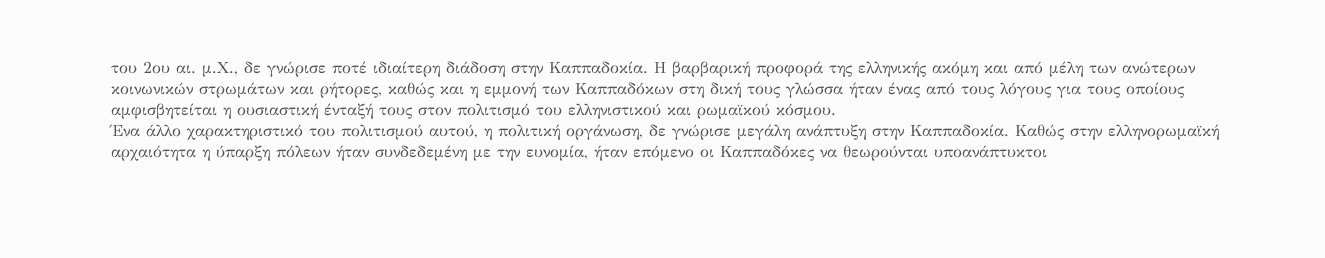του 2ου αι. μ.Χ., δε γνώρισε ποτέ ιδιαίτερη διάδοση στην Καππαδοκία. Η βαρβαρική προφορά της ελληνικής ακόμη και από μέλη των ανώτερων κοινωνικών στρωμάτων και ρήτορες, καθώς και η εμμονή των Καππαδόκων στη δική τους γλώσσα ήταν ένας από τους λόγους για τους οποίους αμφισβητείται η ουσιαστική ένταξή τους στον πολιτισμό του ελληνιστικού και ρωμαϊκού κόσμου.
Ένα άλλο χαρακτηριστικό του πολιτισμού αυτού, η πολιτική οργάνωση, δε γνώρισε μεγάλη ανάπτυξη στην Καππαδοκία. Καθώς στην ελληνορωμαϊκή αρχαιότητα η ύπαρξη πόλεων ήταν συνδεδεμένη με την ευνομία, ήταν επόμενο οι Καππαδόκες να θεωρούνται υποανάπτυκτοι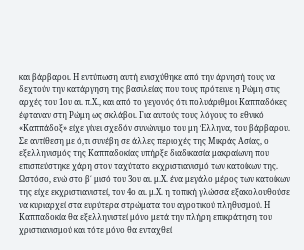και βάρβαροι. Η εντύπωση αυτή ενισχύθηκε από την άρνησή τους να δεχτούν την κατάργηση της βασιλείας που τους πρότεινε η Ρώμη στις αρχές του 1ου αι. π.Χ., και από το γεγονός ότι πολυάριθμοι Καππαδόκες έφταναν στη Ρώμη ως σκλάβοι. Για αυτούς τους λόγους το εθνικό «Καππάδοξ» είχε γίνει σχεδόν συνώνυμο του μη Έλληνα, του βάρβαρου.
Σε αντίθεση με ό,τι συνέβη σε άλλες περιοχές της Μικράς Ασίας, ο εξελληνισμός της Καππαδοκίας υπήρξε διαδικασία μακραίωνη που επισπεύστηκε χάρη στον ταχύτατο εκχριστιανισμό των κατοίκων της. Ωστόσο, ενώ στο β΄ μισό του 3ου αι. μ.Χ. ένα μεγάλο μέρος των κατοίκων της είχε εκχριστιανιστεί, τον 4ο αι. μ.Χ. η τοπική γλώσσα εξακολουθούσε να κυριαρχεί στα ευρύτερα στρώματα του αγροτικού πληθυσμού. Η Καππαδοκία θα εξελληνιστεί μόνο μετά την πλήρη επικράτηση του χριστιανισμού και τότε μόνο θα ενταχθεί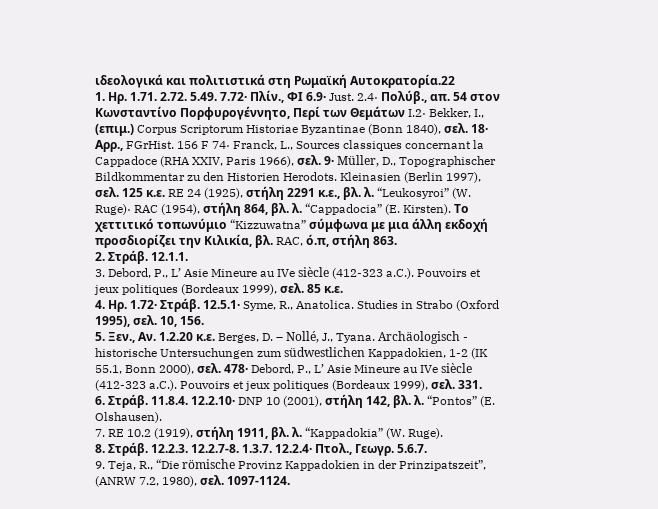ιδεολογικά και πολιτιστικά στη Ρωμαϊκή Αυτοκρατορία.22
1. Ηρ. 1.71. 2.72. 5.49. 7.72· Πλίν., ΦΙ 6.9· Just. 2.4· Πολύβ., απ. 54 στον Κωνσταντίνο Πορφυρογέννητο, Περί των Θεμάτων I.2· Bekker, I., (επιμ.) Corpus Scriptorum Historiae Byzantinae (Bonn 1840), σελ. 18· Αρρ., FGrHist. 156 F 74· Franck, L., Sources classiques concernant la Cappadoce (RHA XXIV, Paris 1966), σελ. 9· Müller, D., Topographischer Bildkommentar zu den Historien Herodots. Kleinasien (Berlin 1997), σελ. 125 κ.ε. RE 24 (1925), στήλη 2291 κ.ε., βλ. λ. “Leukosyroi” (W. Ruge)· RAC (1954), στήλη 864, βλ. λ. “Cappadocia” (E. Kirsten). Το χεττιτικό τοπωνύμιο “Kizzuwatna” σύμφωνα με μια άλλη εκδοχή προσδιορίζει την Κιλικία, βλ. RAC, ό.π, στήλη 863.
2. Στράβ. 12.1.1.
3. Debord, P., L’ Asie Mineure au IVe siècle (412-323 a.C.). Pouvoirs et jeux politiques (Bordeaux 1999), σελ. 85 κ.ε.
4. Ηρ. 1.72· Στράβ. 12.5.1· Syme, R., Anatolica. Studies in Strabo (Oxford 1995), σελ. 10, 156.
5. Ξεν., Αν. 1.2.20 κ.ε. Berges, D. – Nollé, J., Tyana. Archäologisch - historische Untersuchungen zum südwestlichen Kappadokien, 1-2 (IK 55.1, Bonn 2000), σελ. 478· Debord, P., L’ Asie Mineure au IVe siècle (412-323 a.C.). Pouvoirs et jeux politiques (Bordeaux 1999), σελ. 331.
6. Στράβ. 11.8.4. 12.2.10· DNP 10 (2001), στήλη 142, βλ. λ. “Pontos” (E. Olshausen).
7. RE 10.2 (1919), στήλη 1911, βλ. λ. “Kappadokia” (W. Ruge).
8. Στράβ. 12.2.3. 12.2.7-8. 1.3.7. 12.2.4· Πτολ., Γεωγρ. 5.6.7.
9. Teja, R., “Die römische Provinz Kappadokien in der Prinzipatszeit”, (ANRW 7.2, 1980), σελ. 1097-1124.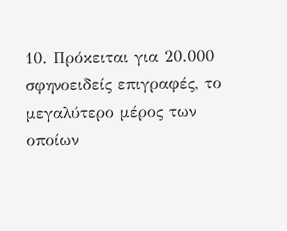10. Πρόκειται για 20.000 σφηνοειδείς επιγραφές, το μεγαλύτερο μέρος των οποίων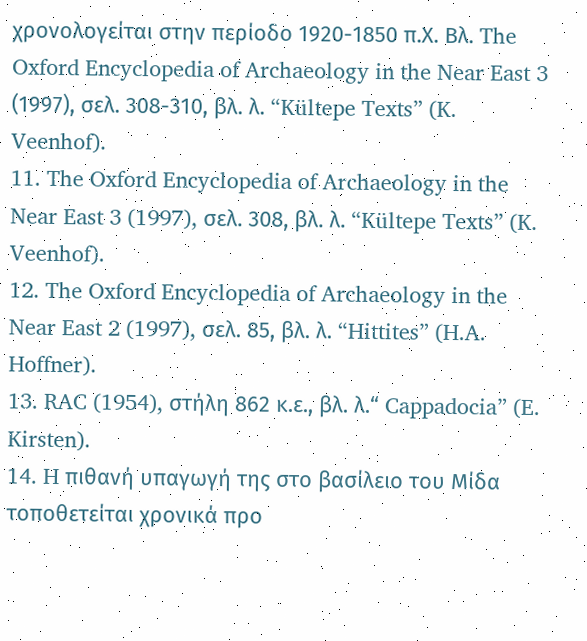χρονολογείται στην περίοδο 1920-1850 π.Χ. Βλ. The Oxford Encyclopedia of Archaeology in the Near East 3 (1997), σελ. 308-310, βλ. λ. “Kültepe Texts” (K. Veenhof).
11. The Oxford Encyclopedia of Archaeology in the Near East 3 (1997), σελ. 308, βλ. λ. “Kültepe Texts” (K. Veenhof).
12. The Oxford Encyclopedia of Archaeology in the Near East 2 (1997), σελ. 85, βλ. λ. “Hittites” (H.A. Hoffner).
13. RAC (1954), στήλη 862 κ.ε., βλ. λ.“ Cappadocia” (E. Kirsten).
14. H πιθανή υπαγωγή της στο βασίλειο του Μίδα τοποθετείται χρονικά προ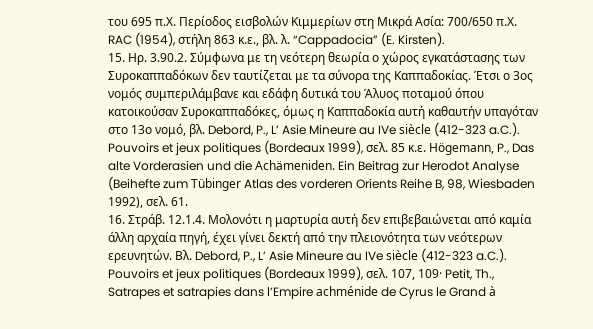του 695 π.Χ. Περίοδος εισβολών Κιμμερίων στη Μικρά Ασία: 700/650 π.Χ. RAC (1954), στήλη 863 κ.ε., βλ. λ. “Cappadocia” (E. Kirsten).
15. Ηρ. 3.90.2. Σύμφωνα με τη νεότερη θεωρία ο χώρος εγκατάστασης των Συροκαππαδόκων δεν ταυτίζεται με τα σύνορα της Καππαδοκίας. Έτσι ο 3ος νομός συμπεριλάμβανε και εδάφη δυτικά του Άλυος ποταμού όπου κατοικούσαν Συροκαππαδόκες, όμως η Καππαδοκία αυτή καθαυτήν υπαγόταν στο 13ο νομό, βλ. Debord, P., L’ Asie Mineure au IVe siècle (412-323 a.C.). Pouvoirs et jeux politiques (Bordeaux 1999), σελ. 85 κ.ε. Högemann, P., Das alte Vorderasien und die Achämeniden. Ein Beitrag zur Herodot Analyse (Beihefte zum Tübinger Atlas des vorderen Orients Reihe B, 98, Wiesbaden 1992), σελ. 61.
16. Στράβ. 12.1.4. Μολονότι η μαρτυρία αυτή δεν επιβεβαιώνεται από καμία άλλη αρχαία πηγή, έχει γίνει δεκτή από την πλειονότητα των νεότερων ερευνητών. Βλ. Debord, P., L’ Asie Mineure au IVe siècle (412-323 a.C.). Pouvoirs et jeux politiques (Bordeaux 1999), σελ. 107, 109· Petit, Th., Satrapes et satrapies dans l’Empire achménide de Cyrus le Grand à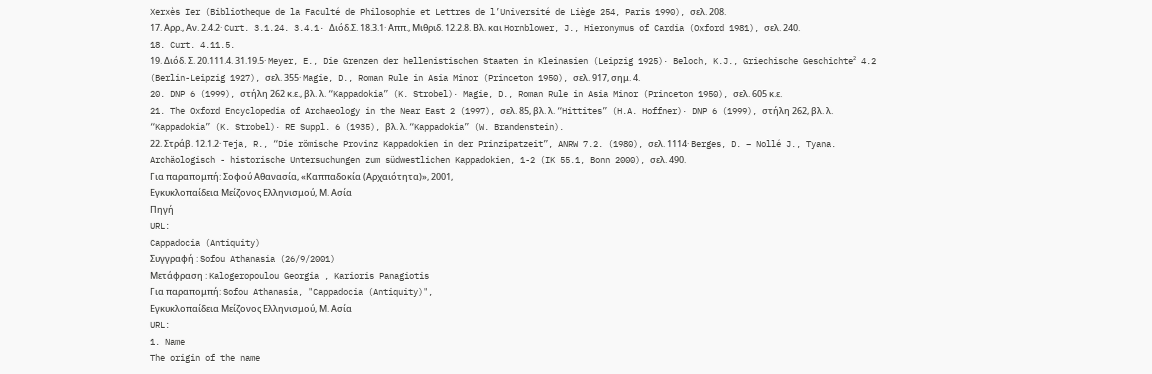Xerxès Ier (Bibliotheque de la Faculté de Philosophie et Lettres de l’Université de Liège 254, Paris 1990), σελ. 208.
17. Αρρ., Αν. 2.4.2· Curt. 3.1.24. 3.4.1· Διόδ.Σ. 18.3.1· Αππ., Μιθριδ. 12.2.8. Βλ. και Hornblower, J., Hieronymus of Cardia (Oxford 1981), σελ. 240.
18. Curt. 4.11.5.
19. Διόδ. Σ. 20.111.4. 31.19.5· Meyer, E., Die Grenzen der hellenistischen Staaten in Kleinasien (Leipzig 1925)· Beloch, K.J., Griechische Geschichte² 4.2 (Berlin-Leipzig 1927), σελ. 355· Magie, D., Roman Rule in Asia Minor (Princeton 1950), σελ. 917, σημ. 4.
20. DNP 6 (1999), στήλη 262 κ.ε., βλ. λ. “Kappadokia” (K. Strobel)· Magie, D., Roman Rule in Asia Minor (Princeton 1950), σελ. 605 κ.ε.
21. The Oxford Encyclopedia of Archaeology in the Near East 2 (1997), σελ. 85, βλ. λ. “Hittites” (H.A. Hoffner)· DNP 6 (1999), στήλη 262, βλ. λ. “Kappadokia” (K. Strobel)· RE Suppl. 6 (1935), βλ. λ. “Kappadokia” (W. Brandenstein).
22. Στράβ. 12.1.2· Teja, R., “Die römische Provinz Kappadokien in der Prinzipatzeit”, ANRW 7.2. (1980), σελ. 1114· Berges, D. – Nollé J., Tyana. Archäologisch - historische Untersuchungen zum südwestlichen Kappadokien, 1-2 (IK 55.1, Bonn 2000), σελ. 490.
Για παραπομπή: Σοφού Αθανασία, «Καππαδοκία (Αρχαιότητα)», 2001,
Εγκυκλοπαίδεια Μείζονος Ελληνισμού, Μ. Ασία
Πηγή
URL:
Cappadocia (Antiquity)
Συγγραφή : Sofou Athanasia (26/9/2001)
Μετάφραση : Kalogeropoulou Georgia , Karioris Panagiotis
Για παραπομπή: Sofou Athanasia, "Cappadocia (Antiquity)",
Εγκυκλοπαίδεια Μείζονος Ελληνισμού, Μ. Ασία
URL:
1. Name
The origin of the name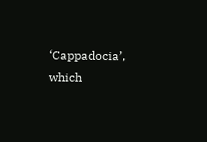‘Cappadocia’, which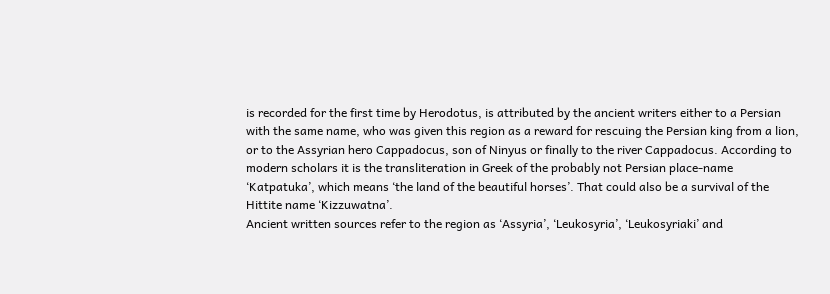is recorded for the first time by Herodotus, is attributed by the ancient writers either to a Persian with the same name, who was given this region as a reward for rescuing the Persian king from a lion, or to the Assyrian hero Cappadocus, son of Ninyus or finally to the river Cappadocus. According to modern scholars it is the transliteration in Greek of the probably not Persian place-name ‘Katpatuka’, which means ‘the land of the beautiful horses’. That could also be a survival of the Hittite name ‘Kizzuwatna’.
Ancient written sources refer to the region as ‘Assyria’, ‘Leukosyria’, ‘Leukosyriaki’ and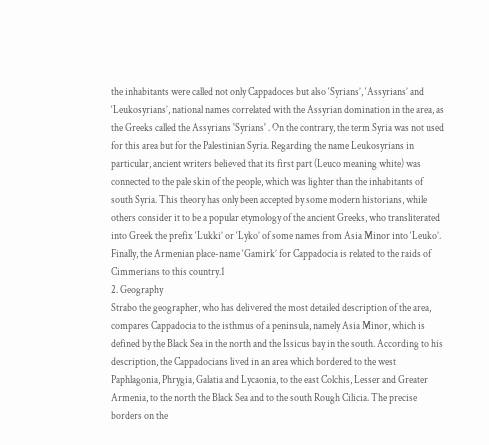the inhabitants were called not only Cappadoces but also ‘Syrians’, ‘Assyrians’ and ‘Leukosyrians’, national names correlated with the Assyrian domination in the area, as the Greeks called the Assyrians 'Syrians' . On the contrary, the term Syria was not used for this area but for the Palestinian Syria. Regarding the name Leukosyrians in particular, ancient writers believed that its first part (Leuco meaning white) was connected to the pale skin of the people, which was lighter than the inhabitants of south Syria. This theory has only been accepted by some modern historians, while others consider it to be a popular etymology of the ancient Greeks, who transliterated into Greek the prefix ‘Lukki’ or ‘Lyko’ of some names from Asia Minor into ‘Leuko’. Finally, the Armenian place-name ‘Gamirk’ for Cappadocia is related to the raids of Cimmerians to this country.1
2. Geography
Strabo the geographer, who has delivered the most detailed description of the area, compares Cappadocia to the isthmus of a peninsula, namely Asia Minor, which is defined by the Black Sea in the north and the Issicus bay in the south. According to his description, the Cappadocians lived in an area which bordered to the west Paphlagonia, Phrygia, Galatia and Lycaonia, to the east Colchis, Lesser and Greater Armenia, to the north the Black Sea and to the south Rough Cilicia. The precise borders on the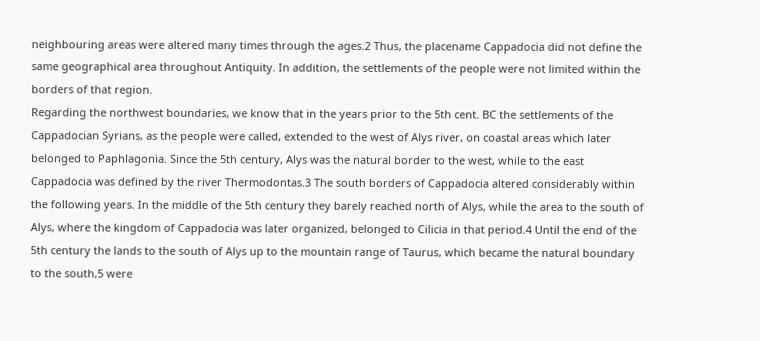neighbouring areas were altered many times through the ages.2 Thus, the placename Cappadocia did not define the same geographical area throughout Antiquity. In addition, the settlements of the people were not limited within the borders of that region.
Regarding the northwest boundaries, we know that in the years prior to the 5th cent. BC the settlements of the Cappadocian Syrians, as the people were called, extended to the west of Alys river, on coastal areas which later belonged to Paphlagonia. Since the 5th century, Alys was the natural border to the west, while to the east Cappadocia was defined by the river Thermodontas.3 The south borders of Cappadocia altered considerably within the following years. In the middle of the 5th century they barely reached north of Alys, while the area to the south of Alys, where the kingdom of Cappadocia was later organized, belonged to Cilicia in that period.4 Until the end of the 5th century the lands to the south of Alys up to the mountain range of Taurus, which became the natural boundary to the south,5 were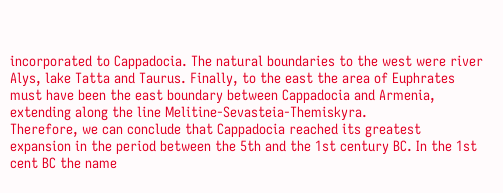incorporated to Cappadocia. The natural boundaries to the west were river Alys, lake Tatta and Taurus. Finally, to the east the area of Euphrates must have been the east boundary between Cappadocia and Armenia, extending along the line Melitine-Sevasteia-Themiskyra.
Therefore, we can conclude that Cappadocia reached its greatest expansion in the period between the 5th and the 1st century BC. In the 1st cent BC the name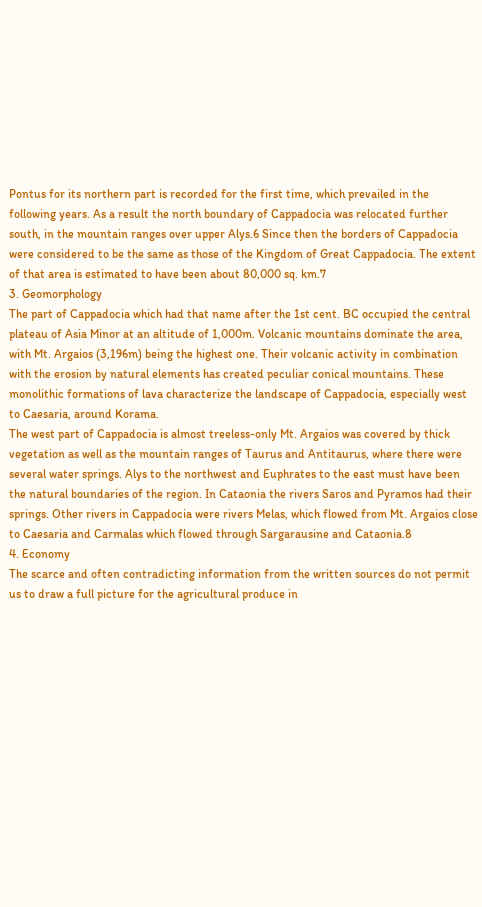Pontus for its northern part is recorded for the first time, which prevailed in the following years. As a result the north boundary of Cappadocia was relocated further south, in the mountain ranges over upper Alys.6 Since then the borders of Cappadocia were considered to be the same as those of the Kingdom of Great Cappadocia. The extent of that area is estimated to have been about 80,000 sq. km.7
3. Geomorphology
The part of Cappadocia which had that name after the 1st cent. BC occupied the central plateau of Asia Minor at an altitude of 1,000m. Volcanic mountains dominate the area, with Mt. Argaios (3,196m) being the highest one. Their volcanic activity in combination with the erosion by natural elements has created peculiar conical mountains. These monolithic formations of lava characterize the landscape of Cappadocia, especially west to Caesaria, around Korama.
The west part of Cappadocia is almost treeless-only Mt. Argaios was covered by thick vegetation as well as the mountain ranges of Taurus and Antitaurus, where there were several water springs. Alys to the northwest and Euphrates to the east must have been the natural boundaries of the region. In Cataonia the rivers Saros and Pyramos had their springs. Other rivers in Cappadocia were rivers Melas, which flowed from Mt. Argaios close to Caesaria and Carmalas which flowed through Sargarausine and Cataonia.8
4. Economy
The scarce and often contradicting information from the written sources do not permit us to draw a full picture for the agricultural produce in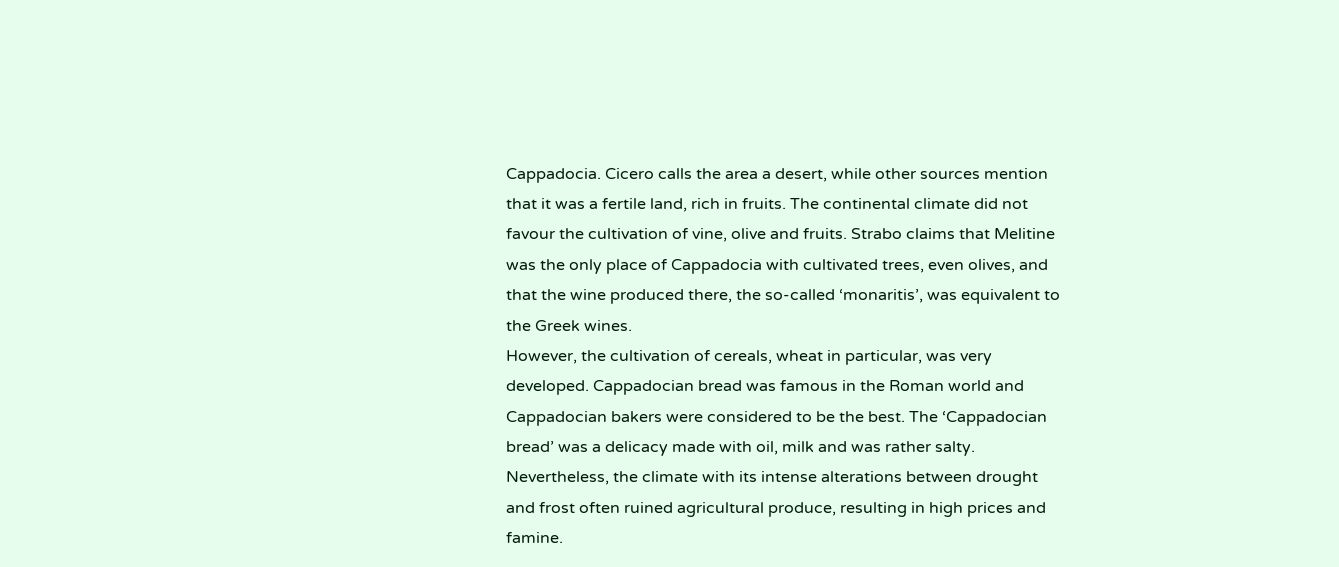Cappadocia. Cicero calls the area a desert, while other sources mention that it was a fertile land, rich in fruits. The continental climate did not favour the cultivation of vine, olive and fruits. Strabo claims that Melitine was the only place of Cappadocia with cultivated trees, even olives, and that the wine produced there, the so-called ‘monaritis’, was equivalent to the Greek wines.
However, the cultivation of cereals, wheat in particular, was very developed. Cappadocian bread was famous in the Roman world and Cappadocian bakers were considered to be the best. The ‘Cappadocian bread’ was a delicacy made with oil, milk and was rather salty. Nevertheless, the climate with its intense alterations between drought and frost often ruined agricultural produce, resulting in high prices and famine.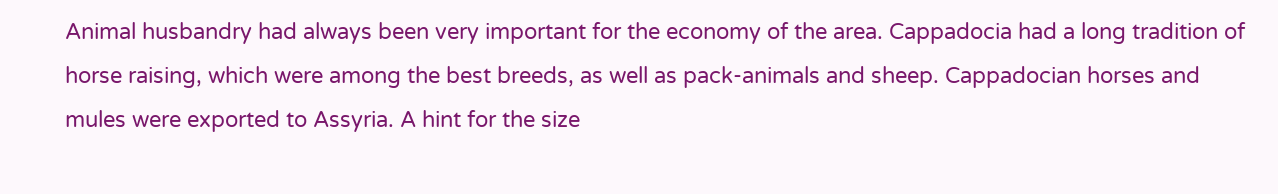Animal husbandry had always been very important for the economy of the area. Cappadocia had a long tradition of horse raising, which were among the best breeds, as well as pack-animals and sheep. Cappadocian horses and mules were exported to Assyria. A hint for the size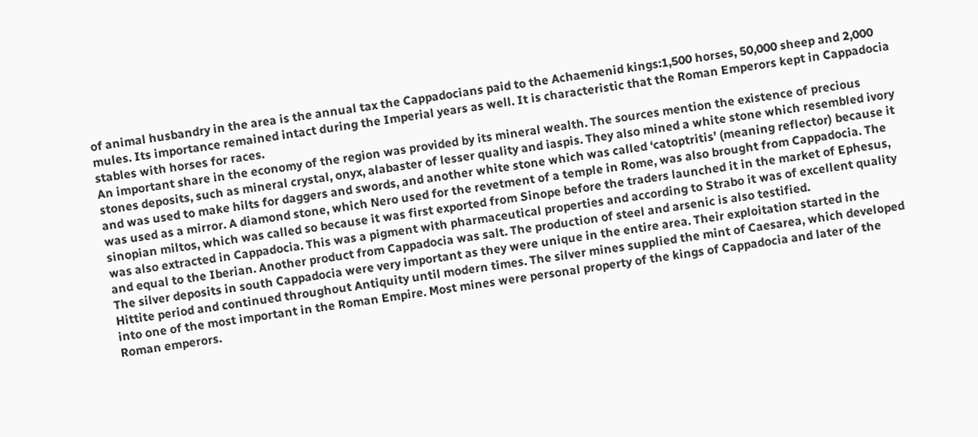of animal husbandry in the area is the annual tax the Cappadocians paid to the Achaemenid kings:1,500 horses, 50,000 sheep and 2,000 mules. Its importance remained intact during the Imperial years as well. It is characteristic that the Roman Emperors kept in Cappadocia stables with horses for races.
An important share in the economy of the region was provided by its mineral wealth. The sources mention the existence of precious stones deposits, such as mineral crystal, onyx, alabaster of lesser quality and iaspis. They also mined a white stone which resembled ivory and was used to make hilts for daggers and swords, and another white stone which was called ‘catoptritis’ (meaning reflector) because it was used as a mirror. A diamond stone, which Nero used for the revetment of a temple in Rome, was also brought from Cappadocia. The sinopian miltos, which was called so because it was first exported from Sinope before the traders launched it in the market of Ephesus, was also extracted in Cappadocia. This was a pigment with pharmaceutical properties and according to Strabo it was of excellent quality and equal to the Iberian. Another product from Cappadocia was salt. The production of steel and arsenic is also testified.
The silver deposits in south Cappadocia were very important as they were unique in the entire area. Their exploitation started in the Hittite period and continued throughout Antiquity until modern times. The silver mines supplied the mint of Caesarea, which developed into one of the most important in the Roman Empire. Most mines were personal property of the kings of Cappadocia and later of the Roman emperors.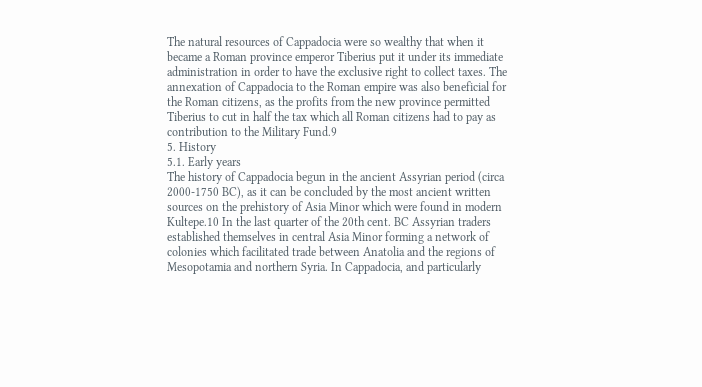The natural resources of Cappadocia were so wealthy that when it became a Roman province emperor Tiberius put it under its immediate administration in order to have the exclusive right to collect taxes. The annexation of Cappadocia to the Roman empire was also beneficial for the Roman citizens, as the profits from the new province permitted Tiberius to cut in half the tax which all Roman citizens had to pay as contribution to the Military Fund.9
5. History
5.1. Early years
The history of Cappadocia begun in the ancient Assyrian period (circa 2000-1750 BC), as it can be concluded by the most ancient written sources on the prehistory of Asia Minor which were found in modern Kultepe.10 In the last quarter of the 20th cent. BC Assyrian traders established themselves in central Asia Minor forming a network of colonies which facilitated trade between Anatolia and the regions of Mesopotamia and northern Syria. In Cappadocia, and particularly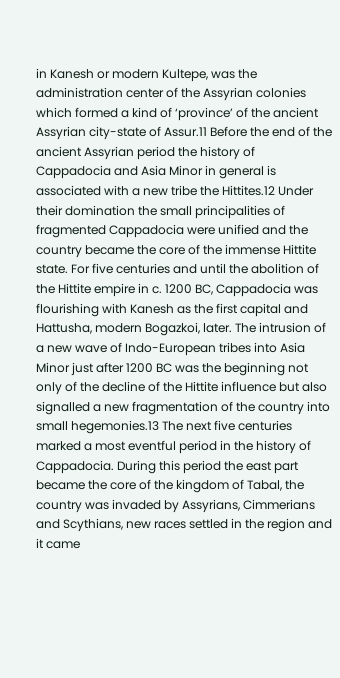in Kanesh or modern Kultepe, was the administration center of the Assyrian colonies which formed a kind of ‘province’ of the ancient Assyrian city-state of Assur.11 Before the end of the ancient Assyrian period the history of Cappadocia and Asia Minor in general is associated with a new tribe the Hittites.12 Under their domination the small principalities of fragmented Cappadocia were unified and the country became the core of the immense Hittite state. For five centuries and until the abolition of the Hittite empire in c. 1200 BC, Cappadocia was flourishing with Kanesh as the first capital and Hattusha, modern Bogazkoi, later. The intrusion of a new wave of Indo-European tribes into Asia Minor just after 1200 BC was the beginning not only of the decline of the Hittite influence but also signalled a new fragmentation of the country into small hegemonies.13 The next five centuries marked a most eventful period in the history of Cappadocia. During this period the east part became the core of the kingdom of Tabal, the country was invaded by Assyrians, Cimmerians and Scythians, new races settled in the region and it came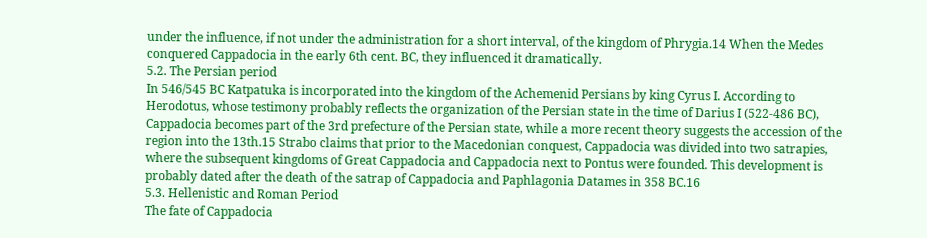under the influence, if not under the administration for a short interval, of the kingdom of Phrygia.14 When the Medes conquered Cappadocia in the early 6th cent. BC, they influenced it dramatically.
5.2. The Persian period
In 546/545 BC Katpatuka is incorporated into the kingdom of the Achemenid Persians by king Cyrus I. According to Herodotus, whose testimony probably reflects the organization of the Persian state in the time of Darius I (522-486 BC), Cappadocia becomes part of the 3rd prefecture of the Persian state, while a more recent theory suggests the accession of the region into the 13th.15 Strabo claims that prior to the Macedonian conquest, Cappadocia was divided into two satrapies, where the subsequent kingdoms of Great Cappadocia and Cappadocia next to Pontus were founded. This development is probably dated after the death of the satrap of Cappadocia and Paphlagonia Datames in 358 BC.16
5.3. Hellenistic and Roman Period
The fate of Cappadocia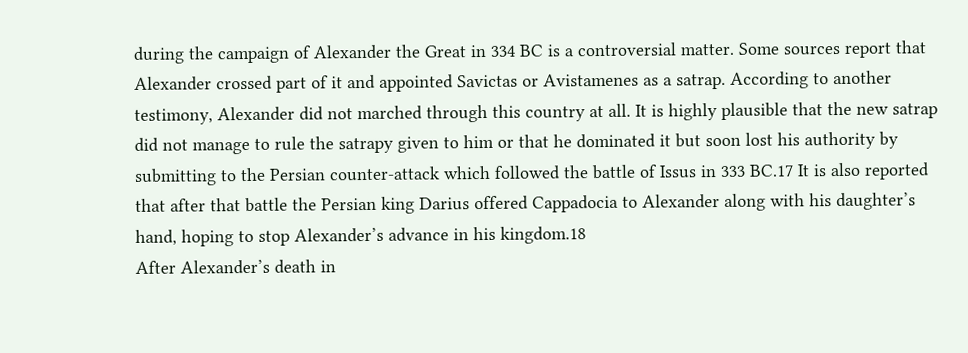during the campaign of Alexander the Great in 334 BC is a controversial matter. Some sources report that Alexander crossed part of it and appointed Savictas or Avistamenes as a satrap. According to another testimony, Alexander did not marched through this country at all. It is highly plausible that the new satrap did not manage to rule the satrapy given to him or that he dominated it but soon lost his authority by submitting to the Persian counter-attack which followed the battle of Issus in 333 BC.17 It is also reported that after that battle the Persian king Darius offered Cappadocia to Alexander along with his daughter’s hand, hoping to stop Alexander’s advance in his kingdom.18
After Alexander’s death in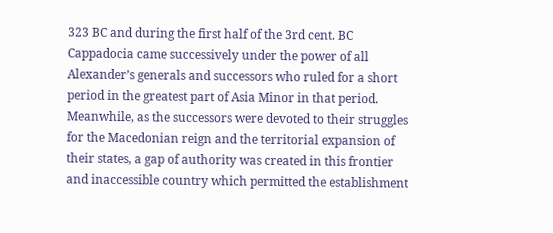323 BC and during the first half of the 3rd cent. BC Cappadocia came successively under the power of all Alexander’s generals and successors who ruled for a short period in the greatest part of Asia Minor in that period. Meanwhile, as the successors were devoted to their struggles for the Macedonian reign and the territorial expansion of their states, a gap of authority was created in this frontier and inaccessible country which permitted the establishment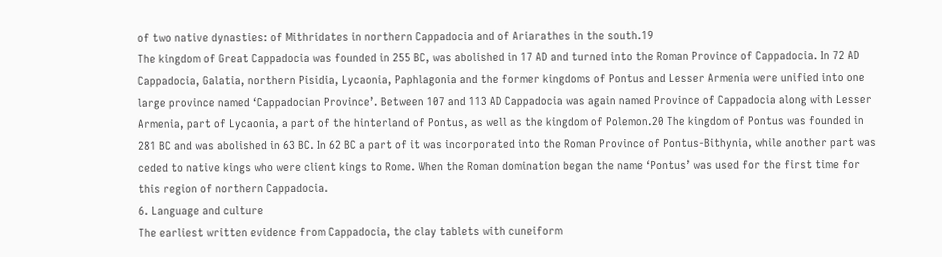of two native dynasties: of Mithridates in northern Cappadocia and of Ariarathes in the south.19
The kingdom of Great Cappadocia was founded in 255 BC, was abolished in 17 AD and turned into the Roman Province of Cappadocia. In 72 AD Cappadocia, Galatia, northern Pisidia, Lycaonia, Paphlagonia and the former kingdoms of Pontus and Lesser Armenia were unified into one large province named ‘Cappadocian Province’. Between 107 and 113 AD Cappadocia was again named Province of Cappadocia along with Lesser Armenia, part of Lycaonia, a part of the hinterland of Pontus, as well as the kingdom of Polemon.20 The kingdom of Pontus was founded in 281 BC and was abolished in 63 BC. In 62 BC a part of it was incorporated into the Roman Province of Pontus-Bithynia, while another part was ceded to native kings who were client kings to Rome. When the Roman domination began the name ‘Pontus’ was used for the first time for this region of northern Cappadocia.
6. Language and culture
The earliest written evidence from Cappadocia, the clay tablets with cuneiform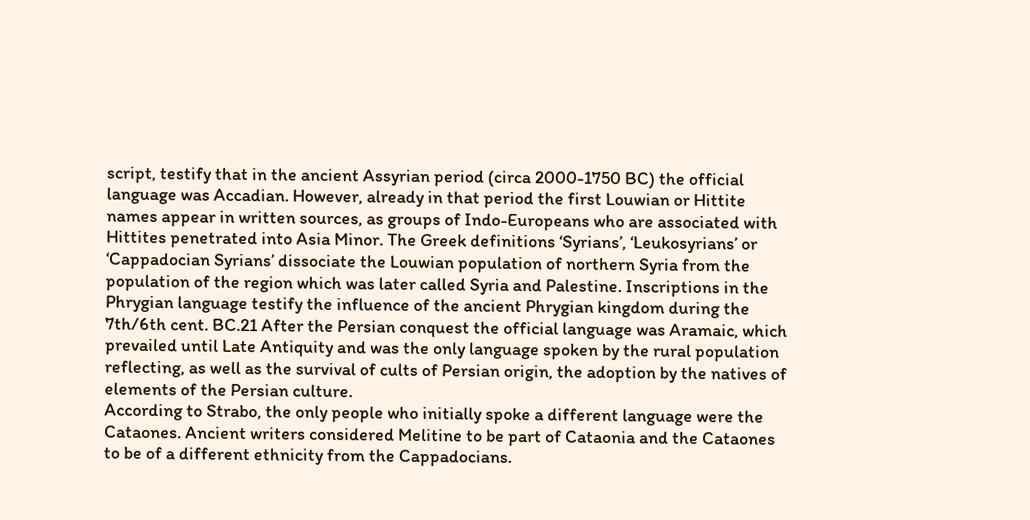script, testify that in the ancient Assyrian period (circa 2000-1750 BC) the official language was Accadian. However, already in that period the first Louwian or Hittite names appear in written sources, as groups of Indo-Europeans who are associated with Hittites penetrated into Asia Minor. The Greek definitions ‘Syrians’, ‘Leukosyrians’ or ‘Cappadocian Syrians’ dissociate the Louwian population of northern Syria from the population of the region which was later called Syria and Palestine. Inscriptions in the Phrygian language testify the influence of the ancient Phrygian kingdom during the 7th/6th cent. BC.21 After the Persian conquest the official language was Aramaic, which prevailed until Late Antiquity and was the only language spoken by the rural population reflecting, as well as the survival of cults of Persian origin, the adoption by the natives of elements of the Persian culture.
According to Strabo, the only people who initially spoke a different language were the Cataones. Ancient writers considered Melitine to be part of Cataonia and the Cataones to be of a different ethnicity from the Cappadocians.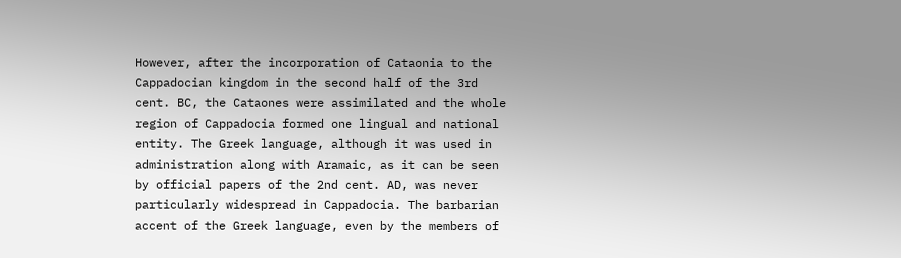However, after the incorporation of Cataonia to the Cappadocian kingdom in the second half of the 3rd cent. BC, the Cataones were assimilated and the whole region of Cappadocia formed one lingual and national entity. The Greek language, although it was used in administration along with Aramaic, as it can be seen by official papers of the 2nd cent. AD, was never particularly widespread in Cappadocia. The barbarian accent of the Greek language, even by the members of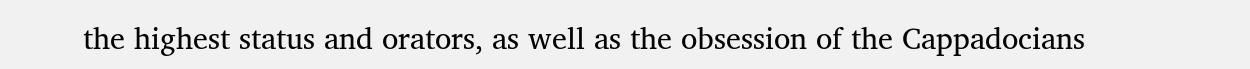the highest status and orators, as well as the obsession of the Cappadocians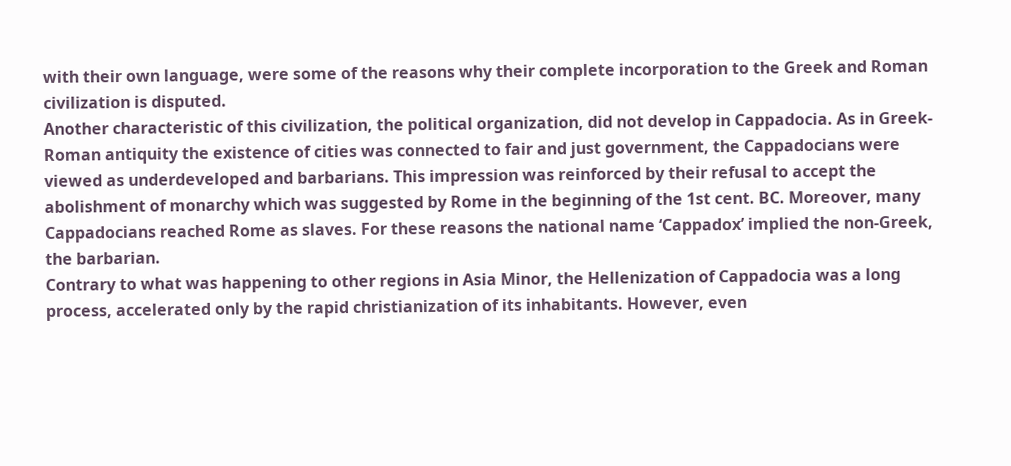with their own language, were some of the reasons why their complete incorporation to the Greek and Roman civilization is disputed.
Another characteristic of this civilization, the political organization, did not develop in Cappadocia. As in Greek-Roman antiquity the existence of cities was connected to fair and just government, the Cappadocians were viewed as underdeveloped and barbarians. This impression was reinforced by their refusal to accept the abolishment of monarchy which was suggested by Rome in the beginning of the 1st cent. BC. Moreover, many Cappadocians reached Rome as slaves. For these reasons the national name ‘Cappadox’ implied the non-Greek, the barbarian.
Contrary to what was happening to other regions in Asia Minor, the Hellenization of Cappadocia was a long process, accelerated only by the rapid christianization of its inhabitants. However, even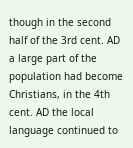though in the second half of the 3rd cent. AD a large part of the population had become Christians, in the 4th cent. AD the local language continued to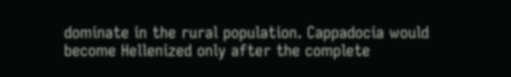dominate in the rural population. Cappadocia would become Hellenized only after the complete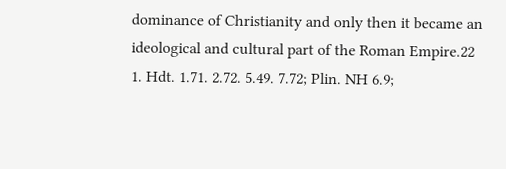dominance of Christianity and only then it became an ideological and cultural part of the Roman Empire.22
1. Hdt. 1.71. 2.72. 5.49. 7.72; Plin. NH 6.9;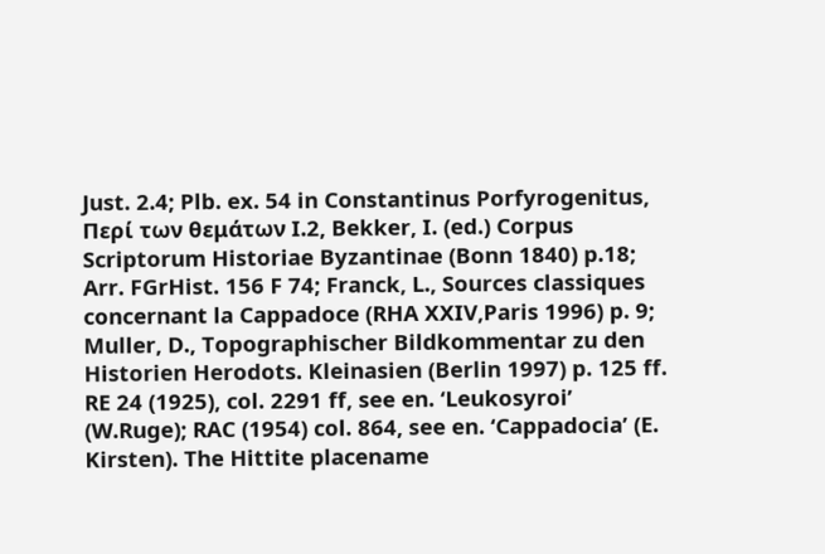Just. 2.4; Plb. ex. 54 in Constantinus Porfyrogenitus, Περί των θεμάτων Ι.2, Bekker, I. (ed.) Corpus Scriptorum Historiae Byzantinae (Bonn 1840) p.18; Arr. FGrHist. 156 F 74; Franck, L., Sources classiques concernant la Cappadoce (RHA XXIV,Paris 1996) p. 9; Muller, D., Topographischer Bildkommentar zu den Historien Herodots. Kleinasien (Berlin 1997) p. 125 ff. RE 24 (1925), col. 2291 ff, see en. ‘Leukosyroi’ (W.Ruge); RAC (1954) col. 864, see en. ‘Cappadocia’ (E. Kirsten). The Hittite placename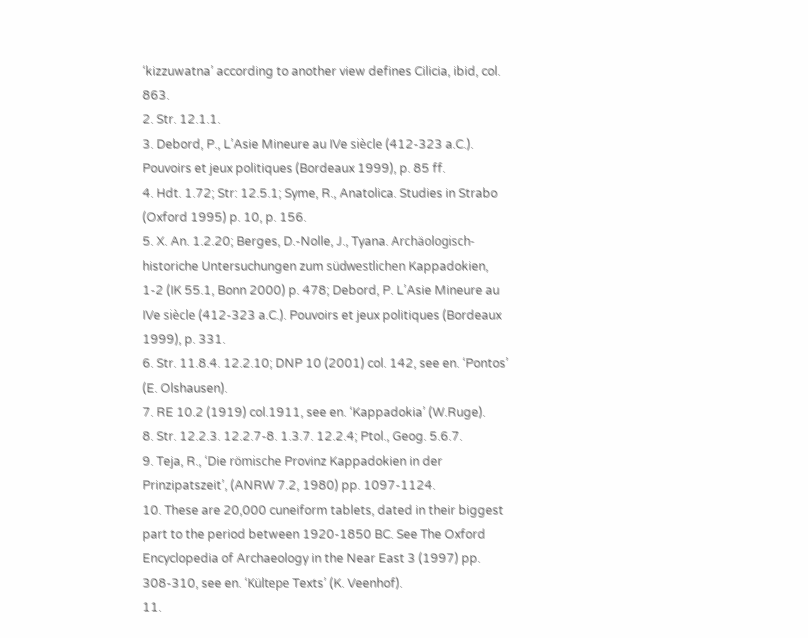‘kizzuwatna’ according to another view defines Cilicia, ibid, col. 863.
2. Str. 12.1.1.
3. Debord, P., L’Asie Mineure au IVe siècle (412-323 a.C.). Pouvoirs et jeux politiques (Bordeaux 1999), p. 85 ff.
4. Hdt. 1.72; Str: 12.5.1; Syme, R., Anatolica. Studies in Strabo (Oxford 1995) p. 10, p. 156.
5. X. An. 1.2.20; Berges, D.-Nolle, J., Tyana. Archäologisch-historiche Untersuchungen zum südwestlichen Kappadokien, 1-2 (IK 55.1, Bonn 2000) p. 478; Debord, P. L’Asie Mineure au IVe siècle (412-323 a.C.). Pouvoirs et jeux politiques (Bordeaux 1999), p. 331.
6. Str. 11.8.4. 12.2.10; DNP 10 (2001) col. 142, see en. ‘Pontos’ (E. Olshausen).
7. RE 10.2 (1919) col.1911, see en. ‘Kappadokia’ (W.Ruge).
8. Str. 12.2.3. 12.2.7-8. 1.3.7. 12.2.4; Ptol., Geog. 5.6.7.
9. Teja, R., ‘Die römische Provinz Kappadokien in der Prinzipatszeit’, (ANRW 7.2, 1980) pp. 1097-1124.
10. These are 20,000 cuneiform tablets, dated in their biggest part to the period between 1920-1850 BC. See The Oxford Encyclopedia of Archaeology in the Near East 3 (1997) pp. 308-310, see en. ‘Kültepe Texts’ (K. Veenhof).
11.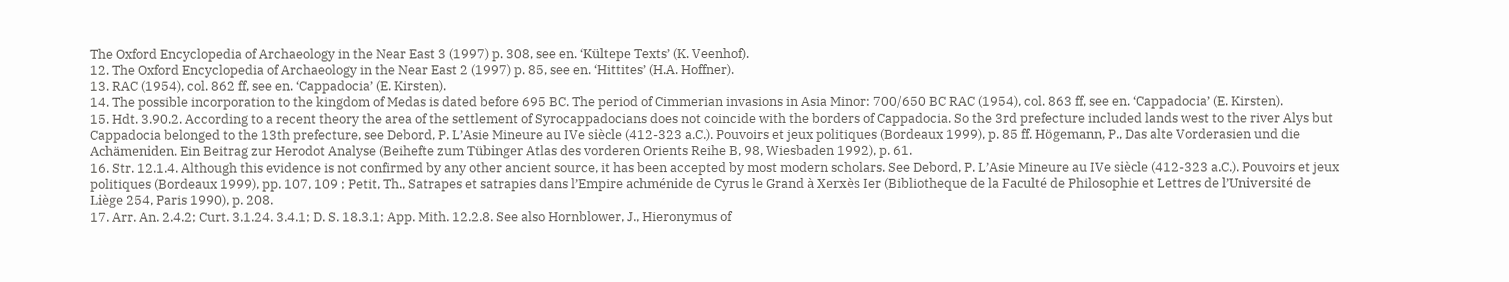The Oxford Encyclopedia of Archaeology in the Near East 3 (1997) p. 308, see en. ‘Kültepe Texts’ (K. Veenhof).
12. The Oxford Encyclopedia of Archaeology in the Near East 2 (1997) p. 85, see en. ‘Hittites’ (H.A. Hoffner).
13. RAC (1954), col. 862 ff, see en. ‘Cappadocia’ (E. Kirsten).
14. The possible incorporation to the kingdom of Medas is dated before 695 BC. The period of Cimmerian invasions in Asia Minor: 700/650 BC RAC (1954), col. 863 ff, see en. ‘Cappadocia’ (E. Kirsten).
15. Hdt. 3.90.2. According to a recent theory the area of the settlement of Syrocappadocians does not coincide with the borders of Cappadocia. So the 3rd prefecture included lands west to the river Alys but Cappadocia belonged to the 13th prefecture, see Debord, P. L’Asie Mineure au IVe siècle (412-323 a.C.). Pouvoirs et jeux politiques (Bordeaux 1999), p. 85 ff. Högemann, P., Das alte Vorderasien und die Achämeniden. Ein Beitrag zur Herodot Analyse (Beihefte zum Tübinger Atlas des vorderen Orients Reihe B, 98, Wiesbaden 1992), p. 61.
16. Str. 12.1.4. Although this evidence is not confirmed by any other ancient source, it has been accepted by most modern scholars. See Debord, P. L’Asie Mineure au IVe siècle (412-323 a.C.). Pouvoirs et jeux politiques (Bordeaux 1999), pp. 107, 109 ; Petit, Th., Satrapes et satrapies dans l’Empire achménide de Cyrus le Grand à Xerxès Ier (Bibliotheque de la Faculté de Philosophie et Lettres de l’Université de Liège 254, Paris 1990), p. 208.
17. Arr. An. 2.4.2; Curt. 3.1.24. 3.4.1; D. S. 18.3.1; App. Mith. 12.2.8. See also Hornblower, J., Hieronymus of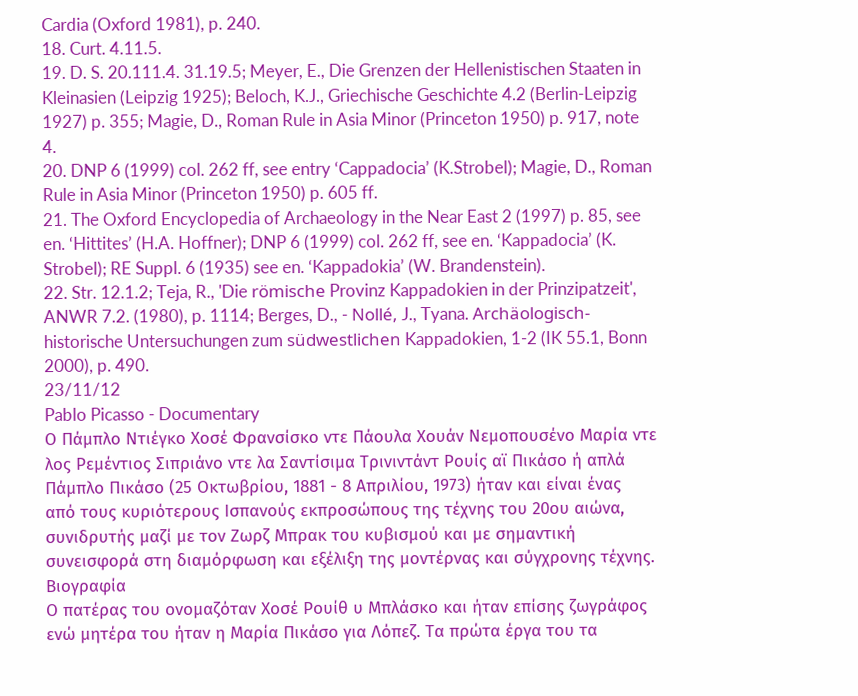Cardia (Oxford 1981), p. 240.
18. Curt. 4.11.5.
19. D. S. 20.111.4. 31.19.5; Meyer, E., Die Grenzen der Hellenistischen Staaten in Kleinasien (Leipzig 1925); Beloch, K.J., Griechische Geschichte 4.2 (Berlin-Leipzig 1927) p. 355; Magie, D., Roman Rule in Asia Minor (Princeton 1950) p. 917, note 4.
20. DNP 6 (1999) col. 262 ff, see entry ‘Cappadocia’ (K.Strobel); Magie, D., Roman Rule in Asia Minor (Princeton 1950) p. 605 ff.
21. The Oxford Encyclopedia of Archaeology in the Near East 2 (1997) p. 85, see en. ‘Hittites’ (H.A. Hoffner); DNP 6 (1999) col. 262 ff, see en. ‘Kappadocia’ (K. Strobel); RE Suppl. 6 (1935) see en. ‘Kappadokia’ (W. Brandenstein).
22. Str. 12.1.2; Teja, R., 'Die römische Provinz Kappadokien in der Prinzipatzeit', ANWR 7.2. (1980), p. 1114; Berges, D., - Nollé, J., Tyana. Archäologisch-historische Untersuchungen zum südwestlichen Kappadokien, 1-2 (IK 55.1, Bonn 2000), p. 490.
23/11/12
Pablo Picasso - Documentary
Ο Πάμπλο Ντιέγκο Χοσέ Φρανσίσκο ντε Πάουλα Χουάν Νεμοπουσένο Μαρία ντε λος Ρεμέντιος Σιπριάνο ντε λα Σαντίσιμα Τρινιντάντ Ρουίς αϊ Πικάσο ή απλά Πάμπλο Πικάσο (25 Οκτωβρίου, 1881 - 8 Απριλίου, 1973) ήταν και είναι ένας από τους κυριότερους Ισπανούς εκπροσώπους της τέχνης του 20ου αιώνα, συνιδρυτής μαζί με τον Ζωρζ Μπρακ του κυβισμού και με σημαντική συνεισφορά στη διαμόρφωση και εξέλιξη της μοντέρνας και σύγχρονης τέχνης.
Βιογραφία
Ο πατέρας του ονομαζόταν Χοσέ Ρουίθ υ Μπλάσκο και ήταν επίσης ζωγράφος ενώ μητέρα του ήταν η Μαρία Πικάσο για Λόπεζ. Τα πρώτα έργα του τα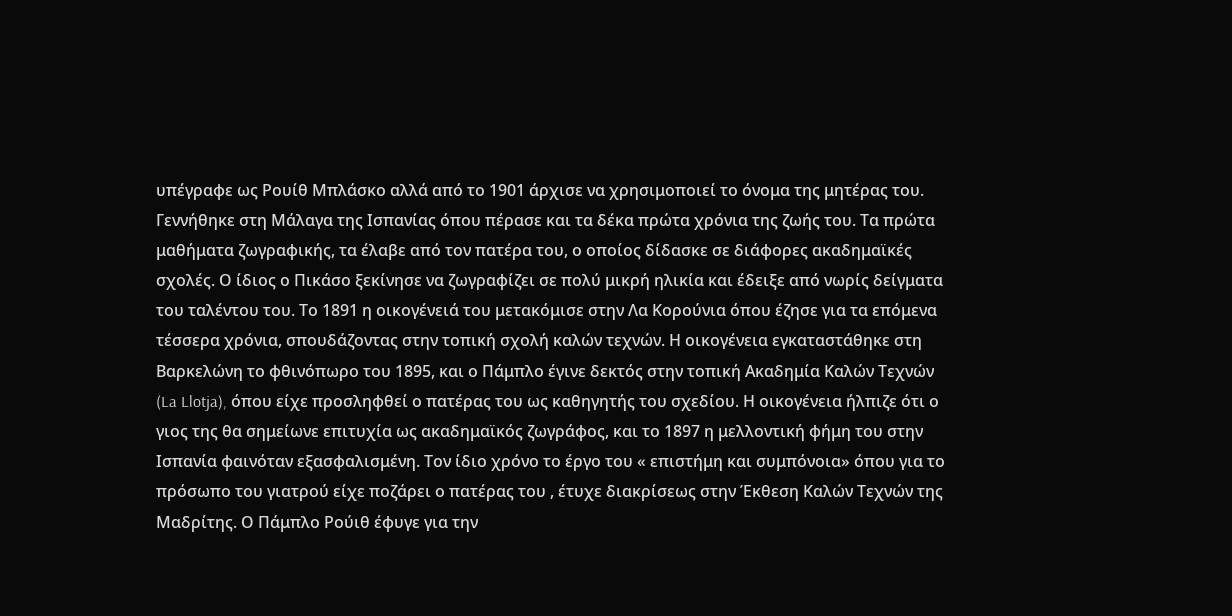υπέγραφε ως Ρουίθ Μπλάσκο αλλά από το 1901 άρχισε να χρησιμοποιεί το όνομα της μητέρας του.
Γεννήθηκε στη Μάλαγα της Ισπανίας όπου πέρασε και τα δέκα πρώτα χρόνια της ζωής του. Τα πρώτα μαθήματα ζωγραφικής, τα έλαβε από τον πατέρα του, ο οποίος δίδασκε σε διάφορες ακαδημαϊκές σχολές. Ο ίδιος ο Πικάσο ξεκίνησε να ζωγραφίζει σε πολύ μικρή ηλικία και έδειξε από νωρίς δείγματα του ταλέντου του. Το 1891 η οικογένειά του μετακόμισε στην Λα Κορούνια όπου έζησε για τα επόμενα τέσσερα χρόνια, σπουδάζοντας στην τοπική σχολή καλών τεχνών. Η οικογένεια εγκαταστάθηκε στη Βαρκελώνη το φθινόπωρο του 1895, και ο Πάμπλο έγινε δεκτός στην τοπική Ακαδημία Καλών Τεχνών (La Llotja), όπου είχε προσληφθεί ο πατέρας του ως καθηγητής του σχεδίου. Η οικογένεια ήλπιζε ότι ο γιος της θα σημείωνε επιτυχία ως ακαδημαϊκός ζωγράφος, και το 1897 η μελλοντική φήμη του στην Ισπανία φαινόταν εξασφαλισμένη. Τον ίδιο χρόνο το έργο του « επιστήμη και συμπόνοια» όπου για το πρόσωπο του γιατρού είχε ποζάρει ο πατέρας του , έτυχε διακρίσεως στην Έκθεση Καλών Τεχνών της Μαδρίτης. Ο Πάμπλο Ρούιθ έφυγε για την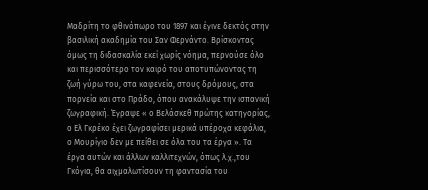Μαδρίτη το φθινόπωρο του 1897 και έγινε δεκτός στην βασιλική ακαδημία του Σαν Φερνάντο. Βρίσκοντας όμως τη διδασκαλία εκεί χωρίς νόημα, περνούσε όλο και περισσότερο τον καιρό του αποτυπώνοντας τη ζωή γύρω του, στα καφενεία, στους δρόμους, στα πορνεία και στο Πράδο, όπου ανακάλυψε την ισπανική ζωγραφική. Έγραψε « ο Βελάσκεθ πρώτης κατηγορίας, ο Ελ Γκρέκο έχει ζωγραφίσει μερικά υπέροχα κεφάλια, ο Μουρίγιο δεν με πείθει σε όλα του τα έργα ». Τα έργα αυτών και άλλων καλλιτεχνών, όπως λ.χ.,του Γκόγια, θα αιχμαλωτίσουν τη φαντασία του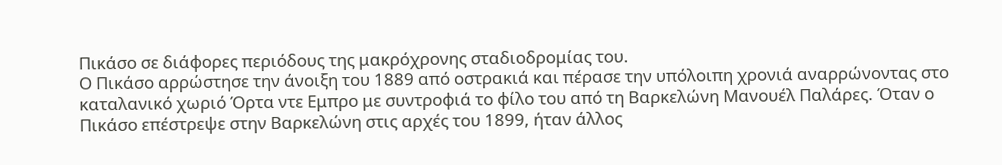Πικάσο σε διάφορες περιόδους της μακρόχρονης σταδιοδρομίας του.
Ο Πικάσο αρρώστησε την άνοιξη του 1889 από οστρακιά και πέρασε την υπόλοιπη χρονιά αναρρώνοντας στο καταλανικό χωριό Όρτα ντε Εμπρο με συντροφιά το φίλο του από τη Βαρκελώνη Μανουέλ Παλάρες. Όταν ο Πικάσο επέστρεψε στην Βαρκελώνη στις αρχές του 1899, ήταν άλλος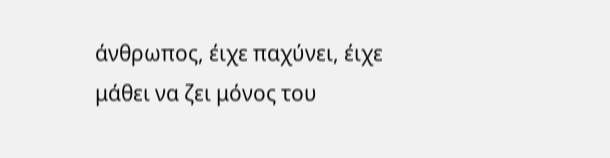άνθρωπος, έιχε παχύνει, έιχε μάθει να ζει μόνος του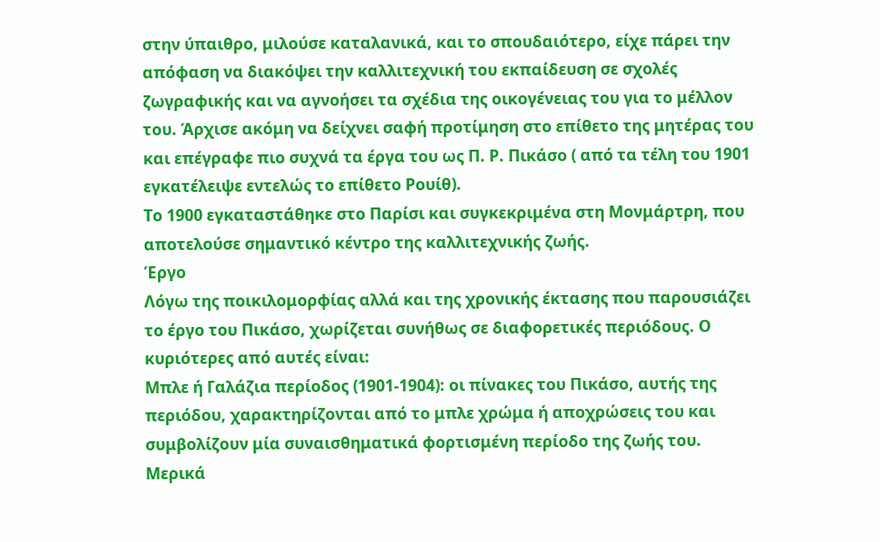στην ύπαιθρο, μιλούσε καταλανικά, και το σπουδαιότερο, είχε πάρει την απόφαση να διακόψει την καλλιτεχνική του εκπαίδευση σε σχολές ζωγραφικής και να αγνοήσει τα σχέδια της οικογένειας του για το μέλλον του. Άρχισε ακόμη να δείχνει σαφή προτίμηση στο επίθετο της μητέρας του και επέγραφε πιο συχνά τα έργα του ως Π. Ρ. Πικάσο ( από τα τέλη του 1901 εγκατέλειψε εντελώς το επίθετο Ρουίθ).
Το 1900 εγκαταστάθηκε στο Παρίσι και συγκεκριμένα στη Μονμάρτρη, που αποτελούσε σημαντικό κέντρο της καλλιτεχνικής ζωής.
Έργο
Λόγω της ποικιλομορφίας αλλά και της χρονικής έκτασης που παρουσιάζει το έργο του Πικάσο, χωρίζεται συνήθως σε διαφορετικές περιόδους. Ο κυριότερες από αυτές είναι:
Μπλε ή Γαλάζια περίοδος (1901-1904): οι πίνακες του Πικάσο, αυτής της περιόδου, χαρακτηρίζονται από το μπλε χρώμα ή αποχρώσεις του και συμβολίζουν μία συναισθηματικά φορτισμένη περίοδο της ζωής του. Μερικά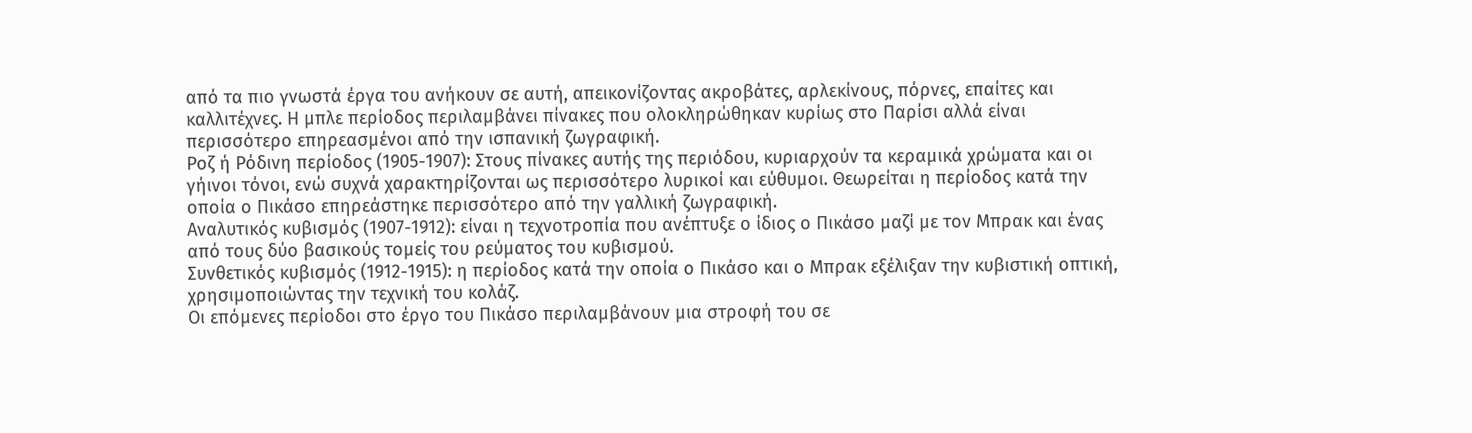από τα πιο γνωστά έργα του ανήκουν σε αυτή, απεικονίζοντας ακροβάτες, αρλεκίνους, πόρνες, επαίτες και καλλιτέχνες. Η μπλε περίοδος περιλαμβάνει πίνακες που ολοκληρώθηκαν κυρίως στο Παρίσι αλλά είναι περισσότερο επηρεασμένοι από την ισπανική ζωγραφική.
Ροζ ή Ρόδινη περίοδος (1905-1907): Στους πίνακες αυτής της περιόδου, κυριαρχούν τα κεραμικά χρώματα και οι γήινοι τόνοι, ενώ συχνά χαρακτηρίζονται ως περισσότερο λυρικοί και εύθυμοι. Θεωρείται η περίοδος κατά την οποία ο Πικάσο επηρεάστηκε περισσότερο από την γαλλική ζωγραφική.
Αναλυτικός κυβισμός (1907-1912): είναι η τεχνοτροπία που ανέπτυξε ο ίδιος ο Πικάσο μαζί με τον Μπρακ και ένας από τους δύο βασικούς τομείς του ρεύματος του κυβισμού.
Συνθετικός κυβισμός (1912-1915): η περίοδος κατά την οποία ο Πικάσο και ο Μπρακ εξέλιξαν την κυβιστική οπτική, χρησιμοποιώντας την τεχνική του κολάζ.
Οι επόμενες περίοδοι στο έργο του Πικάσο περιλαμβάνουν μια στροφή του σε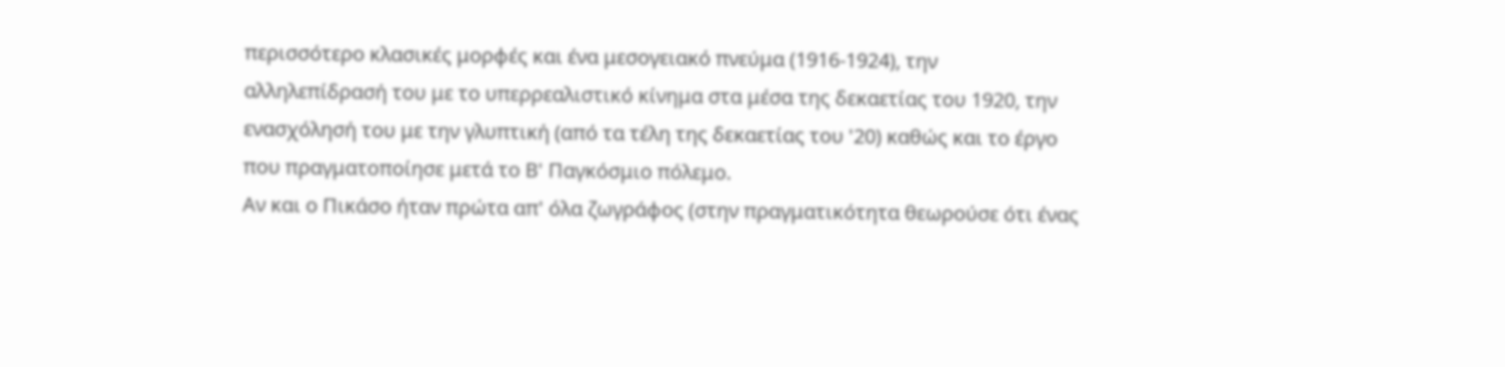περισσότερο κλασικές μορφές και ένα μεσογειακό πνεύμα (1916-1924), την αλληλεπίδρασή του με το υπερρεαλιστικό κίνημα στα μέσα της δεκαετίας του 1920, την ενασχόλησή του με την γλυπτική (από τα τέλη της δεκαετίας του '20) καθώς και το έργο που πραγματοποίησε μετά το Β' Παγκόσμιο πόλεμο.
Αν και ο Πικάσο ήταν πρώτα απ' όλα ζωγράφος (στην πραγματικότητα θεωρούσε ότι ένας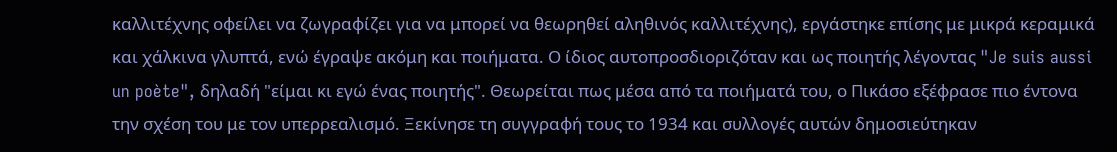καλλιτέχνης οφείλει να ζωγραφίζει για να μπορεί να θεωρηθεί αληθινός καλλιτέχνης), εργάστηκε επίσης με μικρά κεραμικά και χάλκινα γλυπτά, ενώ έγραψε ακόμη και ποιήματα. Ο ίδιος αυτοπροσδιοριζόταν και ως ποιητής λέγοντας "Je suis aussi un poète", δηλαδή "είμαι κι εγώ ένας ποιητής". Θεωρείται πως μέσα από τα ποιήματά του, ο Πικάσο εξέφρασε πιο έντονα την σχέση του με τον υπερρεαλισμό. Ξεκίνησε τη συγγραφή τους το 1934 και συλλογές αυτών δημοσιεύτηκαν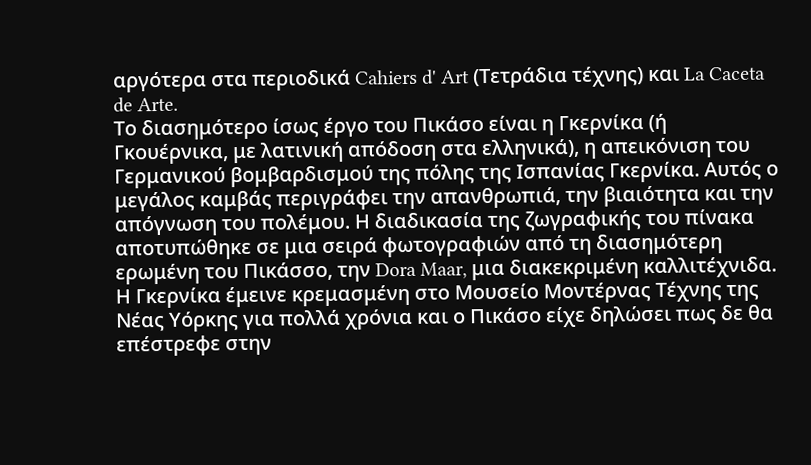αργότερα στα περιοδικά Cahiers d' Art (Τετράδια τέχνης) και La Caceta de Arte.
Το διασημότερο ίσως έργο του Πικάσο είναι η Γκερνίκα (ή Γκουέρνικα, με λατινική απόδοση στα ελληνικά), η απεικόνιση του Γερμανικού βομβαρδισμού της πόλης της Ισπανίας Γκερνίκα. Αυτός ο μεγάλος καμβάς περιγράφει την απανθρωπιά, την βιαιότητα και την απόγνωση του πολέμου. Η διαδικασία της ζωγραφικής του πίνακα αποτυπώθηκε σε μια σειρά φωτογραφιών από τη διασημότερη ερωμένη του Πικάσσο, την Dora Maar, μια διακεκριμένη καλλιτέχνιδα. Η Γκερνίκα έμεινε κρεμασμένη στο Μουσείο Μοντέρνας Τέχνης της Νέας Υόρκης για πολλά χρόνια και ο Πικάσο είχε δηλώσει πως δε θα επέστρεφε στην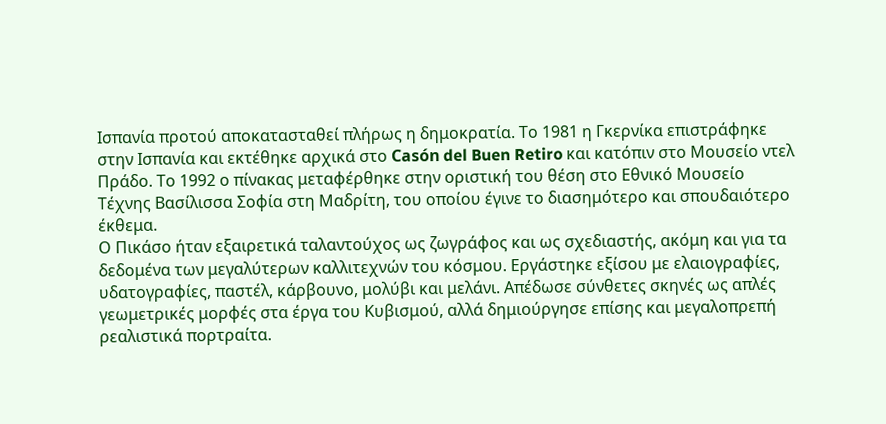Ισπανία προτού αποκατασταθεί πλήρως η δημοκρατία. Το 1981 η Γκερνίκα επιστράφηκε στην Ισπανία και εκτέθηκε αρχικά στο Casón del Buen Retiro και κατόπιν στο Μουσείο ντελ Πράδο. Το 1992 ο πίνακας μεταφέρθηκε στην οριστική του θέση στο Εθνικό Μουσείο Τέχνης Βασίλισσα Σοφία στη Μαδρίτη, του οποίου έγινε το διασημότερο και σπουδαιότερο έκθεμα.
Ο Πικάσο ήταν εξαιρετικά ταλαντούχος ως ζωγράφος και ως σχεδιαστής, ακόμη και για τα δεδομένα των μεγαλύτερων καλλιτεχνών του κόσμου. Εργάστηκε εξίσου με ελαιογραφίες, υδατογραφίες, παστέλ, κάρβουνο, μολύβι και μελάνι. Απέδωσε σύνθετες σκηνές ως απλές γεωμετρικές μορφές στα έργα του Κυβισμού, αλλά δημιούργησε επίσης και μεγαλοπρεπή ρεαλιστικά πορτραίτα.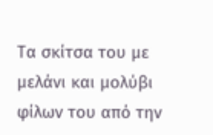Τα σκίτσα του με μελάνι και μολύβι φίλων του από την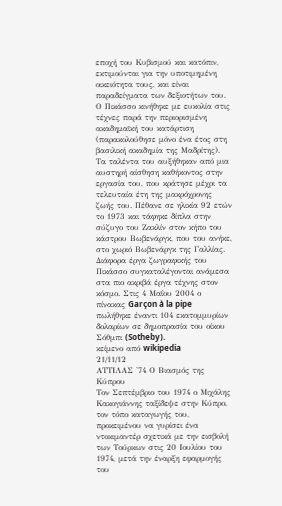εποχή του Κυβισμού και κατόπιν, εκτιμούνται για την υποτιμημένη οικειότητα τους, και είναι παραδείγματα των δεξιοτήτων του. Ο Πικάσσο κινήθηκε με ευκολία στις τέχνες παρά την περιορισμένη ακαδημαϊκή του κατάρτιση (παρακολούθησε μόνο ένα έτος στη βασιλική ακαδημία της Μαδρίτης). Τα ταλέντα του αυξήθηκαν από μια αυστηρή αίσθηση καθήκοντος στην εργασία του, που κράτησε μέχρι τα τελευταία έτη της μακρόχρονης ζωής του. Πέθανε σε ηλικία 92 ετών το 1973 και τάφηκε δίπλα στην σύζυγο του Ζακλίν στον κήπο του κάστρου Βωβενάργκ, που του ανήκε, στο χωριό Βωβενάργκ της Γαλλίας.
Διάφορα έργα ζωγραφικής του Πικάσσο συγκαταλέγονται ανάμεσα στα πιο ακριβά έργα τέχνης στον κόσμο. Στις 4 Μαΐου 2004 ο πίνακας Garçon à la pipe πωλήθηκε έναντι 104 εκατομμυρίων δολαρίων σε δημοπρασία του οίκου Σόθμπι (Sotheby).
κείμενο από wikipedia
21/11/12
ΑΤΤΙΛΑΣ '74 Ο Βιασμός της Κύπρου
Τον Σεπτέμβριο του 1974 ο Μιχάλης Κακογιάννης ταξίδεψε στην Κύπρο, τον τόπο καταγωγής του, προκειμένου να γυρίσει ένα ντοκιμαντέρ σχετικά με την εισβολή των Τούρκων στις 20 Ιουλίου του 1974, μετά την έναρξη εφαρμογής του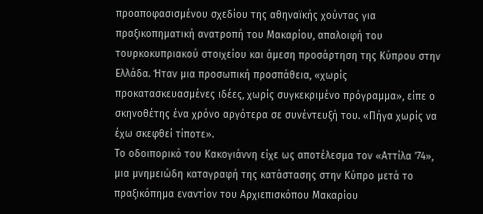προαποφασισμένου σχεδίου της αθηναϊκής χούντας για πραξικοπηματική ανατροπή του Μακαρίου, απαλοιφή του τουρκοκυπριακού στοιχείου και άμεση προσάρτηση της Κύπρου στην Ελλάδα. Ήταν μια προσωπική προσπάθεια, «χωρίς προκατασκευασμένες ιδέες, χωρίς συγκεκριμένο πρόγραμμα», είπε ο σκηνοθέτης ένα χρόνο αργότερα σε συνέντευξή του. «Πήγα χωρίς να έχω σκεφθεί τίποτε».
Το οδοιπορικό του Κακογιάννη είχε ως αποτέλεσμα τον «Αττίλα '74», μια μνημειώδη καταγραφή της κατάστασης στην Κύπρο μετά το πραξικόπημα εναντίον του Αρχιεπισκόπου Μακαρίου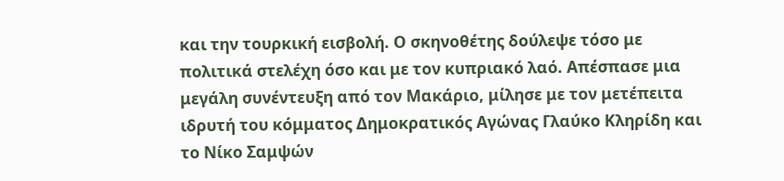και την τουρκική εισβολή. Ο σκηνοθέτης δούλεψε τόσο με πολιτικά στελέχη όσο και με τον κυπριακό λαό. Απέσπασε μια μεγάλη συνέντευξη από τον Μακάριο, μίλησε με τον μετέπειτα ιδρυτή του κόμματος Δημοκρατικός Αγώνας Γλαύκο Κληρίδη και το Νίκο Σαμψών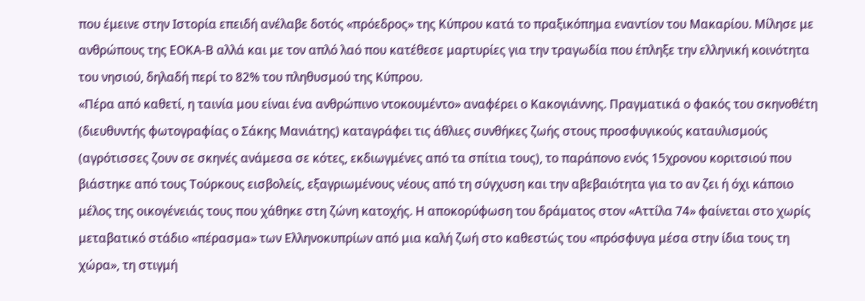που έμεινε στην Ιστορία επειδή ανέλαβε δοτός «πρόεδρος» της Κύπρου κατά το πραξικόπημα εναντίον του Μακαρίου. Μίλησε με ανθρώπους της ΕΟΚΑ-Β αλλά και με τον απλό λαό που κατέθεσε μαρτυρίες για την τραγωδία που έπληξε την ελληνική κοινότητα του νησιού, δηλαδή περί το 82% του πληθυσμού της Κύπρου.
«Πέρα από καθετί, η ταινία μου είναι ένα ανθρώπινο ντοκουμέντο» αναφέρει ο Κακογιάννης. Πραγματικά ο φακός του σκηνοθέτη (διευθυντής φωτογραφίας ο Σάκης Μανιάτης) καταγράφει τις άθλιες συνθήκες ζωής στους προσφυγικούς καταυλισμούς (αγρότισσες ζουν σε σκηνές ανάμεσα σε κότες, εκδιωγμένες από τα σπίτια τους), το παράπονο ενός 15χρονου κοριτσιού που βιάστηκε από τους Τούρκους εισβολείς, εξαγριωμένους νέους από τη σύγχυση και την αβεβαιότητα για το αν ζει ή όχι κάποιο μέλος της οικογένειάς τους που χάθηκε στη ζώνη κατοχής. Η αποκορύφωση του δράματος στον «Αττίλα 74» φαίνεται στο χωρίς μεταβατικό στάδιο «πέρασμα» των Ελληνοκυπρίων από μια καλή ζωή στο καθεστώς του «πρόσφυγα μέσα στην ίδια τους τη χώρα», τη στιγμή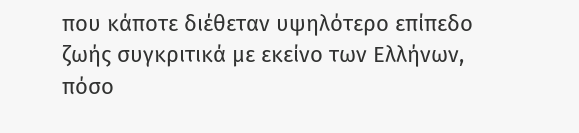που κάποτε διέθεταν υψηλότερο επίπεδο ζωής συγκριτικά με εκείνο των Ελλήνων, πόσο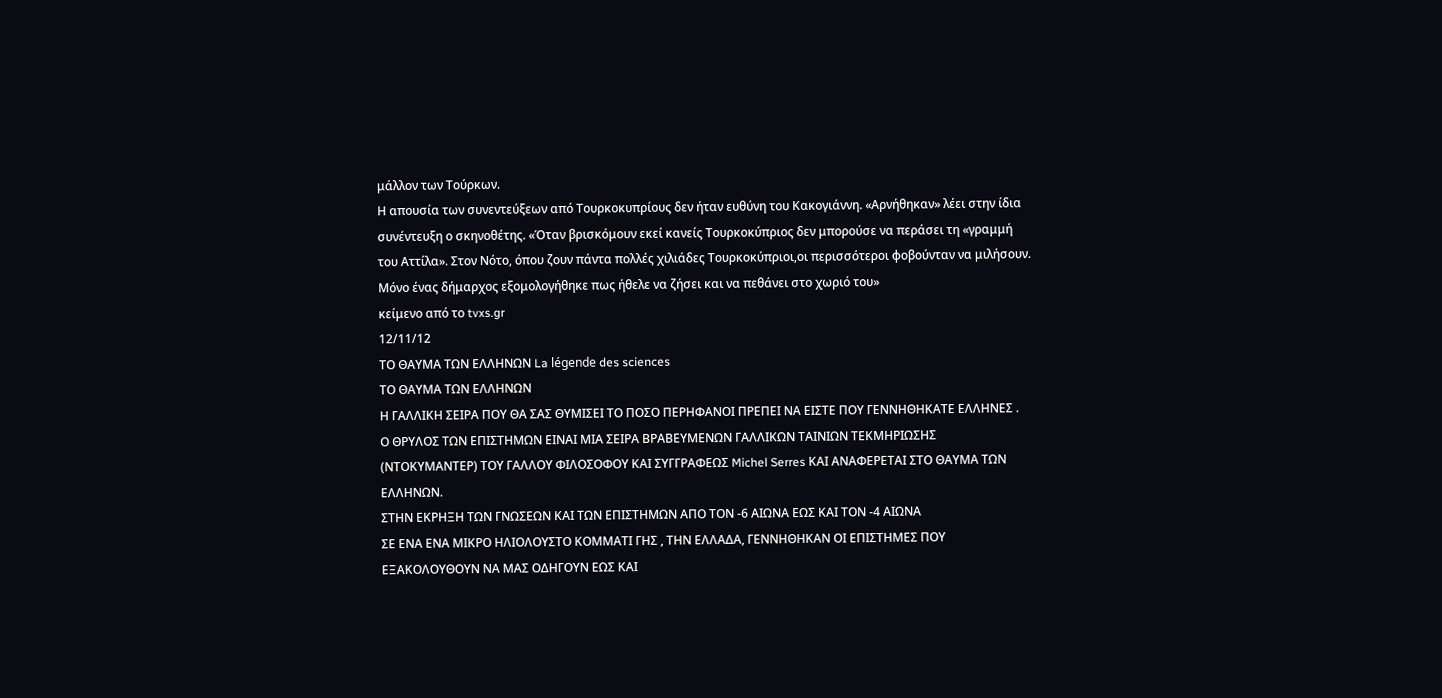μάλλον των Τούρκων.
Η απουσία των συνεντεύξεων από Τουρκοκυπρίους δεν ήταν ευθύνη του Κακογιάννη. «Αρνήθηκαν» λέει στην ίδια συνέντευξη ο σκηνοθέτης. «Όταν βρισκόμουν εκεί κανείς Τουρκοκύπριος δεν μπορούσε να περάσει τη «γραμμή του Αττίλα». Στον Νότο, όπου ζουν πάντα πολλές χιλιάδες Τουρκοκύπριοι,οι περισσότεροι φοβούνταν να μιλήσουν. Μόνο ένας δήμαρχος εξομολογήθηκε πως ήθελε να ζήσει και να πεθάνει στο χωριό του»
κείμενο από το tvxs.gr
12/11/12
ΤΟ ΘΑΥΜΑ ΤΩΝ ΕΛΛΗΝΩΝ La légende des sciences
ΤΟ ΘΑΥΜΑ ΤΩΝ ΕΛΛΗΝΩΝ
Η ΓΑΛΛΙΚΗ ΣΕΙΡΑ ΠΟΥ ΘΑ ΣΑΣ ΘΥΜΙΣΕΙ ΤΟ ΠΟΣΟ ΠΕΡΗΦΑΝΟΙ ΠΡΕΠΕΙ ΝΑ ΕΙΣΤΕ ΠΟΥ ΓΕΝΝΗΘΗΚΑΤΕ ΕΛΛΗΝΕΣ .
Ο ΘΡΥΛΟΣ ΤΩΝ ΕΠΙΣΤΗΜΩΝ ΕΙΝΑΙ ΜΙΑ ΣΕΙΡΑ ΒΡΑΒΕΥΜΕΝΩΝ ΓΑΛΛΙΚΩΝ ΤΑΙΝΙΩΝ ΤΕΚΜΗΡΙΩΣΗΣ (ΝΤΟΚΥΜΑΝΤΕΡ) ΤΟΥ ΓΑΛΛΟΥ ΦΙΛΟΣΟΦΟΥ ΚΑΙ ΣΥΓΓΡΑΦΕΩΣ Michel Serres ΚΑΙ ΑΝΑΦΕΡΕΤΑΙ ΣΤΟ ΘΑΥΜΑ ΤΩΝ ΕΛΛΗΝΩΝ.
ΣΤΗΝ ΕΚΡΗΞΗ ΤΩΝ ΓΝΩΣΕΩΝ ΚΑΙ ΤΩΝ ΕΠΙΣΤΗΜΩΝ ΑΠΟ ΤΟΝ -6 ΑΙΩΝΑ ΕΩΣ ΚΑΙ ΤΟΝ -4 ΑΙΩΝΑ
ΣΕ ΕΝΑ ΕΝΑ ΜΙΚΡΟ ΗΛΙΟΛΟΥΣΤΟ ΚΟΜΜΑΤΙ ΓΗΣ , ΤΗΝ ΕΛΛΑΔΑ, ΓΕΝΝΗΘΗΚΑΝ ΟΙ ΕΠΙΣΤΗΜΕΣ ΠΟΥ ΕΞΑΚΟΛΟΥΘΟΥΝ ΝΑ ΜΑΣ ΟΔΗΓΟΥΝ ΕΩΣ ΚΑΙ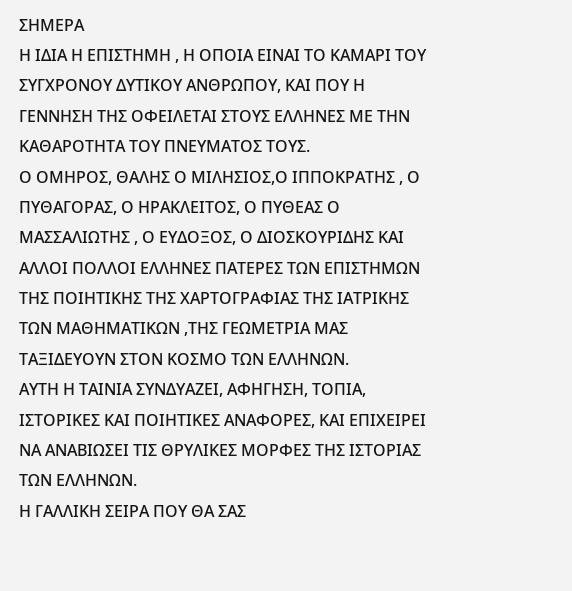ΣΗΜΕΡΑ
Η ΙΔΙΑ Η ΕΠΙΣΤΗΜΗ , Η ΟΠΟΙΑ ΕΙΝΑΙ ΤΟ ΚΑΜΑΡΙ ΤΟΥ ΣΥΓΧΡΟΝΟΥ ΔΥΤΙΚΟΥ ΑΝΘΡΩΠΟΥ, ΚΑΙ ΠΟΥ Η ΓΕΝΝΗΣΗ ΤΗΣ ΟΦΕΙΛΕΤΑΙ ΣΤΟΥΣ ΕΛΛΗΝΕΣ ΜΕ ΤΗΝ ΚΑΘΑΡΟΤΗΤΑ ΤΟΥ ΠΝΕΥΜΑΤΟΣ ΤΟΥΣ.
Ο ΟΜΗΡΟΣ, ΘΑΛΗΣ Ο ΜΙΛΗΣΙΟΣ,Ο ΙΠΠΟΚΡΑΤΗΣ , Ο ΠΥΘΑΓΟΡΑΣ, Ο ΗΡΑΚΛΕΙΤΟΣ, Ο ΠΥΘΕΑΣ Ο ΜΑΣΣΑΛΙΩΤΗΣ , Ο ΕΥΔΟΞΟΣ, Ο ΔΙΟΣΚΟΥΡΙΔΗΣ ΚΑΙ ΑΛΛΟΙ ΠΟΛΛΟΙ ΕΛΛΗΝΕΣ ΠΑΤΕΡΕΣ ΤΩΝ ΕΠΙΣΤΗΜΩΝ ΤΗΣ ΠΟΙΗΤΙΚΗΣ ΤΗΣ ΧΑΡΤΟΓΡΑΦΙΑΣ ΤΗΣ ΙΑΤΡΙΚΗΣ ΤΩΝ ΜΑΘΗΜΑΤΙΚΩΝ ,ΤΗΣ ΓΕΩΜΕΤΡΙΑ ΜΑΣ ΤΑΞΙΔΕΥΟΥΝ ΣΤΟΝ ΚΟΣΜΟ ΤΩΝ ΕΛΛΗΝΩΝ.
ΑΥΤΗ Η ΤΑΙΝΙΑ ΣΥΝΔΥΑΖΕΙ, ΑΦΗΓΗΣΗ, ΤΟΠΙΑ, ΙΣΤΟΡΙΚΕΣ ΚΑΙ ΠΟΙΗΤΙΚΕΣ ΑΝΑΦΟΡΕΣ, ΚΑΙ ΕΠΙΧΕΙΡΕΙ ΝΑ ΑΝΑΒΙΩΣΕΙ ΤΙΣ ΘΡΥΛΙΚΕΣ ΜΟΡΦΕΣ ΤΗΣ ΙΣΤΟΡΙΑΣ ΤΩΝ ΕΛΛΗΝΩΝ.
Η ΓΑΛΛΙΚΗ ΣΕΙΡΑ ΠΟΥ ΘΑ ΣΑΣ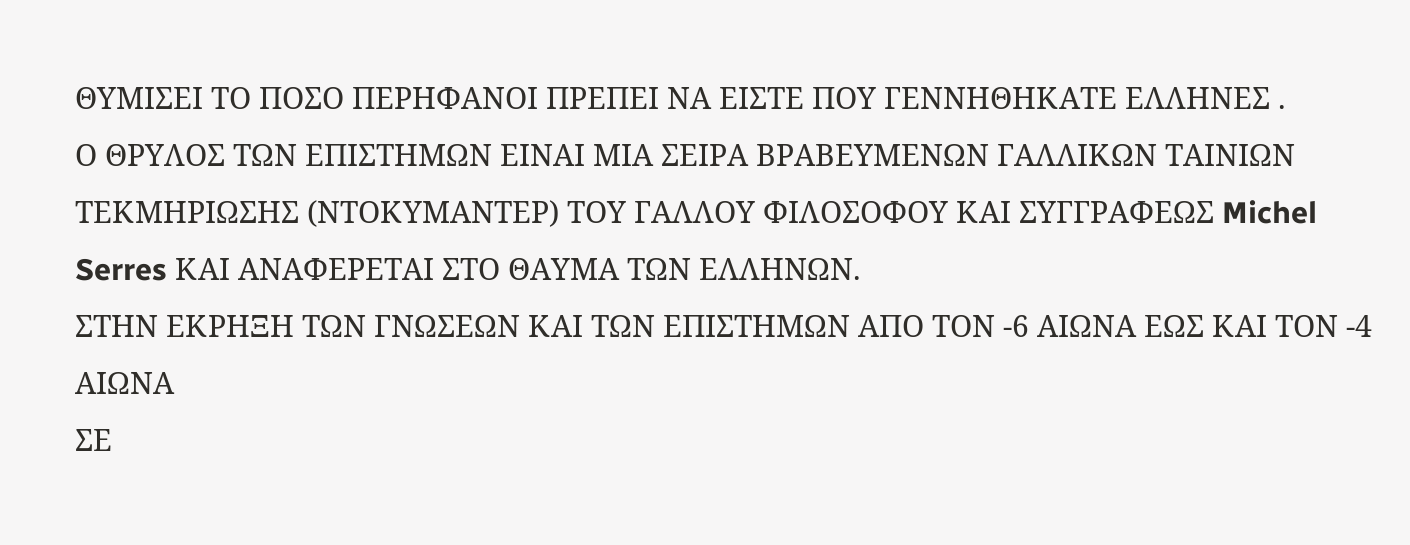ΘΥΜΙΣΕΙ ΤΟ ΠΟΣΟ ΠΕΡΗΦΑΝΟΙ ΠΡΕΠΕΙ ΝΑ ΕΙΣΤΕ ΠΟΥ ΓΕΝΝΗΘΗΚΑΤΕ ΕΛΛΗΝΕΣ .
Ο ΘΡΥΛΟΣ ΤΩΝ ΕΠΙΣΤΗΜΩΝ ΕΙΝΑΙ ΜΙΑ ΣΕΙΡΑ ΒΡΑΒΕΥΜΕΝΩΝ ΓΑΛΛΙΚΩΝ ΤΑΙΝΙΩΝ ΤΕΚΜΗΡΙΩΣΗΣ (ΝΤΟΚΥΜΑΝΤΕΡ) ΤΟΥ ΓΑΛΛΟΥ ΦΙΛΟΣΟΦΟΥ ΚΑΙ ΣΥΓΓΡΑΦΕΩΣ Michel Serres ΚΑΙ ΑΝΑΦΕΡΕΤΑΙ ΣΤΟ ΘΑΥΜΑ ΤΩΝ ΕΛΛΗΝΩΝ.
ΣΤΗΝ ΕΚΡΗΞΗ ΤΩΝ ΓΝΩΣΕΩΝ ΚΑΙ ΤΩΝ ΕΠΙΣΤΗΜΩΝ ΑΠΟ ΤΟΝ -6 ΑΙΩΝΑ ΕΩΣ ΚΑΙ ΤΟΝ -4 ΑΙΩΝΑ
ΣΕ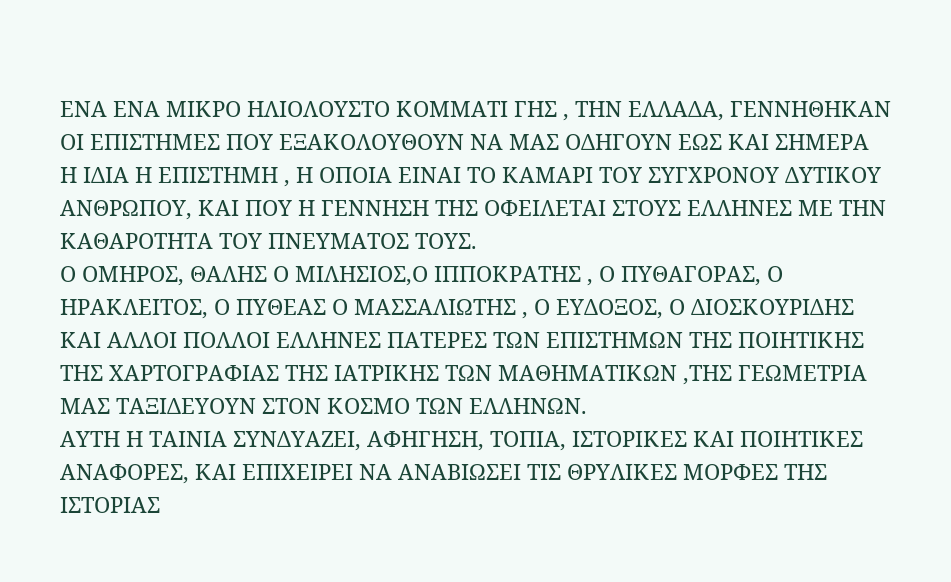ΕΝΑ ΕΝΑ ΜΙΚΡΟ ΗΛΙΟΛΟΥΣΤΟ ΚΟΜΜΑΤΙ ΓΗΣ , ΤΗΝ ΕΛΛΑΔΑ, ΓΕΝΝΗΘΗΚΑΝ ΟΙ ΕΠΙΣΤΗΜΕΣ ΠΟΥ ΕΞΑΚΟΛΟΥΘΟΥΝ ΝΑ ΜΑΣ ΟΔΗΓΟΥΝ ΕΩΣ ΚΑΙ ΣΗΜΕΡΑ
Η ΙΔΙΑ Η ΕΠΙΣΤΗΜΗ , Η ΟΠΟΙΑ ΕΙΝΑΙ ΤΟ ΚΑΜΑΡΙ ΤΟΥ ΣΥΓΧΡΟΝΟΥ ΔΥΤΙΚΟΥ ΑΝΘΡΩΠΟΥ, ΚΑΙ ΠΟΥ Η ΓΕΝΝΗΣΗ ΤΗΣ ΟΦΕΙΛΕΤΑΙ ΣΤΟΥΣ ΕΛΛΗΝΕΣ ΜΕ ΤΗΝ ΚΑΘΑΡΟΤΗΤΑ ΤΟΥ ΠΝΕΥΜΑΤΟΣ ΤΟΥΣ.
Ο ΟΜΗΡΟΣ, ΘΑΛΗΣ Ο ΜΙΛΗΣΙΟΣ,Ο ΙΠΠΟΚΡΑΤΗΣ , Ο ΠΥΘΑΓΟΡΑΣ, Ο ΗΡΑΚΛΕΙΤΟΣ, Ο ΠΥΘΕΑΣ Ο ΜΑΣΣΑΛΙΩΤΗΣ , Ο ΕΥΔΟΞΟΣ, Ο ΔΙΟΣΚΟΥΡΙΔΗΣ ΚΑΙ ΑΛΛΟΙ ΠΟΛΛΟΙ ΕΛΛΗΝΕΣ ΠΑΤΕΡΕΣ ΤΩΝ ΕΠΙΣΤΗΜΩΝ ΤΗΣ ΠΟΙΗΤΙΚΗΣ ΤΗΣ ΧΑΡΤΟΓΡΑΦΙΑΣ ΤΗΣ ΙΑΤΡΙΚΗΣ ΤΩΝ ΜΑΘΗΜΑΤΙΚΩΝ ,ΤΗΣ ΓΕΩΜΕΤΡΙΑ ΜΑΣ ΤΑΞΙΔΕΥΟΥΝ ΣΤΟΝ ΚΟΣΜΟ ΤΩΝ ΕΛΛΗΝΩΝ.
ΑΥΤΗ Η ΤΑΙΝΙΑ ΣΥΝΔΥΑΖΕΙ, ΑΦΗΓΗΣΗ, ΤΟΠΙΑ, ΙΣΤΟΡΙΚΕΣ ΚΑΙ ΠΟΙΗΤΙΚΕΣ ΑΝΑΦΟΡΕΣ, ΚΑΙ ΕΠΙΧΕΙΡΕΙ ΝΑ ΑΝΑΒΙΩΣΕΙ ΤΙΣ ΘΡΥΛΙΚΕΣ ΜΟΡΦΕΣ ΤΗΣ ΙΣΤΟΡΙΑΣ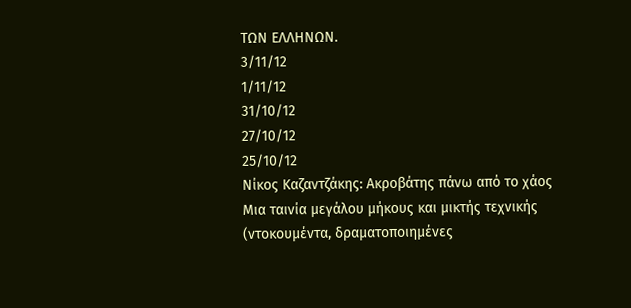ΤΩΝ ΕΛΛΗΝΩΝ.
3/11/12
1/11/12
31/10/12
27/10/12
25/10/12
Νίκος Καζαντζάκης: Ακροβάτης πάνω από το χάος
Μια ταινία μεγάλου μήκους και μικτής τεχνικής (ντοκουμέντα, δραματοποιημένες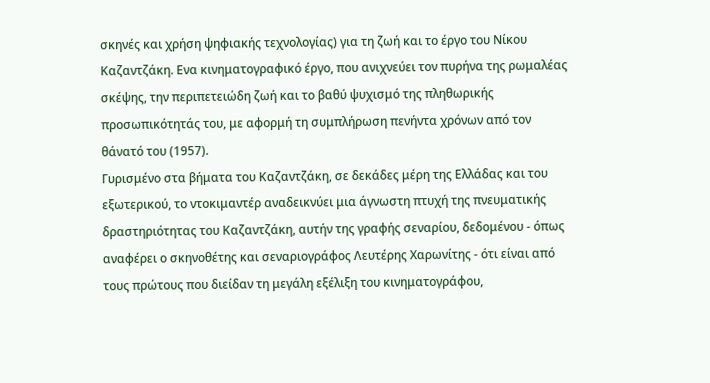σκηνές και χρήση ψηφιακής τεχνολογίας) για τη ζωή και το έργο του Νίκου Καζαντζάκη. Ενα κινηματογραφικό έργο, που ανιχνεύει τον πυρήνα της ρωμαλέας σκέψης, την περιπετειώδη ζωή και το βαθύ ψυχισμό της πληθωρικής προσωπικότητάς του, με αφορμή τη συμπλήρωση πενήντα χρόνων από τον θάνατό του (1957).
Γυρισμένο στα βήματα του Καζαντζάκη, σε δεκάδες μέρη της Ελλάδας και του εξωτερικού, το ντοκιμαντέρ αναδεικνύει μια άγνωστη πτυχή της πνευματικής δραστηριότητας του Καζαντζάκη, αυτήν της γραφής σεναρίου, δεδομένου - όπως αναφέρει ο σκηνοθέτης και σεναριογράφος Λευτέρης Χαρωνίτης - ότι είναι από τους πρώτους που διείδαν τη μεγάλη εξέλιξη του κινηματογράφου,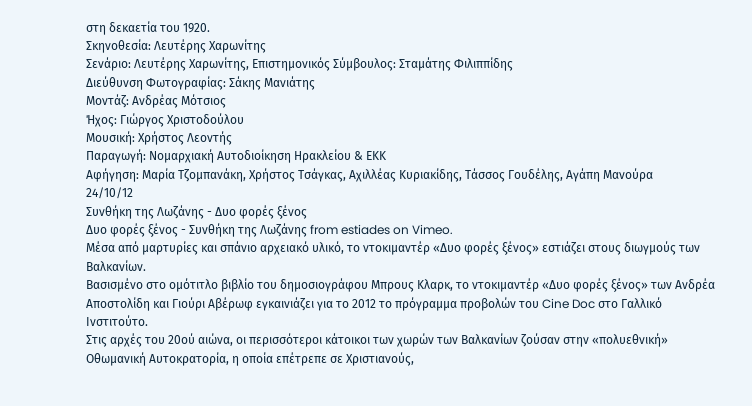στη δεκαετία του 1920.
Σκηνοθεσία: Λευτέρης Χαρωνίτης
Σενάριο: Λευτέρης Χαρωνίτης, Επιστημονικός Σύμβουλος: Σταμάτης Φιλιππίδης
Διεύθυνση Φωτογραφίας: Σάκης Μανιάτης
Μοντάζ: Ανδρέας Μότσιος
Ήχος: Γιώργος Χριστοδούλου
Μουσική: Χρήστος Λεοντής
Παραγωγή: Νομαρχιακή Αυτοδιοίκηση Ηρακλείου & ΕΚΚ
Αφήγηση: Μαρία Τζομπανάκη, Χρήστος Τσάγκας, Αχιλλέας Κυριακίδης, Τάσσος Γουδέλης, Αγάπη Μανούρα
24/10/12
Συνθήκη της Λωζάνης - Δυο φορές ξένος
Δυο φορές ξένος - Συνθήκη της Λωζάνης from estiades on Vimeo.
Μέσα από μαρτυρίες και σπάνιο αρχειακό υλικό, το ντοκιμαντέρ «Δυο φορές ξένος» εστιάζει στους διωγμούς των Βαλκανίων.
Βασισμένο στο ομότιτλο βιβλίο του δημοσιογράφου Μπρους Κλαρκ, το ντοκιμαντέρ «Δυο φορές ξένος» των Ανδρέα Αποστολίδη και Γιούρι Αβέρωφ εγκαινιάζει για το 2012 το πρόγραμμα προβολών του Cine Doc στο Γαλλικό Ινστιτούτο.
Στις αρχές του 20ού αιώνα, οι περισσότεροι κάτοικοι των χωρών των Βαλκανίων ζούσαν στην «πολυεθνική» Οθωμανική Αυτοκρατορία, η οποία επέτρεπε σε Χριστιανούς,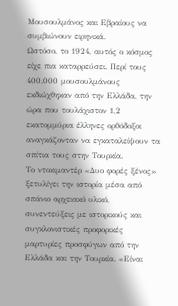Μουσουλμάνος και Εβραίους να συμβιώνουν ειρηνικά.
Ωστόσο, το 1924, αυτός ο κόσμος είχε πια καταρρεύσει. Περί τους 400.000 μουσουλμάνους εκδιώχθηκαν από την Ελλάδα, την ώρα που τουλάχιστον 1,2 εκατομμύρια έλληνες ορθόδοξοι αναγκάζονταν να εγκαταλείψουν τα σπίτια τους στην Τουρκία.
Το ντοκιμαντέρ «Δυο φορές ξένος» ξετυλίγει την ιστορία μέσα από σπάνιο αρχειακό υλικό, συνεντεύξεις με ιστορικούς και συγκλονιστικές προφορικές μαρτυρίες προσφύγων από την Ελλάδα και την Τουρκία. «Είναι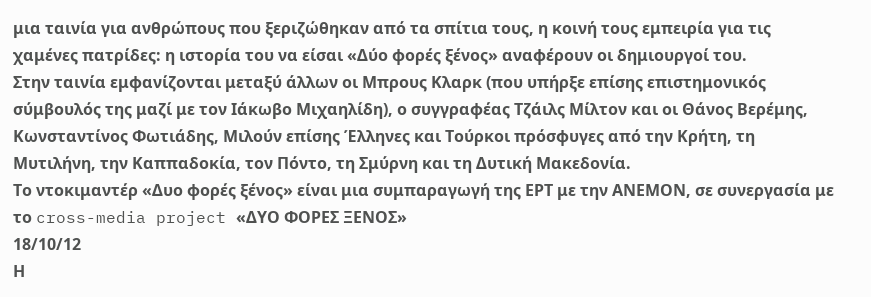μια ταινία για ανθρώπους που ξεριζώθηκαν από τα σπίτια τους, η κοινή τους εμπειρία για τις χαμένες πατρίδες: η ιστορία του να είσαι «Δύο φορές ξένος» αναφέρουν οι δημιουργοί του.
Στην ταινία εμφανίζονται μεταξύ άλλων οι Μπρους Κλαρκ (που υπήρξε επίσης επιστημονικός σύμβουλός της μαζί με τον Ιάκωβο Μιχαηλίδη), ο συγγραφέας Τζάιλς Μίλτον και οι Θάνος Βερέμης, Κωνσταντίνος Φωτιάδης, Μιλούν επίσης Έλληνες και Τούρκοι πρόσφυγες από την Κρήτη, τη Μυτιλήνη, την Καππαδοκία, τον Πόντο, τη Σμύρνη και τη Δυτική Μακεδονία.
Το ντοκιμαντέρ «Δυο φορές ξένος» είναι μια συμπαραγωγή της ΕΡΤ με την ΑΝΕΜΟΝ, σε συνεργασία με το cross-media project «ΔΥΟ ΦΟΡΕΣ ΞΕΝΟΣ»
18/10/12
Η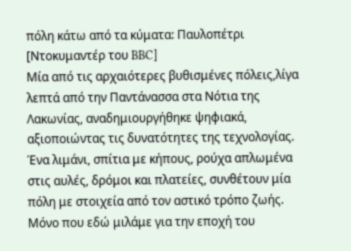πόλη κάτω από τα κύματα: Παυλοπέτρι [Ντοκυμαντέρ του BBC]
Μία από τις αρχαιότερες βυθισμένες πόλεις,λίγα λεπτά από την Παντάνασσα στα Νότια της Λακωνίας, αναδημιουργήθηκε ψηφιακά, αξιοποιώντας τις δυνατότητες της τεχνολογίας. Ένα λιμάνι, σπίτια με κήπους, ρούχα απλωμένα στις αυλές, δρόμοι και πλατείες, συνθέτουν μία πόλη με στοιχεία από τον αστικό τρόπο ζωής. Μόνο που εδώ μιλάμε για την εποχή του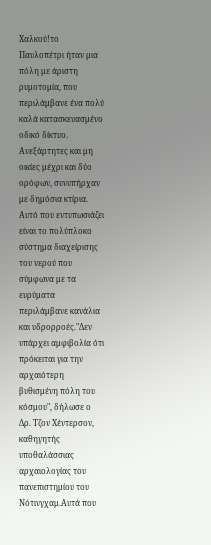Χαλκού!το Παυλοπέτρι ήταν μια πόλη με άριστη ρυμοτομία, που περιλάμβανε ένα πολύ καλά κατασκευασμένο οδικό δίκτυο. Ανεξάρτητες και μη οικίες μέχρι και δύο ορόφων, συνυπήρχαν με δημόσια κτίρια. Αυτό που εντυπωσιάζει είναι το πολύπλοκο σύστημα διαχείρισης του νερού που σύμφωνα με τα ευρύματα περιλάμβανε κανάλια και υδρορροές."Δεν υπάρχει αμφιβολία ότι πρόκειται για την αρχαιότερη βυθισμένη πόλη του κόσμου", δήλωσε ο Δρ. Τζον Χέντερσον, καθηγητής υποθαλάσσιας αρχαιολογίας του πανεπιστημίου του Νότινγχαμ.Αυτά που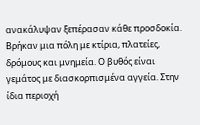ανακάλυψαν ξεπέρασαν κάθε προσδοκία. Βρήκαν μια πόλη με κτίρια, πλατείες, δρόμους και μνημεία. Ο βυθός είναι γεμάτος με διασκορπισμένα αγγεία. Στην ίδια περιοχή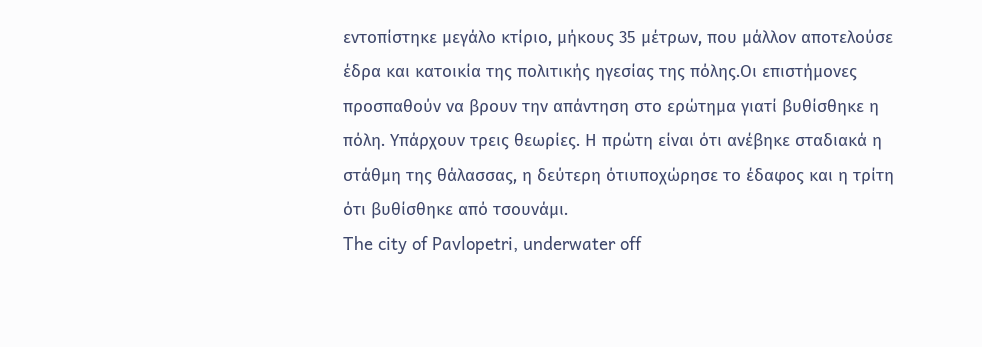εντοπίστηκε μεγάλο κτίριο, μήκους 35 μέτρων, που μάλλον αποτελούσε έδρα και κατοικία της πολιτικής ηγεσίας της πόλης.Οι επιστήμονες προσπαθούν να βρουν την απάντηση στο ερώτημα γιατί βυθίσθηκε η πόλη. Υπάρχουν τρεις θεωρίες. Η πρώτη είναι ότι ανέβηκε σταδιακά η στάθμη της θάλασσας, η δεύτερη ότιυποχώρησε το έδαφος και η τρίτη ότι βυθίσθηκε από τσουνάμι.
The city of Pavlopetri, underwater off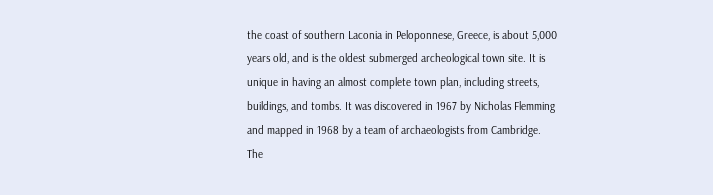the coast of southern Laconia in Peloponnese, Greece, is about 5,000 years old, and is the oldest submerged archeological town site. It is unique in having an almost complete town plan, including streets, buildings, and tombs. It was discovered in 1967 by Nicholas Flemming and mapped in 1968 by a team of archaeologists from Cambridge. The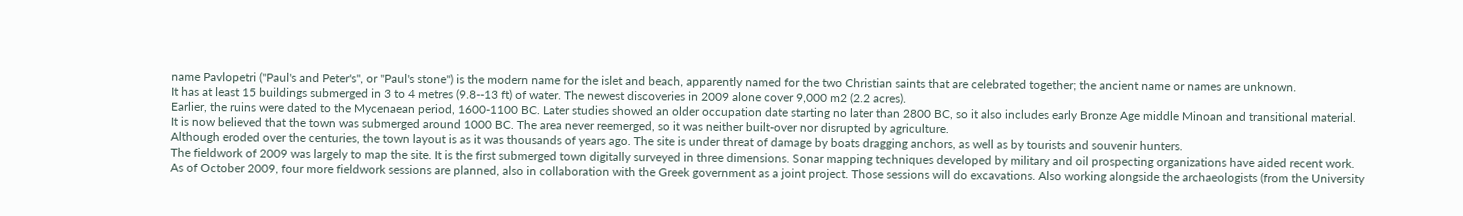name Pavlopetri ("Paul's and Peter's", or "Paul's stone") is the modern name for the islet and beach, apparently named for the two Christian saints that are celebrated together; the ancient name or names are unknown.
It has at least 15 buildings submerged in 3 to 4 metres (9.8--13 ft) of water. The newest discoveries in 2009 alone cover 9,000 m2 (2.2 acres).
Earlier, the ruins were dated to the Mycenaean period, 1600-1100 BC. Later studies showed an older occupation date starting no later than 2800 BC, so it also includes early Bronze Age middle Minoan and transitional material.
It is now believed that the town was submerged around 1000 BC. The area never reemerged, so it was neither built-over nor disrupted by agriculture.
Although eroded over the centuries, the town layout is as it was thousands of years ago. The site is under threat of damage by boats dragging anchors, as well as by tourists and souvenir hunters.
The fieldwork of 2009 was largely to map the site. It is the first submerged town digitally surveyed in three dimensions. Sonar mapping techniques developed by military and oil prospecting organizations have aided recent work.
As of October 2009, four more fieldwork sessions are planned, also in collaboration with the Greek government as a joint project. Those sessions will do excavations. Also working alongside the archaeologists (from the University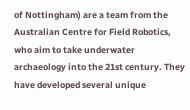of Nottingham) are a team from the Australian Centre for Field Robotics, who aim to take underwater archaeology into the 21st century. They have developed several unique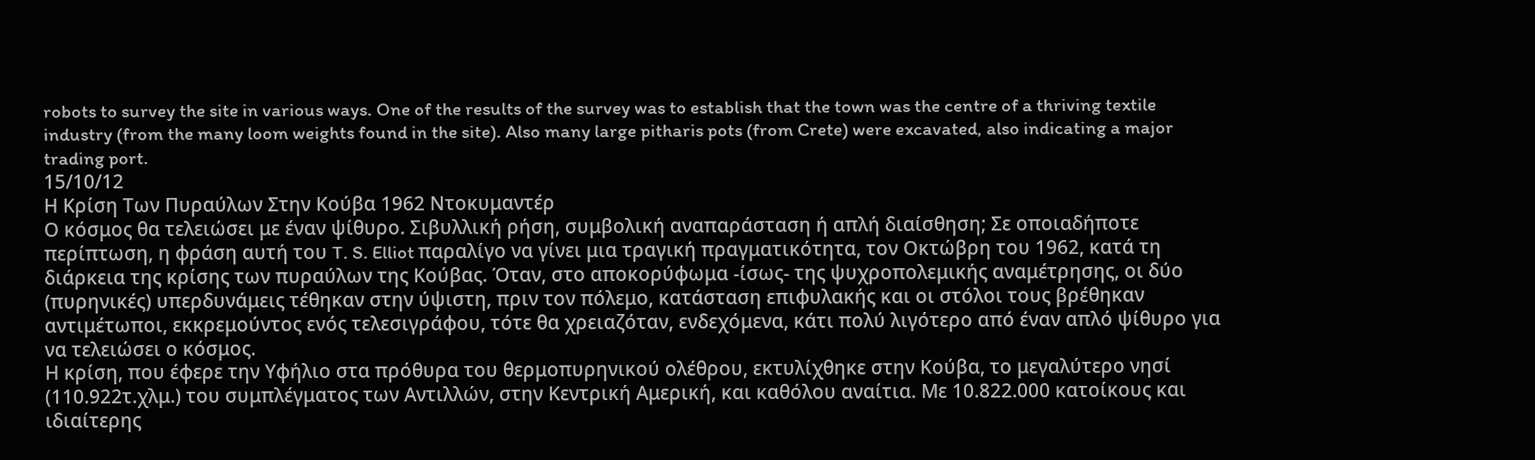robots to survey the site in various ways. One of the results of the survey was to establish that the town was the centre of a thriving textile industry (from the many loom weights found in the site). Also many large pitharis pots (from Crete) were excavated, also indicating a major trading port.
15/10/12
Η Κρίση Των Πυραύλων Στην Κούβα 1962 Ντοκυμαντέρ
Ο κόσμος θα τελειώσει με έναν ψίθυρο. Σιβυλλική ρήση, συμβολική αναπαράσταση ή απλή διαίσθηση; Σε οποιαδήποτε περίπτωση, η φράση αυτή του T. S. Elliot παραλίγο να γίνει μια τραγική πραγματικότητα, τον Οκτώβρη του 1962, κατά τη διάρκεια της κρίσης των πυραύλων της Κούβας. Όταν, στο αποκορύφωμα -ίσως- της ψυχροπολεμικής αναμέτρησης, οι δύο (πυρηνικές) υπερδυνάμεις τέθηκαν στην ύψιστη, πριν τον πόλεμο, κατάσταση επιφυλακής και οι στόλοι τους βρέθηκαν αντιμέτωποι, εκκρεμούντος ενός τελεσιγράφου, τότε θα χρειαζόταν, ενδεχόμενα, κάτι πολύ λιγότερο από έναν απλό ψίθυρο για να τελειώσει ο κόσμος.
Η κρίση, που έφερε την Υφήλιο στα πρόθυρα του θερμοπυρηνικού ολέθρου, εκτυλίχθηκε στην Κούβα, το μεγαλύτερο νησί (110.922τ.χλμ.) του συμπλέγματος των Αντιλλών, στην Κεντρική Αμερική, και καθόλου αναίτια. Με 10.822.000 κατοίκους και ιδιαίτερης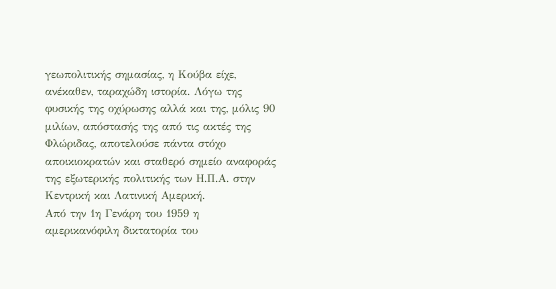γεωπολιτικής σημασίας, η Κούβα είχε, ανέκαθεν, ταραχώδη ιστορία. Λόγω της φυσικής της οχύρωσης αλλά και της, μόλις 90 μιλίων, απόστασής της από τις ακτές της Φλώριδας, αποτελούσε πάντα στόχο αποικιοκρατών και σταθερό σημείο αναφοράς της εξωτερικής πολιτικής των Η.Π.Α. στην Κεντρική και Λατινική Αμερική.
Από την 1η Γενάρη του 1959 η αμερικανόφιλη δικτατορία του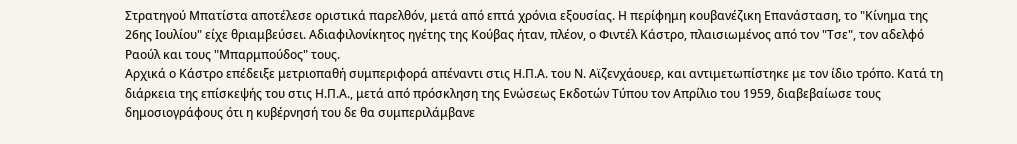Στρατηγού Μπατίστα αποτέλεσε οριστικά παρελθόν, μετά από επτά χρόνια εξουσίας. Η περίφημη κουβανέζικη Επανάσταση, το "Κίνημα της 26ης Ιουλίου" είχε θριαμβεύσει. Αδιαφιλονίκητος ηγέτης της Κούβας ήταν, πλέον, ο Φιντέλ Κάστρο, πλαισιωμένος από τον "Τσε", τον αδελφό Ραούλ και τους "Μπαρμπούδος" τους.
Αρχικά ο Κάστρο επέδειξε μετριοπαθή συμπεριφορά απέναντι στις Η.Π.Α. του Ν. Αϊζενχάουερ, και αντιμετωπίστηκε με τον ίδιο τρόπο. Κατά τη διάρκεια της επίσκεψής του στις Η.Π.Α., μετά από πρόσκληση της Ενώσεως Εκδοτών Τύπου τον Απρίλιο του 1959, διαβεβαίωσε τους δημοσιογράφους ότι η κυβέρνησή του δε θα συμπεριλάμβανε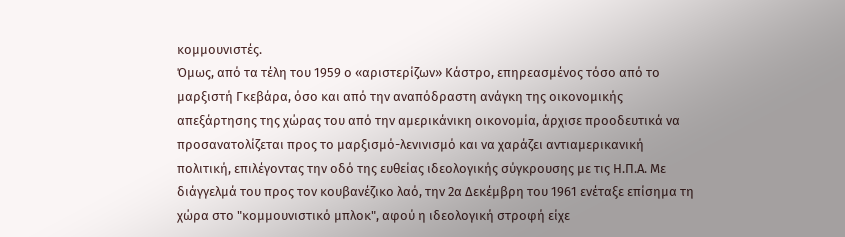κομμουνιστές.
Όμως, από τα τέλη του 1959 ο «αριστερίζων» Κάστρο, επηρεασμένος τόσο από το μαρξιστή Γκεβάρα, όσο και από την αναπόδραστη ανάγκη της οικονομικής απεξάρτησης της χώρας του από την αμερικάνικη οικονομία, άρχισε προοδευτικά να προσανατολίζεται προς το μαρξισμό-λενινισμό και να χαράζει αντιαμερικανική πολιτική, επιλέγοντας την οδό της ευθείας ιδεολογικής σύγκρουσης με τις Η.Π.Α. Με διάγγελμά του προς τον κουβανέζικο λαό, την 2α Δεκέμβρη του 1961 ενέταξε επίσημα τη χώρα στο "κομμουνιστικό μπλοκ", αφού η ιδεολογική στροφή είχε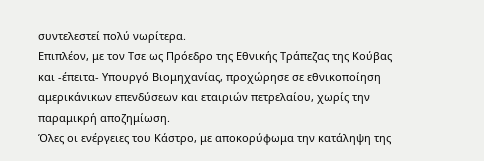συντελεστεί πολύ νωρίτερα.
Επιπλέον, με τον Τσε ως Πρόεδρο της Εθνικής Τράπεζας της Κούβας και -έπειτα- Υπουργό Βιομηχανίας, προχώρησε σε εθνικοποίηση αμερικάνικων επενδύσεων και εταιριών πετρελαίου, χωρίς την παραμικρή αποζημίωση.
Όλες οι ενέργειες του Κάστρο, με αποκορύφωμα την κατάληψη της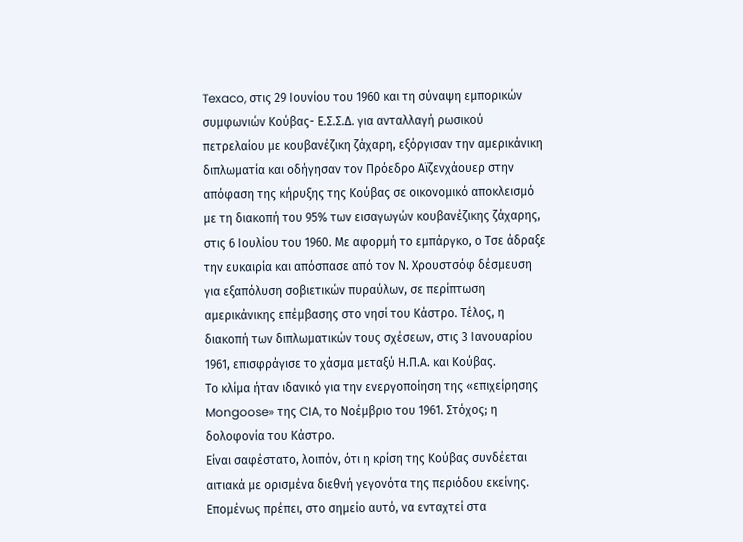Texaco, στις 29 Ιουνίου του 1960 και τη σύναψη εμπορικών συμφωνιών Κούβας- Ε.Σ.Σ.Δ. για ανταλλαγή ρωσικού πετρελαίου με κουβανέζικη ζάχαρη, εξόργισαν την αμερικάνικη διπλωματία και οδήγησαν τον Πρόεδρο Αϊζενχάουερ στην απόφαση της κήρυξης της Κούβας σε οικονομικό αποκλεισμό με τη διακοπή του 95% των εισαγωγών κουβανέζικης ζάχαρης, στις 6 Ιουλίου του 1960. Με αφορμή το εμπάργκο, ο Τσε άδραξε την ευκαιρία και απόσπασε από τον Ν. Χρουστσόφ δέσμευση για εξαπόλυση σοβιετικών πυραύλων, σε περίπτωση αμερικάνικης επέμβασης στο νησί του Κάστρο. Τέλος, η διακοπή των διπλωματικών τους σχέσεων, στις 3 Ιανουαρίου 1961, επισφράγισε το χάσμα μεταξύ Η.Π.Α. και Κούβας.
Το κλίμα ήταν ιδανικό για την ενεργοποίηση της «επιχείρησης Mongoose» της CIA, το Νοέμβριο του 1961. Στόχος; η δολοφονία του Κάστρο.
Είναι σαφέστατο, λοιπόν, ότι η κρίση της Κούβας συνδέεται αιτιακά με ορισμένα διεθνή γεγονότα της περιόδου εκείνης. Επομένως πρέπει, στο σημείο αυτό, να ενταχτεί στα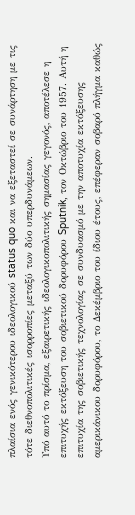πλαίσια ενός γενικότερου ιδεολογικού status quo και να εξεταστεί σε συνάρτηση με τις τότε διεθνοπολιτικές ισορροπίες μεταξύ των δύο υπερδυνάμεων.
Υπό αυτό το πρίσμα, εξαιρετικής ιδεολογικοπολιτικής σημασίας γεγονός, αποτέλεσε η επιτυχής εκτόξευση του σοβιετικού δορυφόρου Sputnik, τον Οκτώβριο του 1957. Αυτή η επιτυχία της σοβιετικής τεχνολογίας σε συνδυασμό με την αποτυχία εκτόξευσης αμερικάνικου δορυφόρου, το Δεκέμβριο του ίδιου έτους, επέφεραν σοβαρό πλήγμα καθώς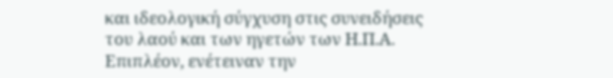και ιδεολογική σύγχυση στις συνειδήσεις του λαού και των ηγετών των Η.Π.Α. Επιπλέον, ενέτειναν την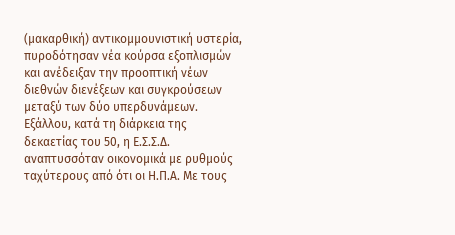(μακαρθική) αντικομμουνιστική υστερία, πυροδότησαν νέα κούρσα εξοπλισμών και ανέδειξαν την προοπτική νέων διεθνών διενέξεων και συγκρούσεων μεταξύ των δύο υπερδυνάμεων.
Εξάλλου, κατά τη διάρκεια της δεκαετίας του 50, η Ε.Σ.Σ.Δ. αναπτυσσόταν οικονομικά με ρυθμούς ταχύτερους από ότι οι Η.Π.Α. Με τους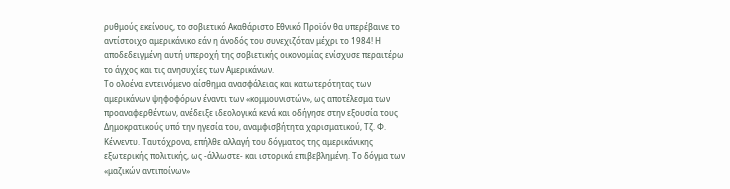ρυθμούς εκείνους, το σοβιετικό Ακαθάριστο Εθνικό Προϊόν θα υπερέβαινε το αντίστοιχο αμερικάνικο εάν η άνοδός του συνεχιζόταν μέχρι το 1984! Η αποδεδειγμένη αυτή υπεροχή της σοβιετικής οικονομίας ενίσχυσε περαιτέρω το άγχος και τις ανησυχίες των Αμερικάνων.
Το ολοένα εντεινόμενο αίσθημα ανασφάλειας και κατωτερότητας των αμερικάνων ψηφοφόρων έναντι των «κομμουνιστών», ως αποτέλεσμα των προαναφερθέντων, ανέδειξε ιδεολογικά κενά και οδήγησε στην εξουσία τους Δημοκρατικούς υπό την ηγεσία του, αναμφισβήτητα χαρισματικού, Τζ. Φ. Κέννεντυ. Ταυτόχρονα, επήλθε αλλαγή του δόγματος της αμερικάνικης εξωτερικής πολιτικής, ως -άλλωστε- και ιστορικά επιβεβλημένη. Το δόγμα των «μαζικών αντιποίνων»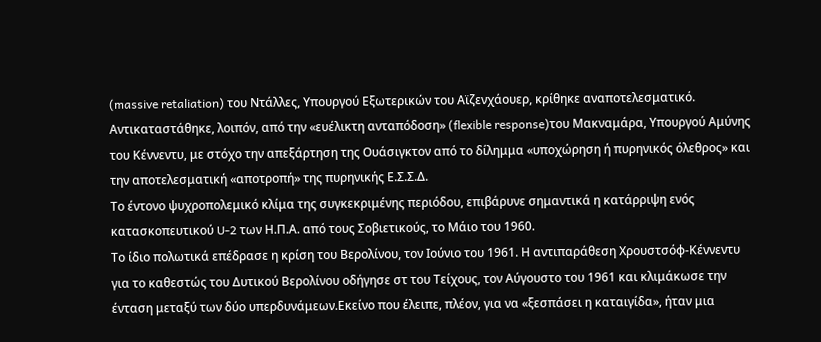(massive retaliation) του Ντάλλες, Υπουργού Εξωτερικών του Αϊζενχάουερ, κρίθηκε αναποτελεσματικό. Αντικαταστάθηκε, λοιπόν, από την «ευέλικτη ανταπόδοση» (flexible response)του Μακναμάρα, Υπουργού Αμύνης του Κέννεντυ, με στόχο την απεξάρτηση της Ουάσιγκτον από το δίλημμα «υποχώρηση ή πυρηνικός όλεθρος» και την αποτελεσματική «αποτροπή» της πυρηνικής Ε.Σ.Σ.Δ.
Το έντονο ψυχροπολεμικό κλίμα της συγκεκριμένης περιόδου, επιβάρυνε σημαντικά η κατάρριψη ενός κατασκοπευτικού U-2 των Η.Π.Α. από τους Σοβιετικούς, το Μάιο του 1960.
Το ίδιο πολωτικά επέδρασε η κρίση του Βερολίνου, τον Ιούνιο του 1961. Η αντιπαράθεση Χρουστσόφ-Κέννεντυ για το καθεστώς του Δυτικού Βερολίνου οδήγησε στ του Τείχους, τον Αύγουστο του 1961 και κλιμάκωσε την ένταση μεταξύ των δύο υπερδυνάμεων.Εκείνο που έλειπε, πλέον, για να «ξεσπάσει η καταιγίδα», ήταν μια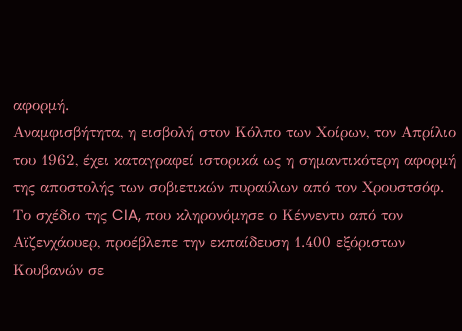αφορμή.
Αναμφισβήτητα, η εισβολή στον Κόλπο των Χοίρων, τον Απρίλιο του 1962, έχει καταγραφεί ιστορικά ως η σημαντικότερη αφορμή της αποστολής των σοβιετικών πυραύλων από τον Χρουστσόφ. Το σχέδιο της CIA, που κληρονόμησε ο Κέννεντυ από τον Αϊζενχάουερ, προέβλεπε την εκπαίδευση 1.400 εξόριστων Κουβανών σε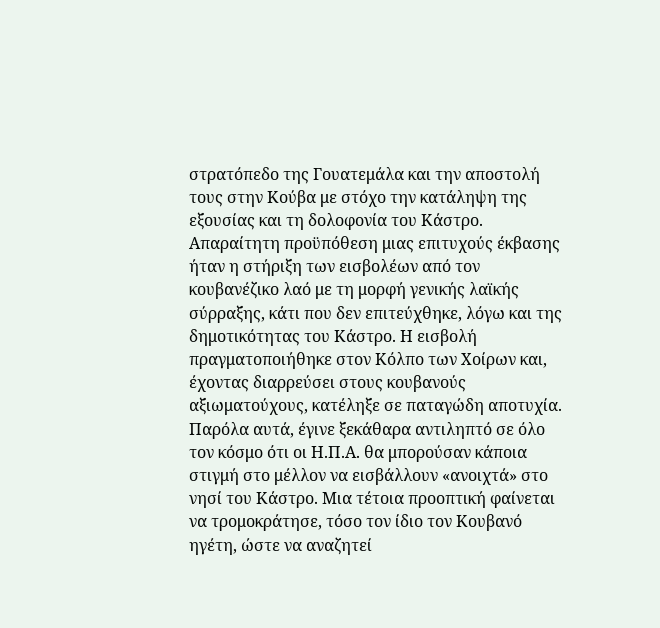στρατόπεδο της Γουατεμάλα και την αποστολή τους στην Κούβα με στόχο την κατάληψη της εξουσίας και τη δολοφονία του Κάστρο. Απαραίτητη προϋπόθεση μιας επιτυχούς έκβασης ήταν η στήριξη των εισβολέων από τον κουβανέζικο λαό με τη μορφή γενικής λαϊκής σύρραξης, κάτι που δεν επιτεύχθηκε, λόγω και της δημοτικότητας του Κάστρο. Η εισβολή πραγματοποιήθηκε στον Κόλπο των Χοίρων και, έχοντας διαρρεύσει στους κουβανούς αξιωματούχους, κατέληξε σε παταγώδη αποτυχία. Παρόλα αυτά, έγινε ξεκάθαρα αντιληπτό σε όλο τον κόσμο ότι οι Η.Π.Α. θα μπορούσαν κάποια στιγμή στο μέλλον να εισβάλλουν «ανοιχτά» στο νησί του Κάστρο. Μια τέτοια προοπτική φαίνεται να τρομοκράτησε, τόσο τον ίδιο τον Κουβανό ηγέτη, ώστε να αναζητεί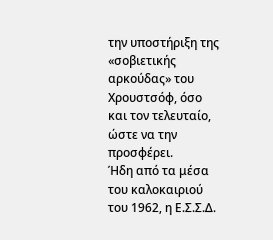την υποστήριξη της «σοβιετικής αρκούδας» του Χρουστσόφ, όσο και τον τελευταίο, ώστε να την προσφέρει.
Ήδη από τα μέσα του καλοκαιριού του 1962, η Ε.Σ.Σ.Δ.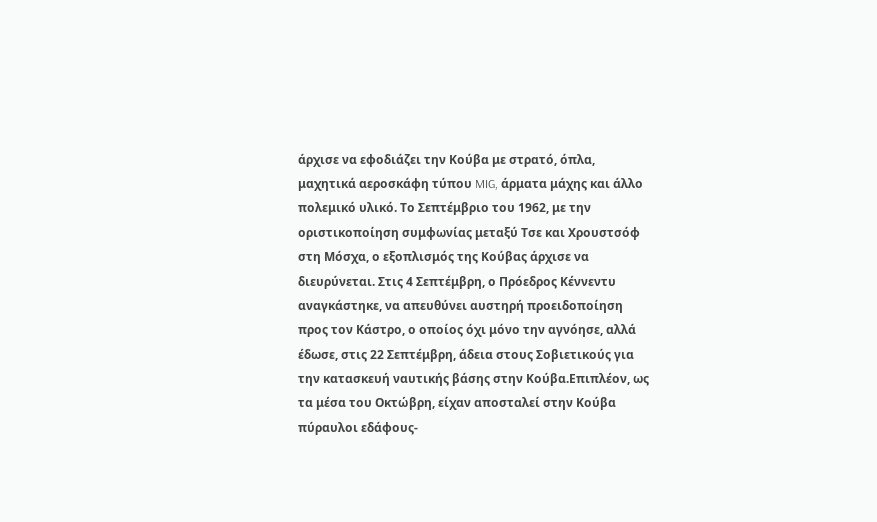άρχισε να εφοδιάζει την Κούβα με στρατό, όπλα, μαχητικά αεροσκάφη τύπου MIG, άρματα μάχης και άλλο πολεμικό υλικό. Το Σεπτέμβριο του 1962, με την οριστικοποίηση συμφωνίας μεταξύ Τσε και Χρουστσόφ στη Μόσχα, ο εξοπλισμός της Κούβας άρχισε να διευρύνεται. Στις 4 Σεπτέμβρη, ο Πρόεδρος Κέννεντυ αναγκάστηκε, να απευθύνει αυστηρή προειδοποίηση προς τον Κάστρο, ο οποίος όχι μόνο την αγνόησε, αλλά έδωσε, στις 22 Σεπτέμβρη, άδεια στους Σοβιετικούς για την κατασκευή ναυτικής βάσης στην Κούβα.Επιπλέον, ως τα μέσα του Οκτώβρη, είχαν αποσταλεί στην Κούβα πύραυλοι εδάφους-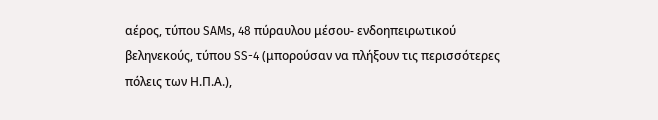αέρος, τύπου SAMs, 48 πύραυλου μέσου- ενδοηπειρωτικού βεληνεκούς, τύπου SS-4 (μπορούσαν να πλήξουν τις περισσότερες πόλεις των Η.Π.Α.),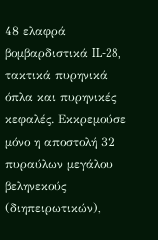48 ελαφρά βομβαρδιστικά IL-28, τακτικά πυρηνικά όπλα και πυρηνικές κεφαλές. Εκκρεμούσε μόνο η αποστολή 32 πυραύλων μεγάλου βεληνεκούς (διηπειρωτικών),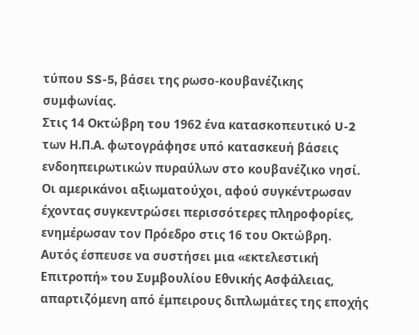τύπου SS-5, βάσει της ρωσο-κουβανέζικης συμφωνίας.
Στις 14 Οκτώβρη του 1962 ένα κατασκοπευτικό U-2 των Η.Π.Α. φωτογράφησε υπό κατασκευή βάσεις ενδοηπειρωτικών πυραύλων στο κουβανέζικο νησί. Οι αμερικάνοι αξιωματούχοι, αφού συγκέντρωσαν έχοντας συγκεντρώσει περισσότερες πληροφορίες, ενημέρωσαν τον Πρόεδρο στις 16 του Οκτώβρη. Αυτός έσπευσε να συστήσει μια «εκτελεστική Επιτροπή» του Συμβουλίου Εθνικής Ασφάλειας, απαρτιζόμενη από έμπειρους διπλωμάτες της εποχής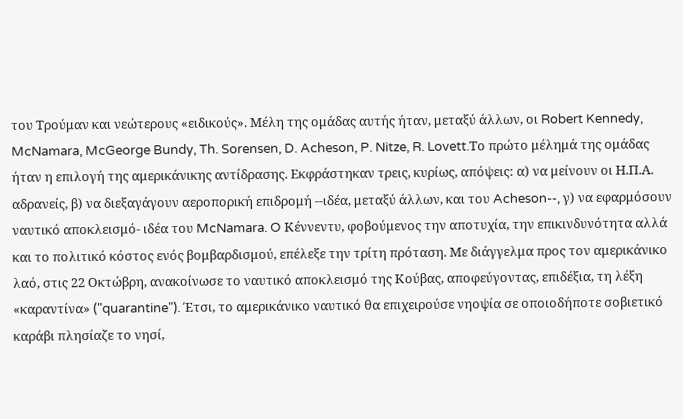του Τρούμαν και νεώτερους «ειδικούς». Μέλη της ομάδας αυτής ήταν, μεταξύ άλλων, οι Robert Kennedy, McNamara, McGeorge Bundy, Th. Sorensen, D. Acheson, P. Nitze, R. Lovett.Το πρώτο μέλημά της ομάδας ήταν η επιλογή της αμερικάνικης αντίδρασης. Εκφράστηκαν τρεις, κυρίως, απόψεις: α) να μείνουν οι Η.Π.Α. αδρανείς, β) να διεξαγάγουν αεροπορική επιδρομή --ιδέα, μεταξύ άλλων, και του Acheson--, γ) να εφαρμόσουν ναυτικό αποκλεισμό- ιδέα του McNamara. O Κέννεντυ, φοβούμενος την αποτυχία, την επικινδυνότητα αλλά και το πολιτικό κόστος ενός βομβαρδισμού, επέλεξε την τρίτη πρόταση. Με διάγγελμα προς τον αμερικάνικο λαό, στις 22 Οκτώβρη, ανακοίνωσε το ναυτικό αποκλεισμό της Κούβας, αποφεύγοντας, επιδέξια, τη λέξη «καραντίνα» ("quarantine"). Έτσι, το αμερικάνικο ναυτικό θα επιχειρούσε νηοψία σε οποιοδήποτε σοβιετικό καράβι πλησίαζε το νησί,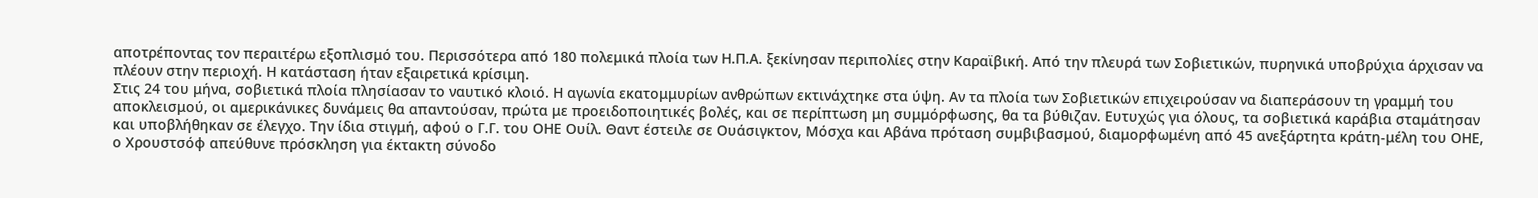αποτρέποντας τον περαιτέρω εξοπλισμό του. Περισσότερα από 180 πολεμικά πλοία των Η.Π.Α. ξεκίνησαν περιπολίες στην Καραϊβική. Από την πλευρά των Σοβιετικών, πυρηνικά υποβρύχια άρχισαν να πλέουν στην περιοχή. Η κατάσταση ήταν εξαιρετικά κρίσιμη.
Στις 24 του μήνα, σοβιετικά πλοία πλησίασαν το ναυτικό κλοιό. Η αγωνία εκατομμυρίων ανθρώπων εκτινάχτηκε στα ύψη. Αν τα πλοία των Σοβιετικών επιχειρούσαν να διαπεράσουν τη γραμμή του αποκλεισμού, οι αμερικάνικες δυνάμεις θα απαντούσαν, πρώτα με προειδοποιητικές βολές, και σε περίπτωση μη συμμόρφωσης, θα τα βύθιζαν. Ευτυχώς για όλους, τα σοβιετικά καράβια σταμάτησαν και υποβλήθηκαν σε έλεγχο. Την ίδια στιγμή, αφού ο Γ.Γ. του ΟΗΕ Ουίλ. Θαντ έστειλε σε Ουάσιγκτον, Μόσχα και Αβάνα πρόταση συμβιβασμού, διαμορφωμένη από 45 ανεξάρτητα κράτη-μέλη του ΟΗΕ, ο Χρουστσόφ απεύθυνε πρόσκληση για έκτακτη σύνοδο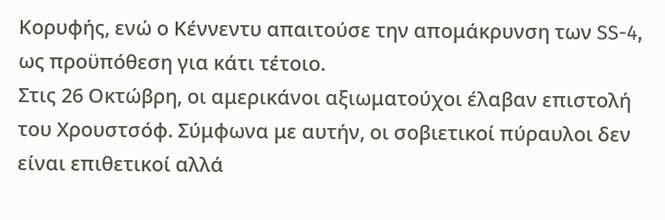Κορυφής, ενώ ο Κέννεντυ απαιτούσε την απομάκρυνση των SS-4, ως προϋπόθεση για κάτι τέτοιο.
Στις 26 Οκτώβρη, οι αμερικάνοι αξιωματούχοι έλαβαν επιστολή του Χρουστσόφ. Σύμφωνα με αυτήν, οι σοβιετικοί πύραυλοι δεν είναι επιθετικοί αλλά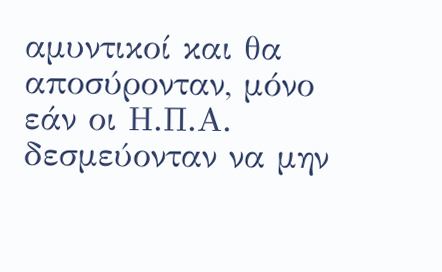αμυντικοί και θα αποσύρονταν, μόνο εάν οι Η.Π.Α. δεσμεύονταν να μην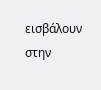εισβάλουν στην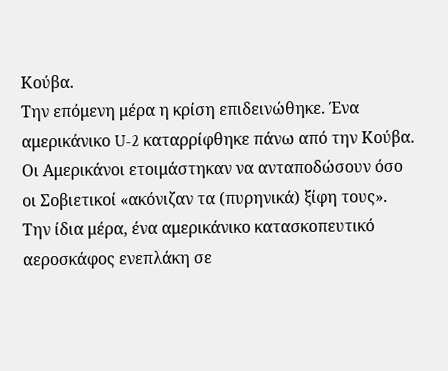Κούβα.
Την επόμενη μέρα η κρίση επιδεινώθηκε. Ένα αμερικάνικο U-2 καταρρίφθηκε πάνω από την Κούβα. Οι Αμερικάνοι ετοιμάστηκαν να ανταποδώσουν όσο οι Σοβιετικοί «ακόνιζαν τα (πυρηνικά) ξίφη τους». Την ίδια μέρα, ένα αμερικάνικο κατασκοπευτικό αεροσκάφος ενεπλάκη σε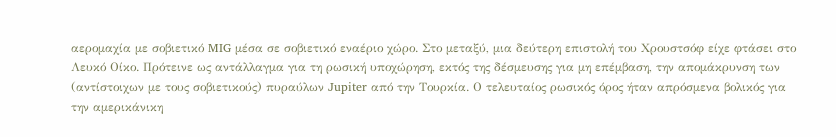αερομαχία με σοβιετικό MIG μέσα σε σοβιετικό εναέριο χώρο. Στο μεταξύ, μια δεύτερη επιστολή του Χρουστσόφ είχε φτάσει στο Λευκό Οίκο. Πρότεινε ως αντάλλαγμα για τη ρωσική υποχώρηση, εκτός της δέσμευσης για μη επέμβαση, την απομάκρυνση των (αντίστοιχων με τους σοβιετικούς) πυραύλων Jupiter από την Τουρκία. Ο τελευταίος ρωσικός όρος ήταν απρόσμενα βολικός για την αμερικάνικη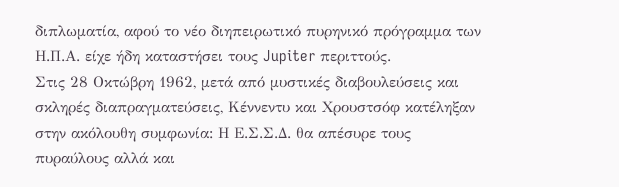διπλωματία, αφού το νέο διηπειρωτικό πυρηνικό πρόγραμμα των Η.Π.Α. είχε ήδη καταστήσει τους Jupiter περιττούς.
Στις 28 Οκτώβρη 1962, μετά από μυστικές διαβουλεύσεις και σκληρές διαπραγματεύσεις, Κέννεντυ και Χρουστσόφ κατέληξαν στην ακόλουθη συμφωνία: Η Ε.Σ.Σ.Δ. θα απέσυρε τους πυραύλους αλλά και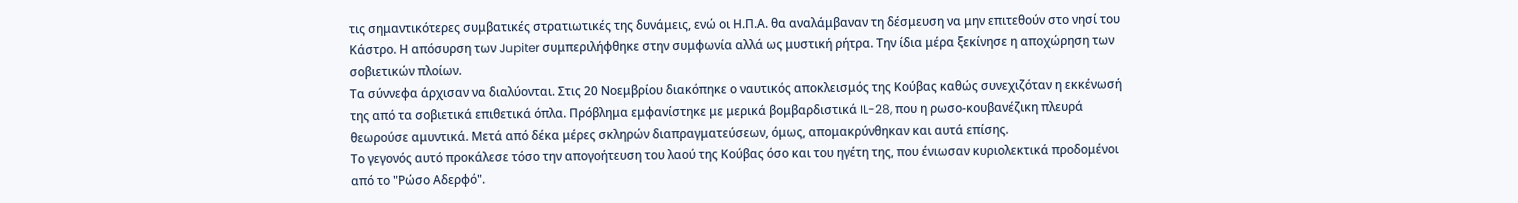τις σημαντικότερες συμβατικές στρατιωτικές της δυνάμεις, ενώ οι Η.Π.Α. θα αναλάμβαναν τη δέσμευση να μην επιτεθούν στο νησί του Κάστρο. Η απόσυρση των Jupiter συμπεριλήφθηκε στην συμφωνία αλλά ως μυστική ρήτρα. Την ίδια μέρα ξεκίνησε η αποχώρηση των σοβιετικών πλοίων.
Τα σύννεφα άρχισαν να διαλύονται. Στις 20 Νοεμβρίου διακόπηκε ο ναυτικός αποκλεισμός της Κούβας καθώς συνεχιζόταν η εκκένωσή της από τα σοβιετικά επιθετικά όπλα. Πρόβλημα εμφανίστηκε με μερικά βομβαρδιστικά IL-28, που η ρωσο-κουβανέζικη πλευρά θεωρούσε αμυντικά. Μετά από δέκα μέρες σκληρών διαπραγματεύσεων, όμως, απομακρύνθηκαν και αυτά επίσης.
Το γεγονός αυτό προκάλεσε τόσο την απογοήτευση του λαού της Κούβας όσο και του ηγέτη της, που ένιωσαν κυριολεκτικά προδομένοι από το "Ρώσο Αδερφό".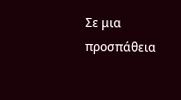Σε μια προσπάθεια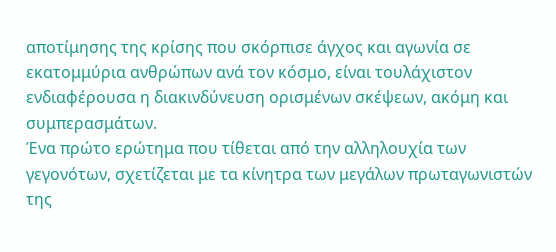αποτίμησης της κρίσης που σκόρπισε άγχος και αγωνία σε εκατομμύρια ανθρώπων ανά τον κόσμο, είναι τουλάχιστον ενδιαφέρουσα η διακινδύνευση ορισμένων σκέψεων, ακόμη και συμπερασμάτων.
Ένα πρώτο ερώτημα που τίθεται από την αλληλουχία των γεγονότων, σχετίζεται με τα κίνητρα των μεγάλων πρωταγωνιστών της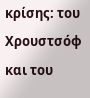κρίσης: του Χρουστσόφ και του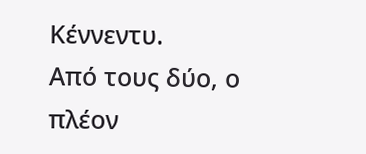Κέννεντυ.
Από τους δύο, ο πλέον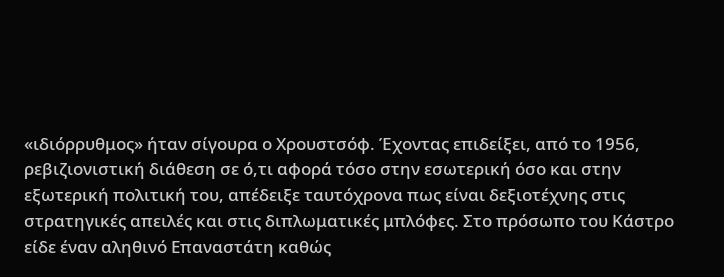«ιδιόρρυθμος» ήταν σίγουρα ο Χρουστσόφ. Έχοντας επιδείξει, από το 1956, ρεβιζιονιστική διάθεση σε ό,τι αφορά τόσο στην εσωτερική όσο και στην εξωτερική πολιτική του, απέδειξε ταυτόχρονα πως είναι δεξιοτέχνης στις στρατηγικές απειλές και στις διπλωματικές μπλόφες. Στο πρόσωπο του Κάστρο είδε έναν αληθινό Επαναστάτη καθώς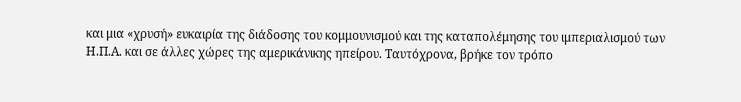και μια «χρυσή» ευκαιρία της διάδοσης του κομμουνισμού και της καταπολέμησης του ιμπεριαλισμού των Η.Π.Α. και σε άλλες χώρες της αμερικάνικης ηπείρου. Ταυτόχρονα, βρήκε τον τρόπο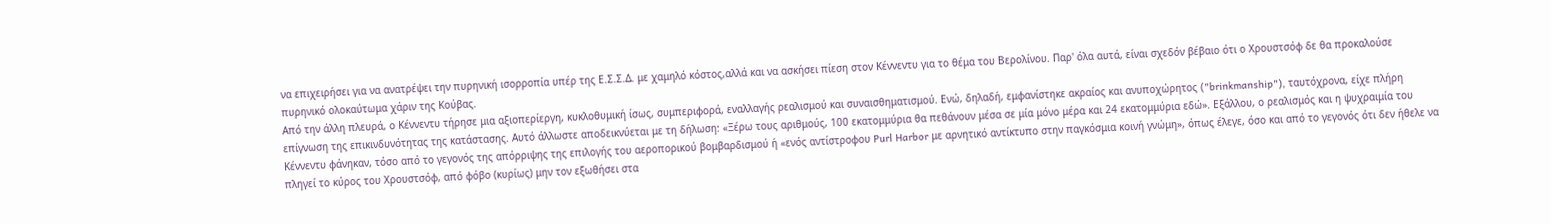να επιχειρήσει για να ανατρέψει την πυρηνική ισορροπία υπέρ της Ε.Σ.Σ.Δ. με χαμηλό κόστος,αλλά και να ασκήσει πίεση στον Κέννεντυ για το θέμα του Βερολίνου. Παρ' όλα αυτά, είναι σχεδόν βέβαιο ότι ο Χρουστσόφ δε θα προκαλούσε πυρηνικό ολοκαύτωμα χάριν της Κούβας.
Από την άλλη πλευρά, ο Κέννεντυ τήρησε μια αξιοπερίεργη, κυκλοθυμική ίσως, συμπεριφορά, εναλλαγής ρεαλισμού και συναισθηματισμού. Ενώ, δηλαδή, εμφανίστηκε ακραίος και ανυποχώρητος ("brinkmanship"), ταυτόχρονα, είχε πλήρη επίγνωση της επικινδυνότητας της κατάστασης. Αυτό άλλωστε αποδεικνύεται με τη δήλωση: «Ξέρω τους αριθμούς, 100 εκατομμύρια θα πεθάνουν μέσα σε μία μόνο μέρα και 24 εκατομμύρια εδώ». Εξάλλου, ο ρεαλισμός και η ψυχραιμία του Κέννεντυ φάνηκαν, τόσο από το γεγονός της απόρριψης της επιλογής του αεροπορικού βομβαρδισμού ή «ενός αντίστροφου Purl Harbor με αρνητικό αντίκτυπο στην παγκόσμια κοινή γνώμη», όπως έλεγε, όσο και από το γεγονός ότι δεν ήθελε να πληγεί το κύρος του Χρουστσόφ, από φόβο (κυρίως) μην τον εξωθήσει στα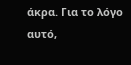άκρα. Για το λόγο αυτό,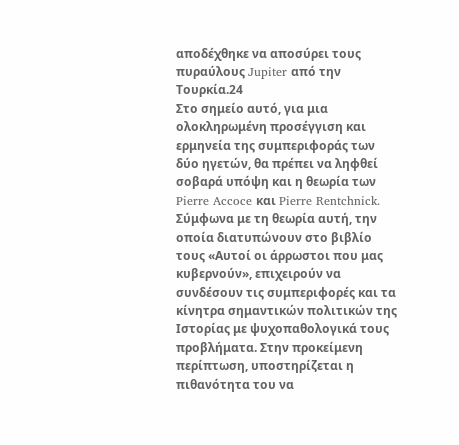αποδέχθηκε να αποσύρει τους πυραύλους Jupiter από την Τουρκία.24
Στο σημείο αυτό, για μια ολοκληρωμένη προσέγγιση και ερμηνεία της συμπεριφοράς των δύο ηγετών, θα πρέπει να ληφθεί σοβαρά υπόψη και η θεωρία των Pierre Accoce και Pierre Rentchnick. Σύμφωνα με τη θεωρία αυτή, την οποία διατυπώνουν στο βιβλίο τους «Αυτοί οι άρρωστοι που μας κυβερνούν», επιχειρούν να συνδέσουν τις συμπεριφορές και τα κίνητρα σημαντικών πολιτικών της Ιστορίας με ψυχοπαθολογικά τους προβλήματα. Στην προκείμενη περίπτωση, υποστηρίζεται η πιθανότητα του να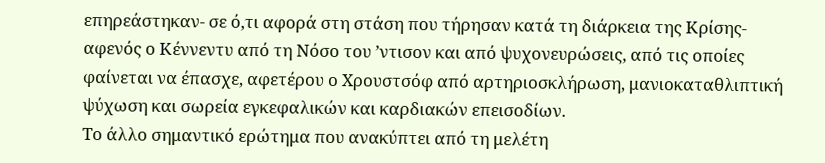επηρεάστηκαν- σε ό,τι αφορά στη στάση που τήρησαν κατά τη διάρκεια της Κρίσης- αφενός ο Κέννεντυ από τη Νόσο του ’ντισον και από ψυχονευρώσεις, από τις οποίες φαίνεται να έπασχε, αφετέρου ο Χρουστσόφ από αρτηριοσκλήρωση, μανιοκαταθλιπτική ψύχωση και σωρεία εγκεφαλικών και καρδιακών επεισοδίων.
Το άλλο σημαντικό ερώτημα που ανακύπτει από τη μελέτη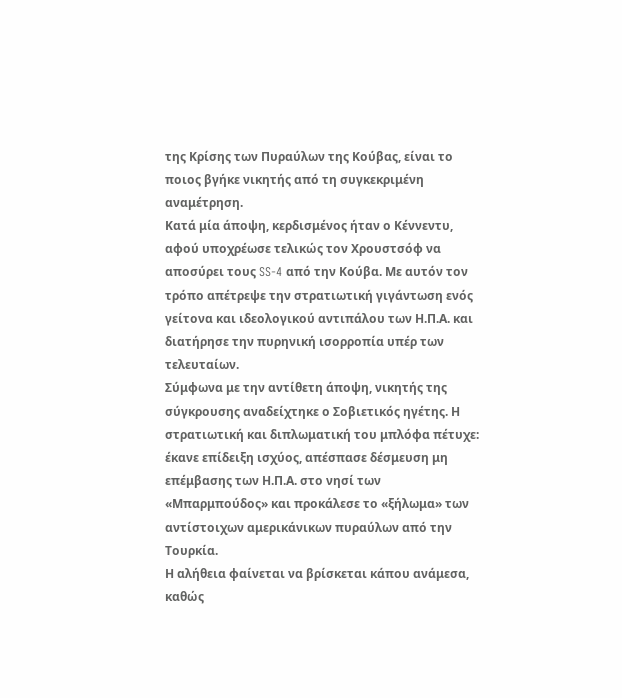της Κρίσης των Πυραύλων της Κούβας, είναι το ποιος βγήκε νικητής από τη συγκεκριμένη αναμέτρηση.
Κατά μία άποψη, κερδισμένος ήταν ο Κέννεντυ, αφού υποχρέωσε τελικώς τον Χρουστσόφ να αποσύρει τους SS-4 από την Κούβα. Με αυτόν τον τρόπο απέτρεψε την στρατιωτική γιγάντωση ενός γείτονα και ιδεολογικού αντιπάλου των Η.Π.Α. και διατήρησε την πυρηνική ισορροπία υπέρ των τελευταίων.
Σύμφωνα με την αντίθετη άποψη, νικητής της σύγκρουσης αναδείχτηκε ο Σοβιετικός ηγέτης. Η στρατιωτική και διπλωματική του μπλόφα πέτυχε: έκανε επίδειξη ισχύος, απέσπασε δέσμευση μη επέμβασης των Η.Π.Α. στο νησί των «Μπαρμπούδος» και προκάλεσε το «ξήλωμα» των αντίστοιχων αμερικάνικων πυραύλων από την Τουρκία.
Η αλήθεια φαίνεται να βρίσκεται κάπου ανάμεσα, καθώς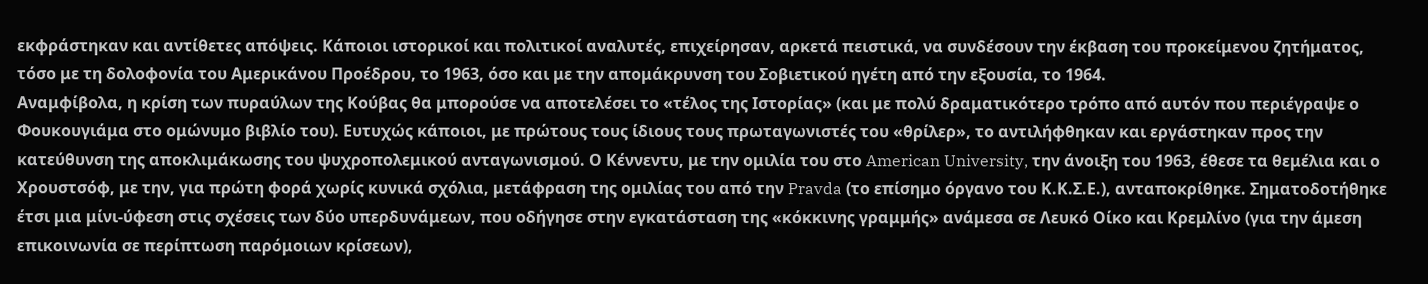εκφράστηκαν και αντίθετες απόψεις. Κάποιοι ιστορικοί και πολιτικοί αναλυτές, επιχείρησαν, αρκετά πειστικά, να συνδέσουν την έκβαση του προκείμενου ζητήματος, τόσο με τη δολοφονία του Αμερικάνου Προέδρου, το 1963, όσο και με την απομάκρυνση του Σοβιετικού ηγέτη από την εξουσία, το 1964.
Αναμφίβολα, η κρίση των πυραύλων της Κούβας θα μπορούσε να αποτελέσει το «τέλος της Ιστορίας» (και με πολύ δραματικότερο τρόπο από αυτόν που περιέγραψε ο Φουκουγιάμα στο ομώνυμο βιβλίο του). Ευτυχώς κάποιοι, με πρώτους τους ίδιους τους πρωταγωνιστές του «θρίλερ», το αντιλήφθηκαν και εργάστηκαν προς την κατεύθυνση της αποκλιμάκωσης του ψυχροπολεμικού ανταγωνισμού. Ο Κέννεντυ, με την ομιλία του στο American University, την άνοιξη του 1963, έθεσε τα θεμέλια και ο Χρουστσόφ, με την, για πρώτη φορά χωρίς κυνικά σχόλια, μετάφραση της ομιλίας του από την Pravda (το επίσημο όργανο του Κ.Κ.Σ.Ε.), ανταποκρίθηκε. Σηματοδοτήθηκε έτσι μια μίνι-ύφεση στις σχέσεις των δύο υπερδυνάμεων, που οδήγησε στην εγκατάσταση της «κόκκινης γραμμής» ανάμεσα σε Λευκό Οίκο και Κρεμλίνο (για την άμεση επικοινωνία σε περίπτωση παρόμοιων κρίσεων),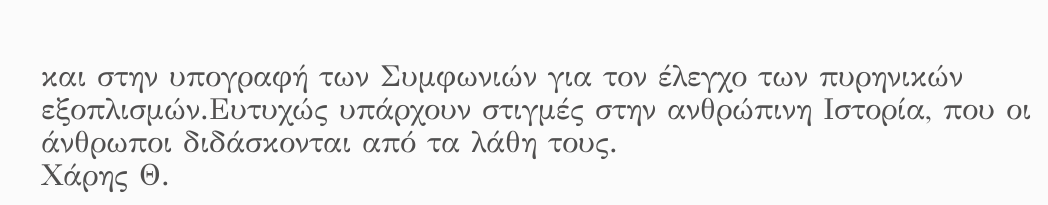και στην υπογραφή των Συμφωνιών για τον έλεγχο των πυρηνικών εξοπλισμών.Ευτυχώς υπάρχουν στιγμές στην ανθρώπινη Ιστορία, που οι άνθρωποι διδάσκονται από τα λάθη τους.
Χάρης Θ.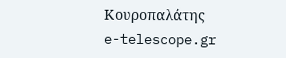Κουροπαλάτης
e-telescope.gr